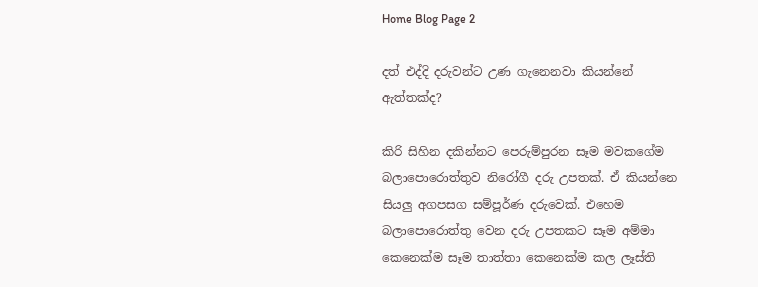Home Blog Page 2

දත් එද්දි දරුවන්ට උණ ගැනෙනවා කියන්නේ ඇත්තක්ද?

කිරි සිහින දකින්නට පෙරුම්පුරන සෑම මවකගේම බලාපොරොත්තුව නිරෝගී දරු උපතක්. ඒ කියන්නෙ සියලු අගපසග සම්පූර්ණ දරුවෙක්. එහෙම බලාපොරොත්තු වෙන දරු උපතකට සෑම අම්මා කෙනෙක්ම සෑම තාත්තා කෙනෙක්ම කල ලෑස්ති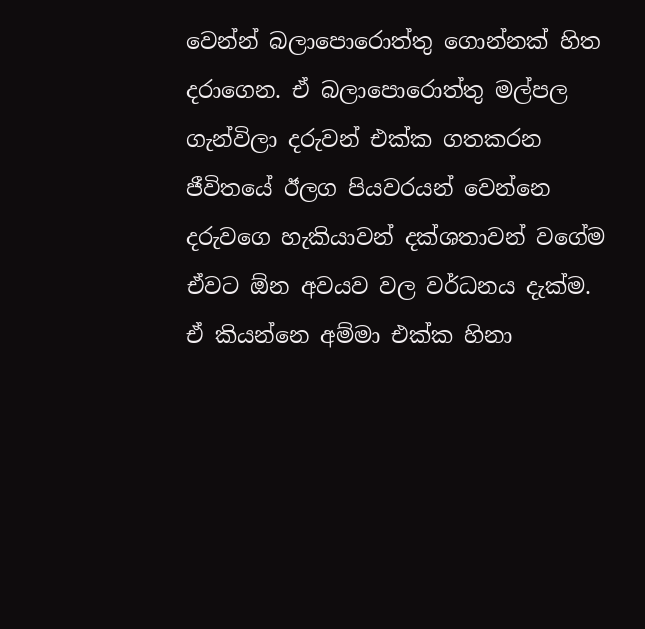වෙන්න් බලාපොරොත්තු ගොන්නක් හිත දරාගෙන. ඒ බලාපොරොත්තු මල්පල ගැන්විලා දරුවන් එක්ක ගතකරන ජීවිතයේ ඊලග පියවරයන් වෙන්නෙ දරුවගෙ හැකියාවන් දක්ශතාවන් වගේම ඒවට ඕන අවයව වල වර්ධනය දැක්ම. ඒ කියන්නෙ අම්මා එක්ක හිනා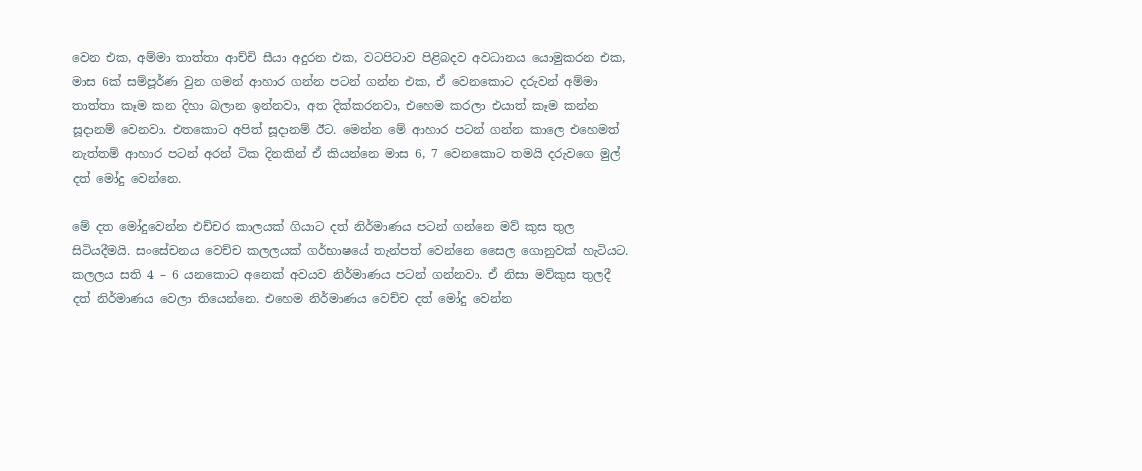වෙන එක, අම්මා තාත්තා ආච්චි සීයා අදුරන එක, වටපිටාව පිළිබදව අවධානය යොමුකරන එක, මාස 6ක් සම්පූර්ණ වුන ගමන් ආහාර ගන්න පටන් ගන්න එක, ඒ වෙනකොට දරුවන් අම්මා තාත්තා කෑම කන දිහා බලාන ඉන්නවා, අත දික්කරනවා, එහෙම කරලා එයාත් කෑම කන්න සූදානම් වෙනවා. එතකොට අපිත් සූදානම් ඊට. මෙන්න මේ ආහාර පටන් ගන්න කාලෙ එහෙමත් නැත්තම් ආහාර පටන් අරන් ටික දිනකින් ඒ කියන්නෙ මාස 6, 7 වෙනකොට තමයි දරුවගෙ මුල් දත් මෝදු වෙන්නෙ.

මේ දත මෝදුවෙන්න එච්චර කාලයක් ගියාට දත් නිර්මාණය පටන් ගන්නෙ මව් කුස තුල සිටියදීමයි. සංසේචනය වෙච්ච කලලයක් ගර්භාෂයේ තැන්පත් වෙන්නෙ සෛල ගොනුවක් හැටියට. කලලය සති 4 – 6 යනකොට අනෙක් අවයව නිර්මාණය පටන් ගන්නවා. ඒ නිසා මව්කුස තුලදී දත් නිර්මාණය වෙලා තියෙන්නෙ. එහෙම නිර්මාණය වෙච්ච දත් මෝදු වෙන්න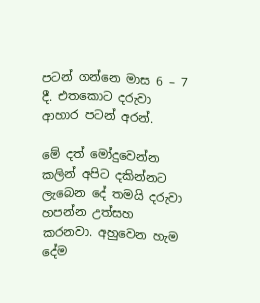පටන් ගන්නෙ මාස 6 – 7 දී. එතකොට දරුවා ආහාර පටන් අරන්.

මේ දත් මෝදුවෙන්න කලින් අපිට දකින්නට ලැබෙන දේ තමයි දරුවා හපන්න උත්සහ කරනවා. අහුවෙන හැම දේම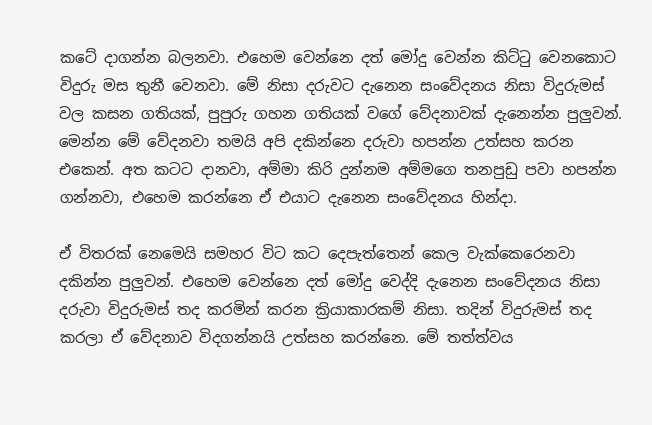කටේ දාගන්න බලනවා. එහෙම වෙන්නෙ දත් මෝදු වෙන්න කිට්ටු වෙනකොට විදුරු මස තුනී වෙනවා. මේ නිසා දරුවට දැනෙන සංවේදනය නිසා විදුරුමස් වල කසන ගතියක්, පුපුරු ගහන ගතියක් වගේ වේදනාවක් දැනෙන්න පුලුවන්. මෙන්න මේ වේදනවා තමයි අපි දකින්නෙ දරුවා හපන්න උත්සහ කරන එකෙන්. අත කටට දානවා, අම්මා කිරි දුන්නම අම්මගෙ තනපුඩු පවා හපන්න ගන්නවා, එහෙම කරන්නෙ ඒ එයාට දැනෙන සංවේදනය හින්දා.

ඒ විතරක් නෙමෙයි සමහර විට කට දෙපැත්තෙන් කෙල වැක්කෙරෙනවා දකින්න පුලුවන්. එහෙම වෙන්නෙ දත් මෝදු වෙද්දි දැනෙන සංවේදනය නිසා දරුවා විදුරුමස් තද කරමින් කරන ක්‍රියාකාරකම් නිසා. තදින් විදුරුමස් තද කරලා ඒ වේදනාව විදගන්නයි උත්සහ කරන්නෙ. මේ තත්ත්වය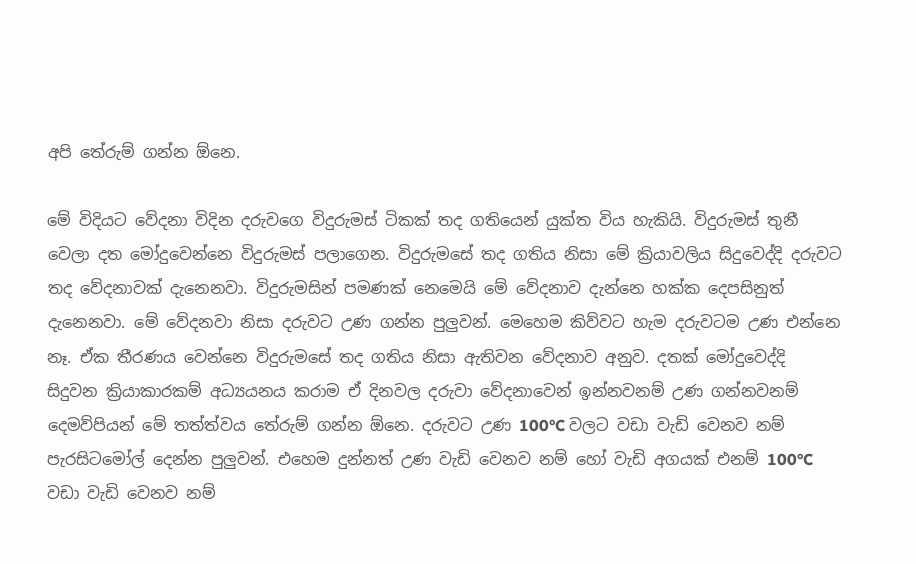අපි තේරුම් ගන්න ඕනෙ.

මේ විදියට වේදනා විදින දරුවගෙ විදුරුමස් ටිකක් තද ගතියෙන් යුක්ත විය හැකියි. විදුරුමස් තුනී වෙලා දත මෝදුවෙන්නෙ විදුරුමස් පලාගෙන. විදුරුමසේ තද ගතිය නිසා මේ ක්‍රියාවලිය සිදුවෙද්දි දරුවට තද වේදනාවක් දැනෙනවා. විදුරුමසින් පමණක් නෙමෙයි මේ වේදනාව දැන්නෙ හක්ක දෙපසිනුත් දැනෙනවා. මේ වේදනවා නිසා දරුවට උණ ගන්න පුලුවන්. මෙහෙම කිව්වට හැම දරුවටම උණ එන්නෙ නෑ. ඒක තීරණය වෙන්නෙ විදුරුමසේ තද ගතිය නිසා ඇතිවන වේදනාව අනුව. දතක් මෝදුවෙද්දි සිදුවන ක්‍රියාකාරකම් අධ්‍යයනය කරාම ඒ දිනවල දරුවා වේදනාවෙන් ඉන්නවනම් උණ ගන්නවනම් දෙමව්පියන් මේ තත්ත්වය තේරුම් ගන්න ඕනෙ. දරුවට උණ 100°C වලට වඩා වැඩි වෙනව නම් පැරසිටමෝල් දෙන්න පුලුවන්. එහෙම දුන්නත් උණ වැඩි වෙනව නම් හෝ වැඩි අගයක් එනම් 100°C වඩා වැඩි වෙනව නම්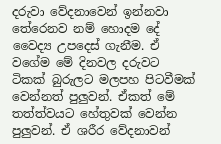දරුවා වේදනාවෙන් ඉන්නවා තේරෙනව නම් හොදම දේ වෛද්‍ය උපදෙස් ගැනීම. ඒ වගේම මේ දිනවල දරුවට ටිකක් බුරුලට මලපහ පිටවීමක් වෙන්නත් පුලුවන්. ඒකත් මේ තත්ත්වයට හේතුවක් වෙන්න පුලුවන්. ඒ ශරීර වේදනාවන්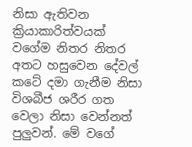නිසා ඇතිවන ක්‍රියාකාරිත්වයක් වගේම නිතර නිතර අතට හසුවෙන දේවල් කටේ දමා ගැනීම නිසා විශබීජ ශරීර ගත වෙලා නිසා වෙන්නත් පුලුවන්. මේ වගේ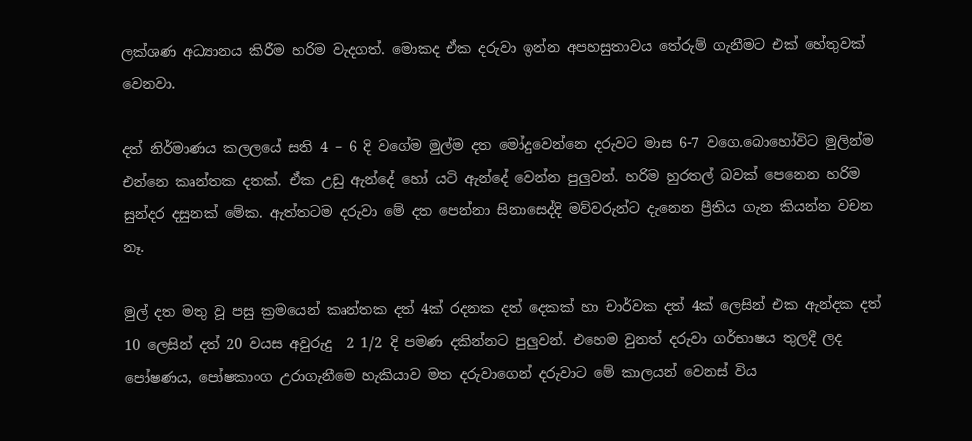ලක්ශණ අධ්‍යානය කිරීම හරිම වැදගත්. මොකද ඒක දරුවා ඉන්න අපහසුතාවය තේරුම් ගැනීමට එක් හේතුවක් වෙනවා.

දත් නිර්මාණය කලලයේ සති 4 – 6 දි වගේම මුල්ම දත මෝදුවෙන්නෙ දරුවට මාස 6-7 වගෙ.බොහෝවිට මුලින්ම එන්නෙ කෘන්තක දතක්. ඒක උඩු ඇන්දේ හෝ යටි ඇන්දේ වෙන්න පුලුවන්. හරිම හුරතල් බවක් පෙනෙන හරිම සුන්දර දසුනක් මේක. ඇත්‍තටම දරුවා මේ දත පෙන්නා සිනාසෙද්දි මව්වරුන්ට දැනෙන ප්‍රීතිය ගැන කියන්න වචන නෑ.

මුල් දත මතු වූ පසු ක්‍රමයෙන් කෘන්තක දත් 4ක් රදනක දත් දෙකක් හා චාර්වක දත් 4ක් ලෙසින් එක ඇන්දක දත් 10 ලෙසින් දත් 20 වයස අවුරුදු  2 1/2 දි පමණ දකින්නට පුලුවන්. එහෙම වුනත් දරුවා ගර්භාෂය තුලදී ලද පෝෂණය, පෝෂකාංග උරාගැනීමෙ හැකියාව මත දරුවා‍ගෙන් දරුවාට මේ කාලයන් වෙනස් විය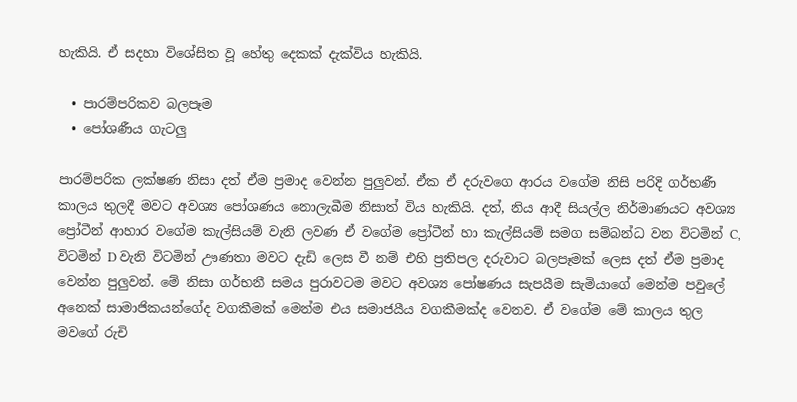හැකියි. ඒ සදහා විශේසිත වූ හේතු දෙකක් දැක්විය හැකියි.

  • පාරම්පරිකව බලපෑම
  • පෝශණීය ගැටලු

පාරම්පරික ලක්ෂණ නිසා දත් ඒම ප්‍රමාද වෙන්න පුලුවන්. ඒක ඒ දරුවගෙ ආරය වගේම නිසි පරිදි ගර්භණී කාලය තුලදී මවට අවශ්‍ය පෝශණය නොලැබීම නිසාත් විය හැකියි. දත්, නිය ආදී සියල්ල නිර්මාණයට අවශ්‍ය  ප්‍රෝටීන් ආහාර වගේම කැල්සියම් වැනි ලවණ ඒ වගේම ප්‍රෝටීන් හා කැල්සියම් සමග සම්බන්ධ වන විටමින් C, විටමින් D වැනි විටමින් ඌණතා මවට දැඩි ලෙස වී නම් එහි ප්‍රතිපල දරුවාට බලපෑමක් ලෙස දත් ඒම ප්‍රමාද වෙන්න පුලුවන්. මේ නිසා ගර්භනී සමය පුරාවටම මවට අවශ්‍ය පෝෂණය සැපයීම සැමියාගේ මෙන්ම පවුලේ අනෙක් සාමාජිකයන්ගේද වගකීමක් මෙන්ම එය සමාජයීය වගකීමක්ද වෙනව. ඒ වගේම මේ කාලය තුල මවගේ රුචි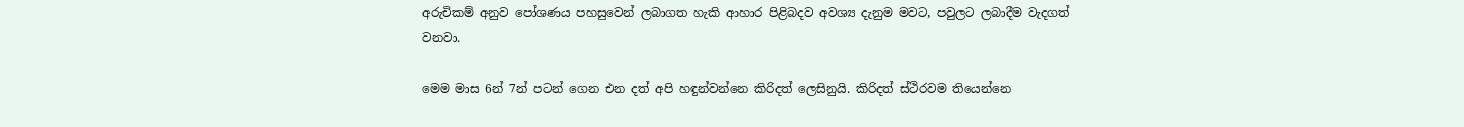අරුචිකම් අනුව පෝශණය පහසුවෙන් ලබාගත හැකි ආහාර පිළිබදව අවශ්‍ය දැනුම මවට, පවුලට ලබාදීම වැදගත් වනවා.

මෙම මාස 6න් 7න් පටන් ගෙන එන දත් අපි හඳුන්වන්නෙ කිරිදත් ලෙසිනුයි. කිරිදත් ස්ථිරවම තියෙන්නෙ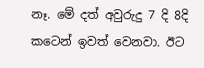නෑ. මේ දත් අවුරුදු 7 දි 8දි  කටෙන් ඉවත් වෙනවා. ඊට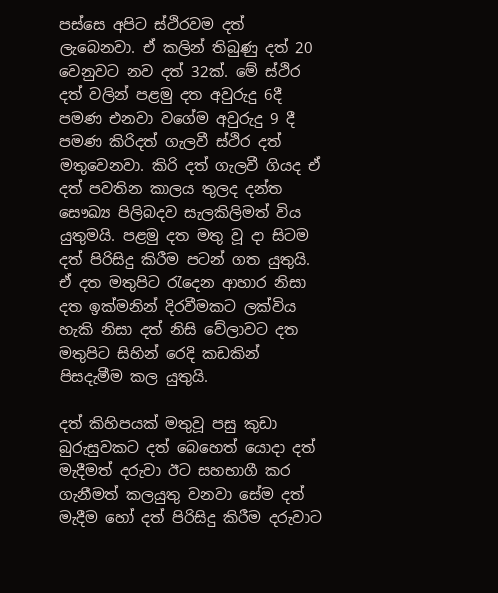පස්සෙ අපිට ස්ථිරවම දත් ලැබෙනවා. ඒ කලින් තිබුණු දත් 20 වෙනුවට නව දත් 32ක්. මේ ස්ථිර  දත් වලින් පළමු දත අවුරුදු 6දී පමණ එනවා වගේම අවුරුදු 9 දී පමණ කිරිදත් ගැලවී ස්ථිර දත් මතුවෙනවා. කිරි දත් ගැලවී ගියද ඒ දත් පවතින කාලය තුලද දන්ත සෞඛ්‍ය පිලිබදව සැලකිලිමත් විය යුතුමයි. පළමු දත මතු වූ දා සිටම දත් පිරිසිදු කිරීම පටන් ගත යුතුයි. ඒ දත මතුපිට රැදෙන ආහාර නිසා දත ඉක්මනින් දිරවීමකට ලක්විය හැකි නිසා දත් නිසි වේලාවට දත මතුපිට සිහින් රෙදි කඩකින් පිසදැමීම කල යුතුයි.

දත් කිහිපයක් මතුවූ පසු කුඩා බුරුසුවකට දත් බෙහෙත් යොදා දත් මැදීමත් දරුවා ඊට සහභාගී කර ගැනීමත් කලයුතු වනවා සේම දත් මැදීම හෝ දත් පිරිසිදු කිරීම දරුවාට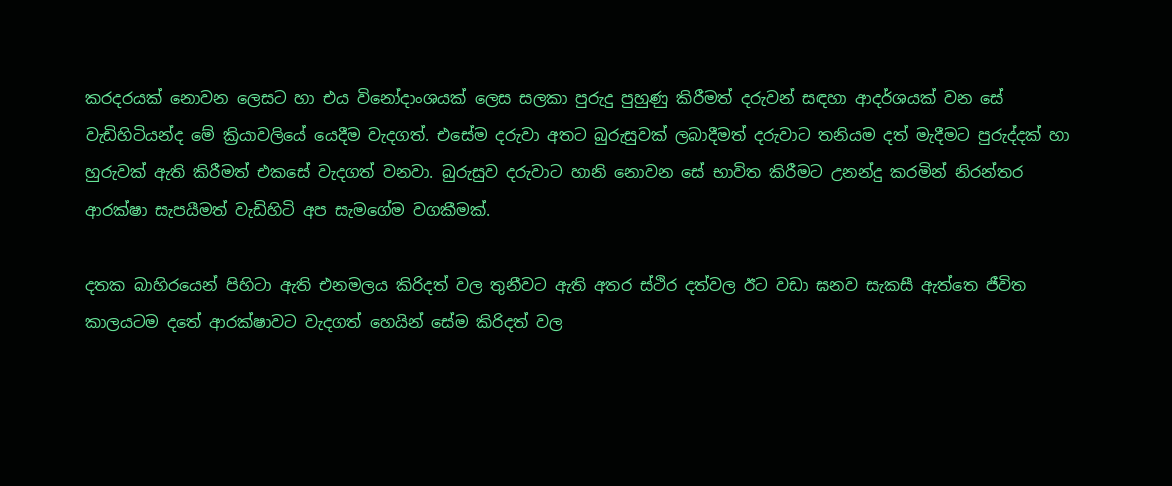කරදරයක් නොවන ලෙසට හා එය විනෝදාංශයක් ලෙස සලකා පුරුදු පුහුණු කිරීමත් දරුවන් සඳහා ආදර්ශයක් වන සේ වැඩිහිටියන්ද මේ ක්‍රියාවලියේ යෙදීම වැදගත්. එසේම දරුවා අතට බුරුසුවක් ලබාදීමත් දරුවාට තනියම දත් මැදීමට පුරුද්දක් හා හුරුවක් ඇති කිරීමත් එකසේ වැදගත් වනවා. බුරුසුව දරුවාට හානි නොවන සේ භාවිත කිරීමට උනන්දු කරමින් නිරන්තර ආරක්ෂා සැපයීමත් වැඩිහිටි අප සැමගේම වගකීමක්.

දතක බාහිරයෙන් පිහිටා ඇති එනමලය කිරිදත් වල තුනීවට ඇති අතර ස්ථිර දත්වල ඊට වඩා ඝනව සැකසී ඇත්තෙ ජීවිත කාලයටම දතේ ආරක්ෂාවට වැදගත් හෙයින් සේම කිරිදත් වල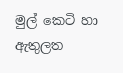මුල් කෙටි හා ඇතුලත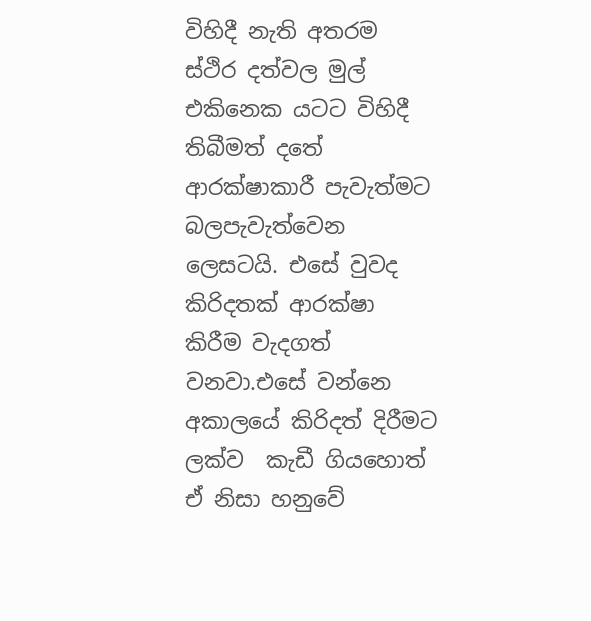විහිදී නැති අතරම ස්ථිර දත්වල මුල් එකිනෙක යටට විහිදී තිබීමත් දතේ ආරක්ෂාකාරී පැවැත්මට බලපැවැත්වෙන ලෙසටයි. එසේ වුවද කිරිදතක් ආරක්ෂා කිරීම වැදගත් වනවා.එසේ වන්නෙ අකාලයේ කිරිදත් දිරීමට ලක්ව  කැඩී ගියහොත් ඒ නිසා හනුවේ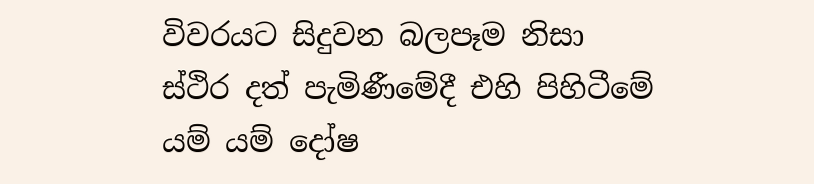විවරයට සිදුවන බලපෑම නිසා ස්ථිර දත් පැමිණීමේදී එහි පිහිටීමේ යම් යම් දෝෂ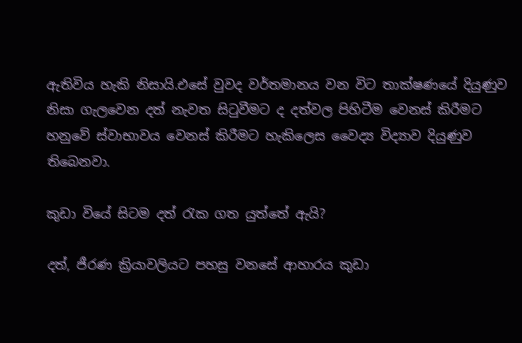ඇතිවිය හැකි නිසායි.එසේ වුවද වර්තමානය වන විට තාක්ෂණයේ දියුණුව නිසා ගැලවෙන දත් නැවත සිටුවීමට ද දත්වල පිහිටීම වෙනස් කිරීමට හනුවේ ස්වාභාවය වෙනස් කිරීමට හැකිලෙස වෛද්‍ය විද්‍යාව දියුණුව තිබෙනවා.

කුඩා වියේ සිටම දත් රැක ගත යුත්තේ ඇයි?

දත්, ජීරණ ක්‍රියාවලියට පහසු වනසේ ආහාරය කුඩා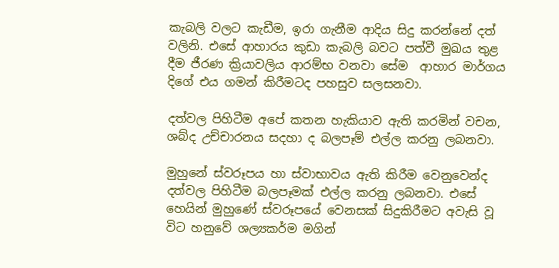කැබලි වලට කැඩීම, ඉරා ගැනීම ආදිය සිදු කරන්නේ දත් වලිනි. එසේ ආහාරය කුඩා කැබලි බවට පත්වී මුඛය තුළ දීම ජීරණ ක්‍රියාවලිය ආරම්භ වනවා සේම  ආහාර මාර්ගය දිගේ එය ගමන් කිරීමටද පහසුව සලසනවා.

දත්වල පිහිටීම අපේ කතන හැකියාව ඇති කරමින් වචන, ශබ්ද උච්චාරනය සදහා ද බලපෑම් එල්ල කරනු ලබනවා.

මුහුනේ ස්වරූපය හා ස්වාභාවය ඇති කිරීම වෙනුවෙන්ද දත්වල පිහිටීම බලපෑමක් එල්ල කරනු ලබනවා. එසේ හෙයින් මුහුණේ ස්වරූපයේ වෙනසක් සිදුකිරීමට අවැසි වූ විට හනුවේ ශල්‍යකර්ම මගින්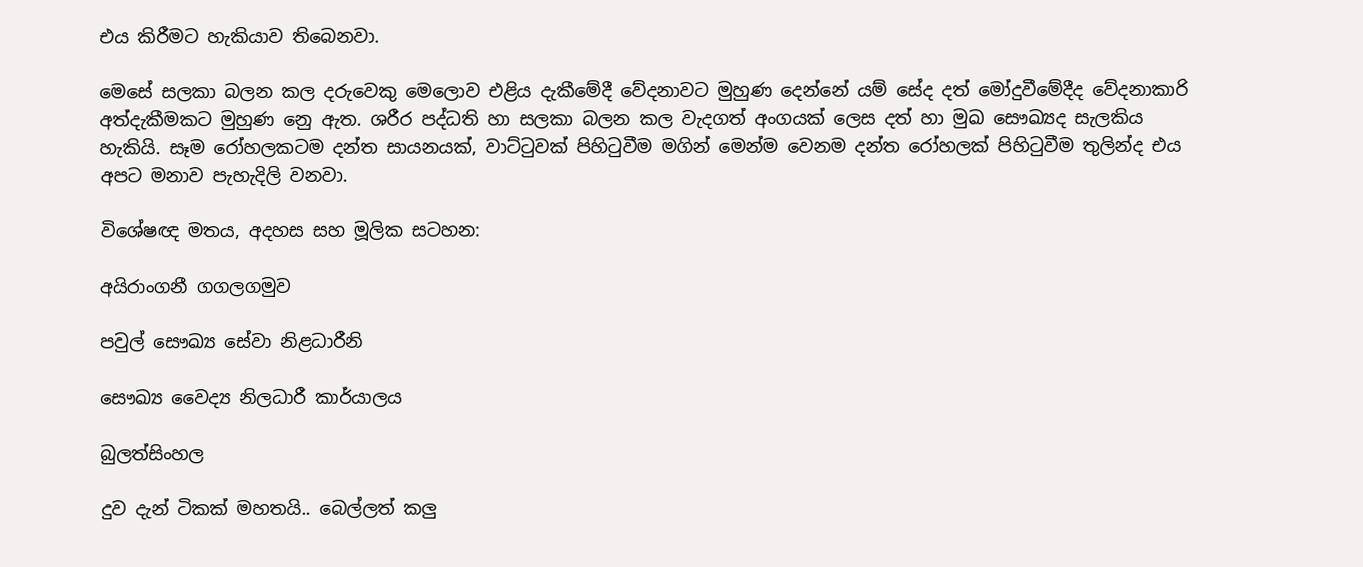එය කිරීමට හැකියාව තිබෙනවා.

මෙසේ සලකා බලන කල දරුවෙකු මෙලොව එළිය දැකීමේදී වේදනාවට මුහුණ දෙන්නේ යම් සේද දත් මෝදුවීමේදීද වේදනාකාරි අත්දැකීමකට මුහුණ නෙු ඇත. ශරීර පද්ධති හා සලකා බලන කල වැදගත් අංගයක් ලෙස දත් හා මුඛ සෞඛ්‍යද සැලකිය හැකියි. සෑම රෝහලකටම දන්ත සායනයක්, වාට්ටුවක් පිහිටුවීම මගින් මෙන්ම වෙනම දන්ත රෝහලක් පිහිටුවීම තුලින්ද එය අපට මනාව පැහැදිලි වනවා.

විශේෂඥ මතය, අදහස සහ මූලික සටහන:

අයිරාංගනී ගගලගමුව

පවුල් සෞඛ්‍ය සේවා නිළධාරීනි

සෞඛ්‍ය වෛද්‍ය නිලධාරී කාර්යාලය

බුලත්සිංහල

දුව දැන් ටිකක් මහතයි.. බෙල්ලත් කලු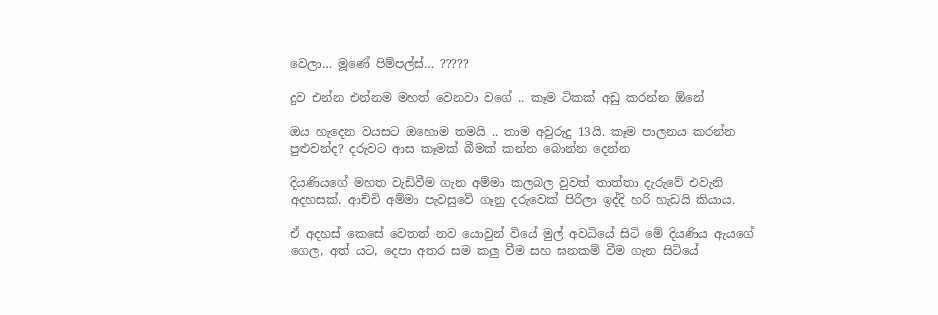වෙලා… මූණේ පිම්පල්ස්… ?????

දුව එන්න එන්නම මහත් වෙනවා වගේ .. කෑම ටිකක් අඩු කරන්න ඕනේ

ඔය හැදෙන වයසට ඔහොම තමයි .. තාම අවුරුදු 13යි. කෑම පාලනය කරන්න පුළුවන්ද? දරුවට ආස කෑමක් බීමක් කන්න බොන්න දෙන්න

දියණියගේ මහත වැඩිවීම ගැන අම්මා කලබල වුවත් තාත්තා දැරුවේ එවැනි අදහසක්. ආච්චි අම්මා පැවසුවේ ගෑනු දරුවෙක් පිරිලා ඉද්දි හරි හැඩයි කියාය.

ඒ අදහස් කෙසේ වෙතත් නව යොවුන් වියේ මුල් අවධියේ සිටි මේ දියණිය ඇය‍ගේ ගෙල, අත් යට, දෙපා අතර සම කලු වීම සහ ඝනකම් වීම ගැන සිටියේ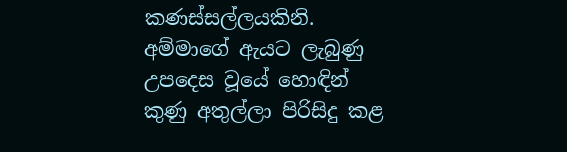කණස්සල්ලයකිනි. අම්මාගේ ඇයට ලැබුණු උපදෙස වූයේ හොඳින් කුණු අතුල්ලා පිරිසිදු කළ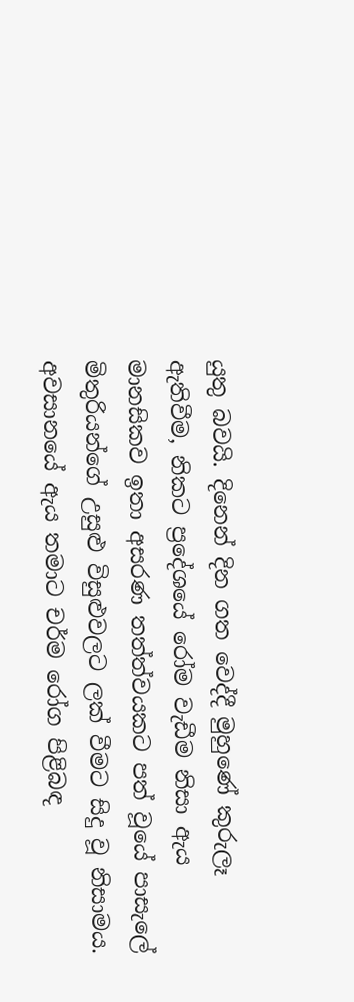යුතු බවයි. දිනෙන් දින ගත වෙද්දී මුහුණේ කුරුලෑ ඇතිවීම, නිකට ප්‍රදේශයේ රෝම වැඩීම නිසා ඇය මානසිකව ඉතා අසරණ තත්ත්වයකට පත් වූයේ පාසැලේ මිතුරියන්ගේ උසුළු විසුළුවලට ලක් වීමට සිදු වූ නිසාමය. අවසානයේ ඇය තමාට චර්ම රෝග පිළිබඳ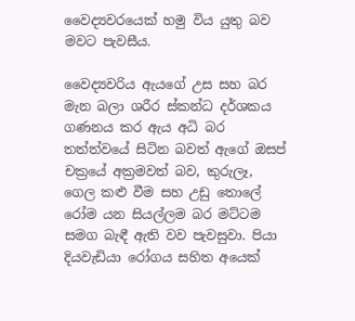වෛද්‍යවරයෙක් හමු විය යුතු බව මවට පැවසීය.

වෛද්‍යවරිය ඇයගේ උස සහ බර මැන බලා ශරීර ස්කන්ධ දර්ශකය ගණනය කර ඇය අධි බර තත්ත්වයේ සිටින බවත් ඇගේ ඔසප් චක්‍රයේ අක්‍රමවත් බව, කුරුලෑ, ගෙල කළු වීම සහ උඩු තොලේ රෝම යන සියල්ලම බර මට්ටම සමග බැඳී ඇති වව පැවසුවා. පියා දියවැඩියා රෝගය සහිත අයෙක්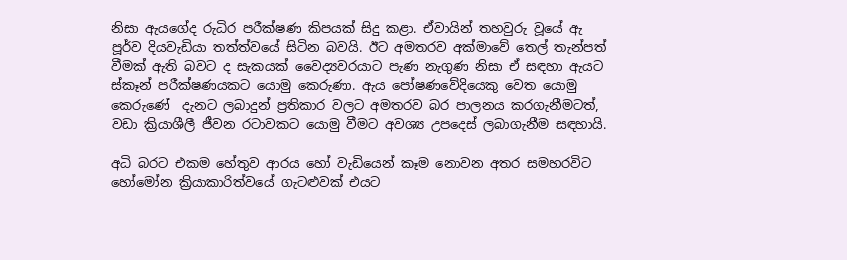නිසා ඇයගේද රුධිර පරීක්ෂණ කිපයක් සිදු කළා. ඒවායින් තහවුරු වූයේ ඇ පූර්ව දියවැඩියා තත්ත්වයේ සිටින බවයි. ඊට අමතරව අක්මාවේ තෙල් තැන්පත් වීමක් ඇති බවට ද සැකයක් වෛද්‍යවරයාට පැණ නැගුණ නිසා ඒ සඳහා ඇයට ස්කෑන් පරීක්ෂණයකට යොමු කෙරුණා. ඇය පෝෂණවේදියෙකු වෙත යොමු කෙරුණේ  දැනට ලබාදුන් ප්‍රතිකාර වලට අමතරව බර පාලනය කරගැනීමටත්, වඩා ක්‍රියාශීලී ජීවන රටාවකට යොමු වීමට අවශ්‍ය උපදෙස් ලබාගැනීම සඳහායි.

අධි බරට එකම හේතුව ආරය හෝ වැඩියෙන් කෑම නොවන අතර සමහරවිට හෝමෝන ක්‍රියාකාරිත්වයේ ගැටළුවක් එයට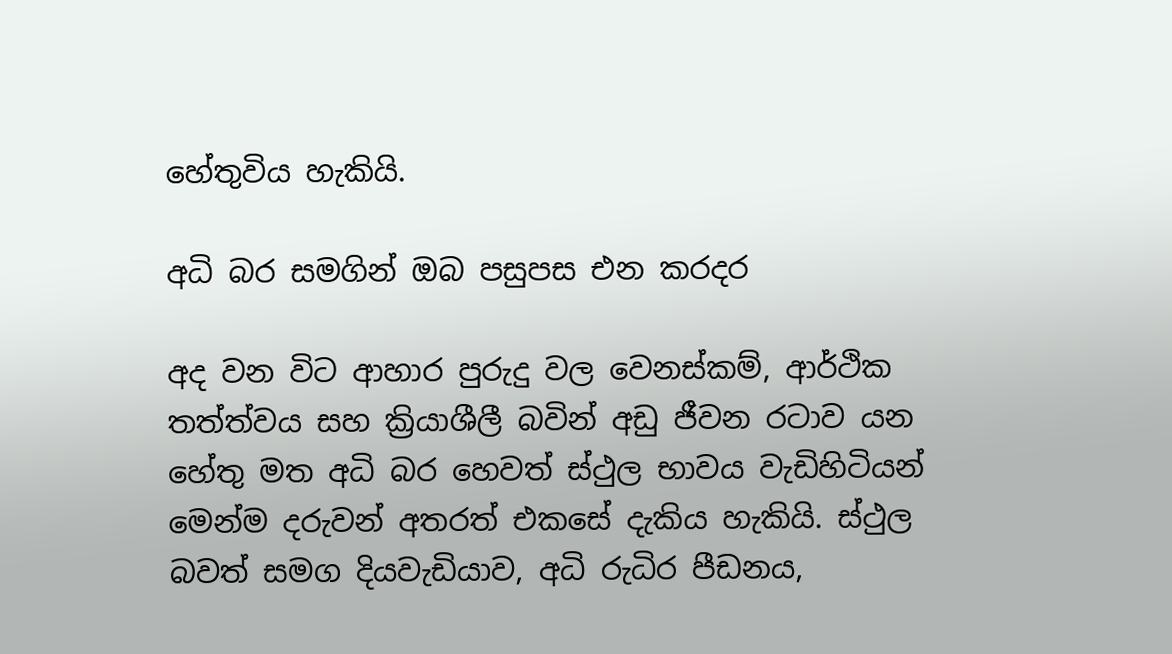හේතුවිය හැකියි.

අධි බර සමගින් ඔබ පසුපස එන කරදර

අද වන විට ආහාර පුරුදු වල වෙනස්කම්, ආර්ථික තත්ත්වය සහ ක්‍රියාශීලී බවින් අඩු ජීවන රටාව යන හේතු මත අධි බර හෙවත් ස්ථුල භාවය වැඩිහිටියන් මෙන්ම දරුවන් අතරත් එකසේ දැකිය හැකියි. ස්ථුල බවත් සමග දියවැඩියාව, අධි රුධිර පීඩනය,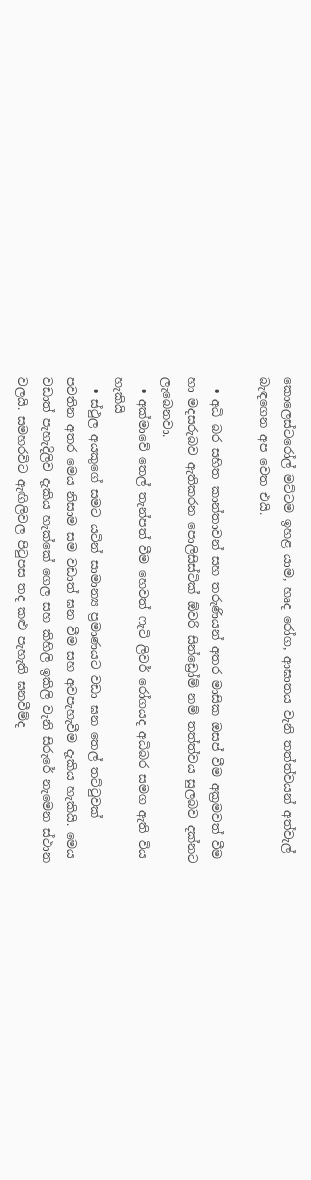කොලෙස්ටරෝල් මට්ටම ඉහළ යාම, හෘද රෝග, ආඝාතය වැනි තත්ත්වයන් අත්වැල් බැඳගෙන අප වෙත එයි.

  • අධි බර සහිත කාන්තාවන් සහ තරුණියන් අතර මාසික ඔසප් වීම අක්‍රමවත් වීම හා මදසරුබව ඇතිකරන පොලිසිස්ටික් ඕවරි සින්ඩ්‍රෝම් නම් තත්ත්වය සුලබව දක්නට ලැබෙනවා.
  • අක්මාවේ තෙල් තැන්පත් වීම හෙවත් ෆැටි ලිවර් රෝගයද අධිබර සමග ඇති විය හැකියි
  • ස්ථුල අයකුගේ සමට යටින් සාමාන්‍ය ප්‍රමාණයට වඩා ඝන තෙල් තට්ටුවක් පවතින අතර මෙය නිසාම සම වඩාත් ඝන වීම සහ අවපැහැවීම දැකිය හැකියි. මෙය වඩාත් පැහැදිලිව දැකිය හැක්කේ ගෙල සහ කිහිලි ඉකිලි වැනි සිරුරේ නැමෙන ස්ථාන වලයි. සමහරවිට ඇඟිලිවල පිටුපස තද කළු පැහැති ඝනවීම්ද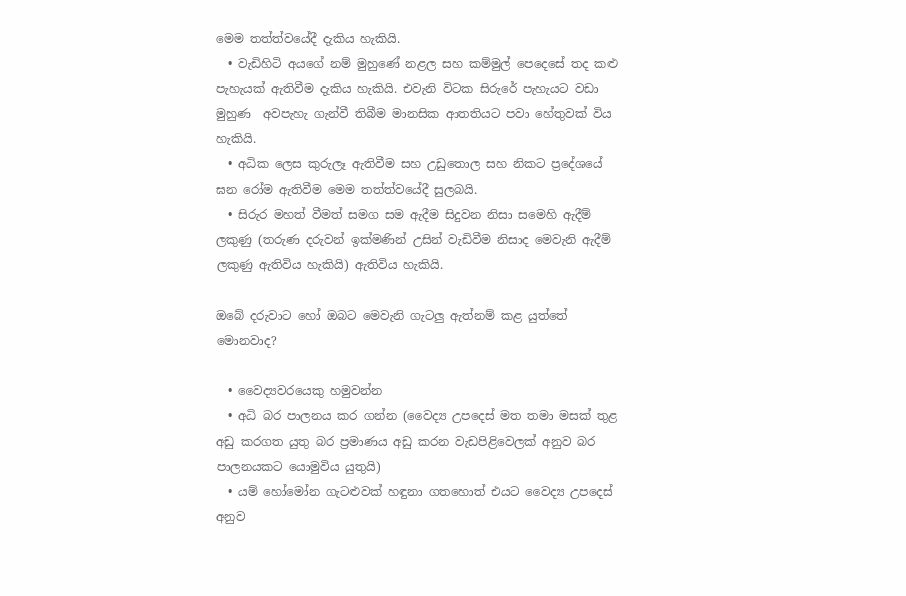මෙම තත්ත්වයේදී දැකිය හැකියි.
  • වැඩිහිටි අයගේ නම් මුහුණේ නළල සහ කම්මුල් පෙදෙසේ තද කළු පැහැයක් ඇතිවීම දැකිය හැකියි. එවැනි විටක සිරුරේ පැහැයට වඩා මුහුණ  අවපැහැ ගැන්වී තිබීම මානසික ආතතියට පවා හේතුවක් විය හැකියි.
  • අධික ලෙස කුරුලෑ ඇතිවීම සහ උඩුතොල සහ නිකට ප්‍රදේශයේ ඝන රෝම ඇතිවීම මෙම තත්ත්වයේදී සුලබයි.
  • සිරුර මහත් වීමත් සමග සම ඇදීම සිදුවන නිසා සමෙහි ඇදීම් ලකුණු (තරුණ දරුවන් ඉක්මණින් උසින් වැඩිවීම නිසාද මෙවැනි ඇදීම් ලකුණු ඇතිවිය හැකියි) ඇතිවිය හැකියි.

ඔබේ දරුවාට හෝ ඔබට මෙවැනි ගැටලු ඇත්නම් කළ යුත්තේ මොනවාද?

  • වෛද්‍යවරයෙකු හමුවන්න
  • අධි බර පාලනය කර ගන්න (වෛද්‍ය උපදෙස් මත තමා මසක් තුළ අඩු කරගත යුතු බර ප්‍රමාණය අඩු කරන වැඩපිළිවෙලක් අනුව බර පාලනයකට යොමුවිය යුතුයි)
  • යම් හෝමෝන ගැටළුවක් හඳුනා ගතහොත් එයට වෛද්‍ය උපදෙස් අනුව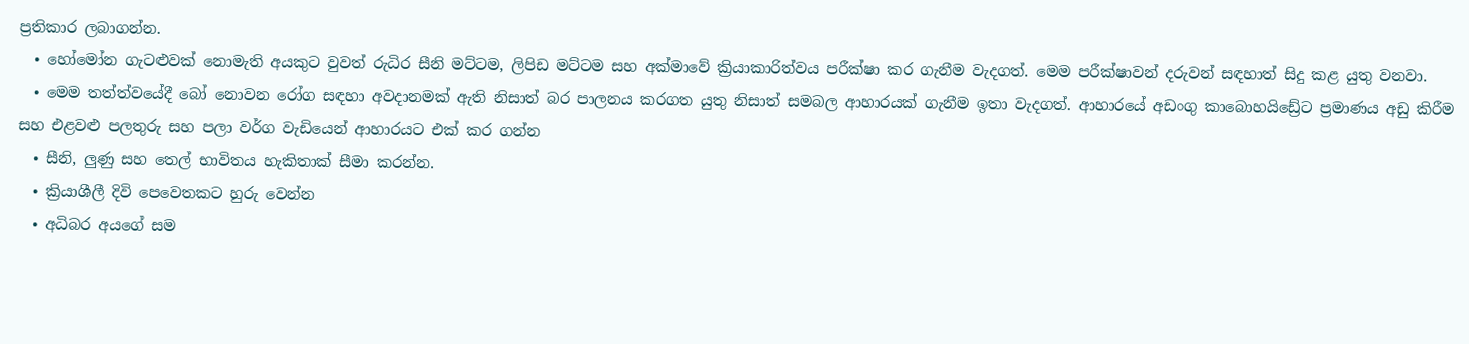ප්‍රතිකාර ලබාගන්න.
  • හෝමෝන ගැටළුවක් නොමැති අයකුට වුවත් රුධිර සීනි මට්ටම, ලිපිඩ මට්ටම සහ අක්මාවේ ක්‍රියාකාරිත්වය පරීක්ෂා කර ගැනීම වැදගත්. මෙම පරීක්ෂාවන් දරුවන් සඳහාත් සිදු කළ යුතු වනවා.
  • මෙම තත්ත්වයේදී බෝ නොවන රෝග සඳහා අවදානමක් ඇති නිසාත් බර පාලනය කරගත යුතු නිසාත් සමබල ආහාරයක් ගැනීම ඉතා වැදගත්. ආහාරයේ අඩංගු කාබොහයිඩ්‍රේට ප්‍රමාණය අඩු කිරීම සහ එළවළු පලතුරු සහ පලා වර්ග වැඩියෙන් ආහාරයට එක් කර ගන්න
  • සීනි, ලුණු සහ තෙල් භාවිතය හැකිතාක් සීමා කරන්න.
  • ක්‍රියාශීලී දිවි පෙවෙතකට හුරු වෙන්න
  • අධිබර අයගේ සම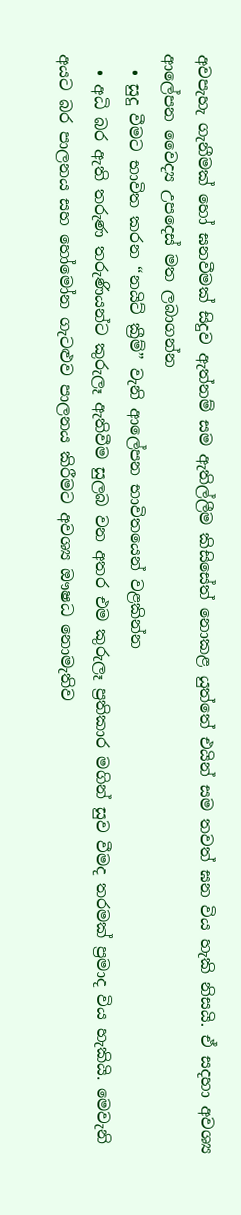අවපැහැ ගැනීමක් හෝ ඝනවීමක් සිදුව ඇත්නම් සම ඇතිල්ලීම කිසිසේත් නොකළ යුත්තේ එයින් සම තවත් ඝන විය හැකි නිසයි‍. ඒ සදහා අවශ්‍ය ආලේපන වෛද්‍ය උපදෙස් මත ලබාගන්න
  • සුදු වීමට භාවිත කරන “නයිට් ක්‍රීම්” වැනි ආලේපන භාවිතයෙන් වළකින්න
  • අධි බර ඇති තරුණ තරුණියන්ට කුරුලෑ ඇතිවීම සුලබ වන අතර එම කුරුලෑ ප්‍රතිකාර මගින් සුව වීමද තරමක් ප්‍රමාද විය හැකියි. මෙවැනි අයට බර පාලනය සහ හෝමෝන ගැටළුව පාලනය කිරීමට අවශ්‍ය ඖෂධ නොමැතිව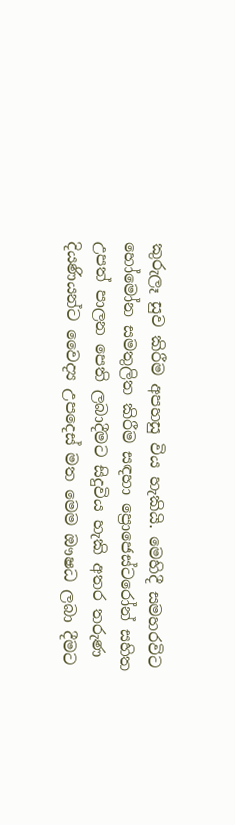කුරුලෑ සුව කිරීම අපහසු විය හැකියි. මෙහිදී සමහරවිට හෝමෝන සමතුලිත කිරීම සඳහා ප්‍රොජෙස්ටරෝන් සහිත උපත් පාලන පෙති ලබාදීමට සිදුවිය හැකි අතර තරුණ දියණියන්ට වෛද්‍ය උපදෙස් මත මෙම ඖෂධ ලබා දීමට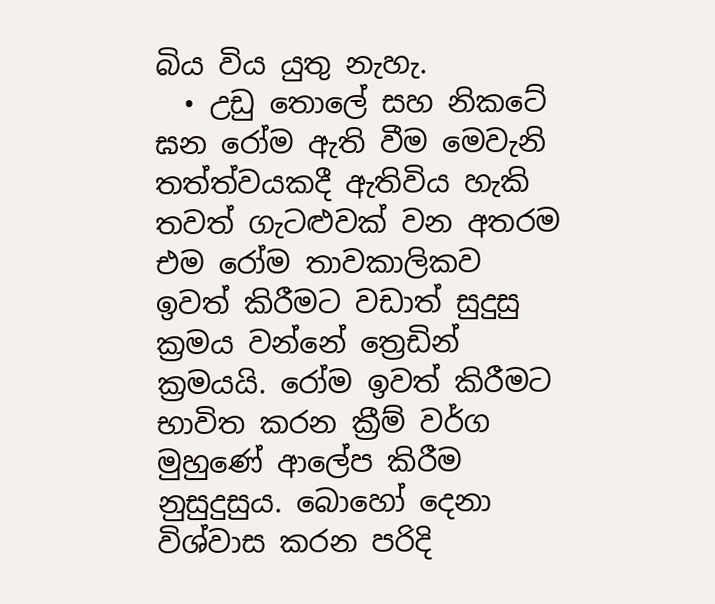බිය විය යුතු නැහැ.
  • උඩු තොලේ සහ නිකටේ ඝන රෝම ඇති වීම මෙවැනි තත්ත්වයකදී ඇතිවිය හැකි තවත් ගැටළුවක් වන අතරම එම රෝම තාවකාලිකව ඉවත් කිරීමට වඩාත් සුදුසු ක්‍රමය වන්නේ ත්‍රෙඩින් ක්‍රමයයි. රෝම ඉවත් කිරීමට භාවිත කරන ක්‍රීම් වර්ග මුහුණේ ආලේප කිරීම නුසුදුසුය. බොහෝ දෙනා විශ්වාස කරන පරිදි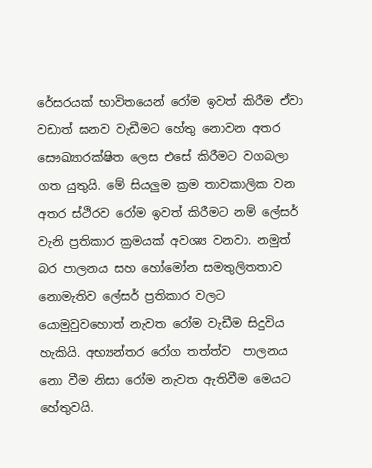රේසරයක් භාවිතයෙන් රෝම ඉවත් කිරීම ඒවා වඩාත් ඝනව වැඩීමට හේතු නොවන අතර සෞඛ්‍යාරක්ෂිත ලෙස එසේ කිරීමට වගබලා ගත යුතුයි. මේ සියලුම ක්‍රම තාවකාලික වන අතර ස්ථිරව රෝම ඉවත් කිරීමට නම් ලේසර් වැනි ප්‍රතිකාර ක්‍රමයක් අවශ්‍ය වනවා. නමුත් බර පාලනය සහ හෝමෝන සමතුලිතතාව නොමැතිව ලේසර් ප්‍රතිකාර වලට යොමුවුවහොත් නැවත රෝම වැඩීම සිදුවිය හැකියි. අභ්‍යන්තර රෝග තත්ත්ව  පාලනය නො වීම නිසා රෝම නැවත ඇතිවීම මෙයට හේතුවයි.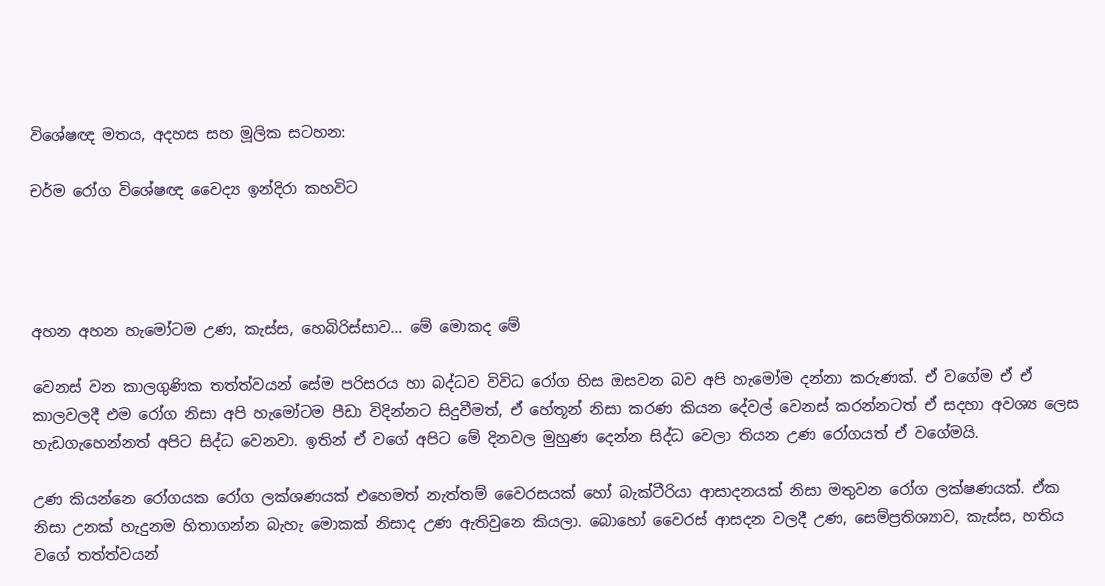විශේෂඥ මතය, අදහස සහ මූලික සටහන:

චර්ම රෝග විශේෂඥ වෛද්‍ය ඉන්දිරා කහවිට




අහන අහන හැමෝටම උණ, කැස්ස, හෙබිරිස්සාව… මේ මොකද මේ

වෙනස් වන කාලගුණික තත්ත්වයන් සේම පරිසරය හා බද්ධව විවිධ රෝග හිස ඔසවන බව අපි හැමෝම දන්නා කරුණක්. ඒ වගේම ඒ ඒ කාලවලදී එම රෝග නිසා අපි හැමෝටම පීඩා විදින්නට සිදුවීමත්, ඒ හේතූන් නිසා කරණ කියන දේවල් වෙනස් කරන්නටත් ඒ සදහා අවශ්‍ය ලෙස හැඩගැහෙන්නත් අපිට සිද්ධ වෙනවා. ඉතින් ඒ වගේ අපිට මේ දිනවල මුහුණ දෙන්න සිද්ධ වෙලා තියන උණ රෝගයත් ඒ වගේමයි.

උණ කියන්නෙ රෝගයක රෝග ලක්ශණයක් එහෙමත් නැත්තම් වෛරසයක් හෝ බැක්ටීරියා ආසාදනයක් නිසා මතුවන රෝග ලක්ෂණයක්. ඒක නිසා උනක් හැදුනම හිතාගන්න බැහැ මොකක් නිසාද උණ ඇතිවුනෙ කියලා. බොහෝ වෛරස් ආසදන වලදී උණ, සෙම්ප්‍රතිශ්‍යාව, කැස්ස, හතිය වගේ තත්ත්වයන්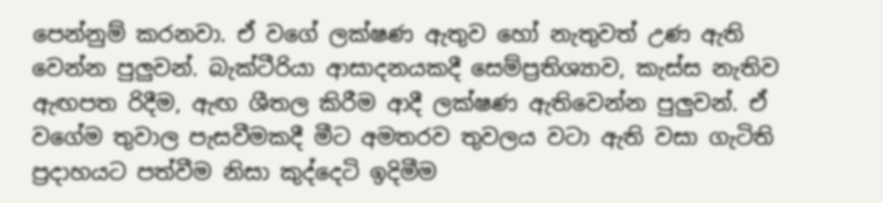පෙන්නුම් කරනවා. ඒ වගේ ලක්ෂණ ඇතුව හෝ නැතුවත් උණ ඇති වෙන්න පුලුවන්. බැක්ටීරියා ආසාදනයකදී සෙම්ප්‍රතිශ්‍යාව, කැස්ස නැතිව ඇඟපත රිදීම, ඇඟ ශීතල කිරීම ආදී ලක්ෂණ ඇතිවෙන්න පුලුවන්. ඒ වගේම තුවාල පැසවීමකදී මීට අමතරව තුවලය වටා ඇති වසා ගැටිති ප්‍රදාහයට පත්වීම නිසා කුද්දෙටි ඉදිමීම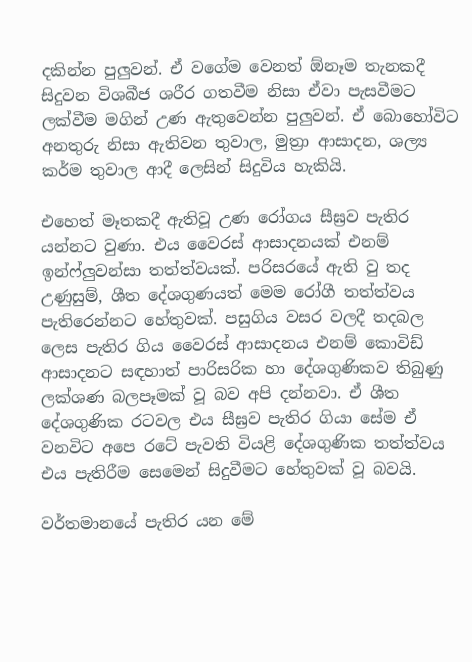දකින්න පුලුවන්. ඒ වගේම වෙනත් ඕනෑම තැනකදී සිදුවන විශබීජ ශරීර ගතවීම නිසා ඒවා පැසවීමට ලක්වීම මගින් උණ ඇතුවෙන්න පුලුවන්. ඒ බොහෝවිට අනතුරු නිසා ඇතිවන තුවාල, මුත්‍රා ආසාදන, ශල්‍ය කර්ම තුවාල ආදී ලෙසින් සිදුවිය හැකියි.

එහෙත් මෑතකදී ඇතිවූ උණ රෝගය සීඝ්‍රව පැතිර යන්නට වුණා. එය වෛරස් ආසාදනයක් එනම් ඉන්ෆ්ලුවන්සා තත්ත්වයක්. පරිසරයේ ඇති වු තද උණුසුම්, ශීත දේශගුණයත් මෙම රෝගී තත්ත්වය පැතිරෙන්නට හේතුවක්. පසුගිය වසර වලදී තදබල ලෙස පැතිර ගිය වෛරස් ආසාදනය එනම් කොවිඩ් ආසාදනට සඳහාත් පාරිසරික හා දේශගුණිකව තිබුණු ලක්ශණ බලපෑමක් වූ බව අපි දන්නවා. ඒ ශීත දේශගුණික රටවල එය සීඝ්‍රව පැතිර ගියා සේම ඒ වනවිට අපෙ රටේ පැවති වියළි දේශගුණික තත්ත්වය එය පැතිරීම සෙමෙන් සිදුවීමට හේතුවක් වූ බවයි.

වර්තමානයේ පැතිර යන මේ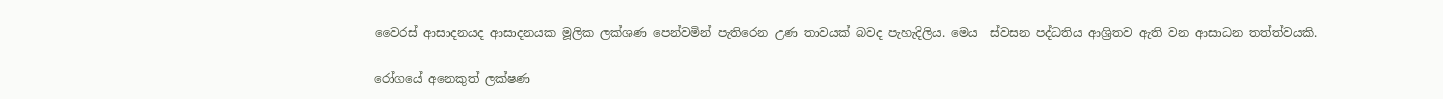වෛරස් ආසාදනයද ආසාදනයක මූලික ලක්ශණ පෙන්වමින් පැතිරෙන උණ තාවයක් බවද පැහැදිලිය. මෙය  ස්වසන පද්ධතිය ආශ්‍රිතව ඇති වන ආසාධන තත්ත්වයකි.

රෝගයේ අනෙකුත් ලක්ෂණ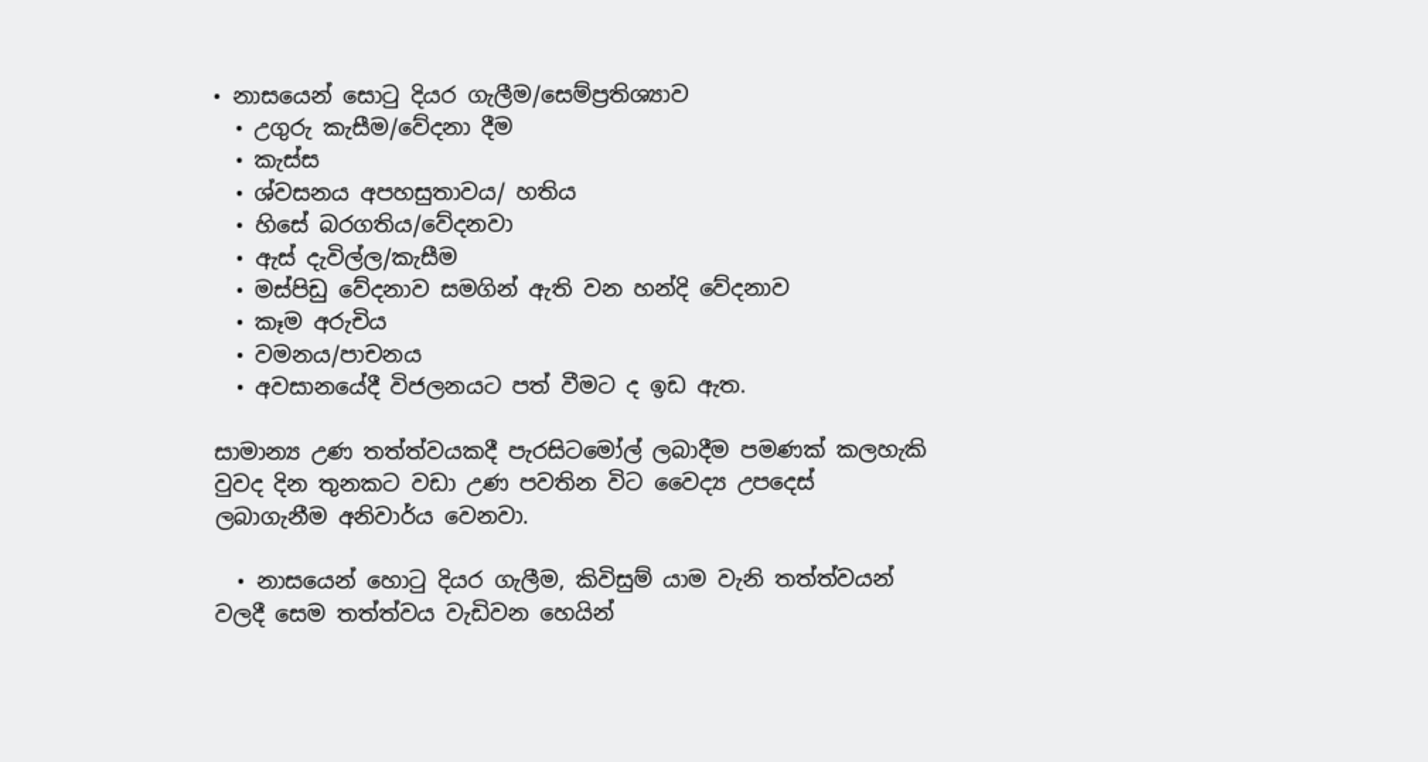• නාසයෙන් සොටු දියර ගැලීම/සෙම්ප්‍රතිශ්‍යාව
  • උගුරු කැසීම/වේදනා දීම
  • කැස්ස
  • ශ්වසනය අපහසුතාවය/ හතිය
  • හිසේ බරගතිය/වේදනවා
  • ඇස් දැවිල්ල/කැසීම
  • මස්පිඩු වේදනාව සමගින් ඇති වන හන්දි වේදනාව
  • කෑම අරුචිය
  • වමනය/පාචනය
  • අවසානයේදී විජලනයට පත් වීමට ද ඉඩ ඇත.

සාමාන්‍ය උණ තත්ත්වයකදී පැරසිටමෝල් ලබාදීම පමණක් කලහැකි වුවද දින තුනකට වඩා උණ පවතින විට වෛද්‍ය උපදෙස් ලබාගැනීම අනිවාර්ය වෙනවා.

  • නාසයෙන් හොටු දියර ගැලීම, කිවිසුම් යාම වැනි තත්ත්වයන් වලදී සෙම තත්ත්වය වැඩිවන හෙයින්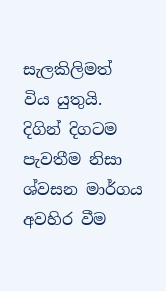සැලකිලිමත් විය යුතුයි. දිගින් දිගටම පැවතීම නිසා ශ්වසන මාර්ගය අවහිර වීම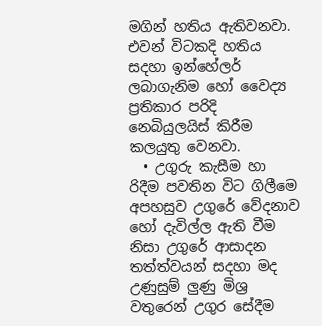මගින් හතිය ඇතිවනවා. එවන් විටකදි හතිය සදහා ඉන්හේලර් ලබාගැනිම හෝ වෛද්‍ය ප්‍රතිකාර පරිදි නෙබියුලයිස් කිරීම කලයුතු වෙනවා.
  • උගුරු කැසීම හා රිදීම පවතින විට ගිලීමෙ අපහසුව උගුරේ වේදනාව හෝ දැවිල්ල ඇති වීම නිසා උගුරේ ආසාදන තත්ත්වයන් සදහා මද උණුසුම් ලුණු මිශ්‍ර වතුරෙන් උගුර සේදීම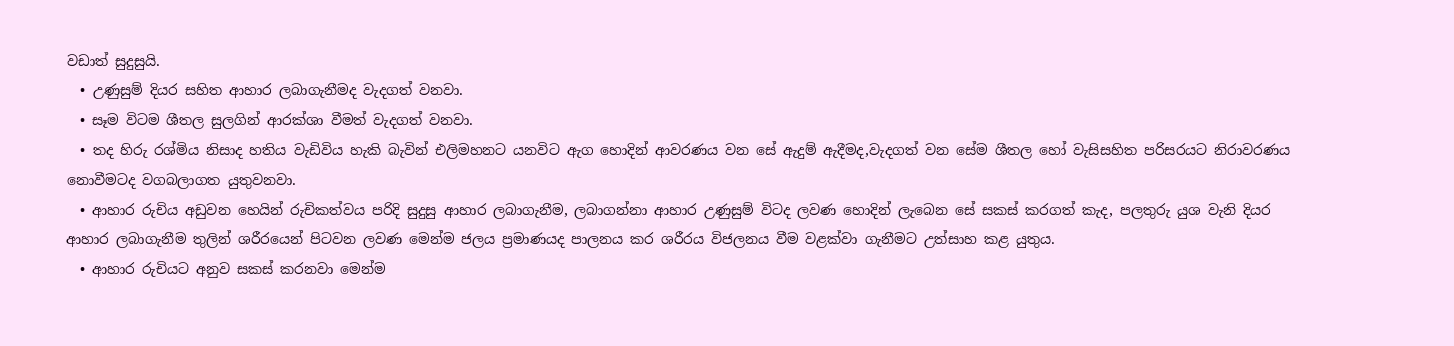වඩාත් සුදුසුයි.
  • උණුසුම් දියර සහිත ආහාර ලබාගැනීමද වැදගත් වනවා.
  • සෑම විටම ශීතල සුලගින් ආරක්ශා වීමත් වැදගත් වනවා.
  • තද හිරු රශ්මිය නිසාද හතිය වැඩිවිය හැකි බැවින් එලිමහනට යනවිට ඇග හොදින් ආවරණය වන සේ ඇදුම් ඇදීමද,වැදගත් වන සේම ශීතල හෝ වැසිසහිත පරිසරයට නිරාවරණය නොවීමටද වගබලාගත යුතුවනවා.
  • ආහාර රුචිය අඩුවන හෙයින් රුචිකත්වය පරිදි සුදුසු ආහාර ලබාගැනීම, ලබාගන්නා ආහාර උණුසුම් විටද ලවණ හොදින් ලැබෙන සේ සකස් කරගත් කැද, පලතුරු යුශ වැනි දියර ආහාර ලබාගැනීම තුලින් ශරීරයෙන් පිටවන ලවණ මෙන්ම ජලය ප්‍රමාණයද පාලනය කර ශරීරය විජලනය වීම වළක්වා ගැනීමට උත්සාහ කළ යුතුය.
  • ආහාර රුචියට අනුව සකස් කරනවා මෙන්ම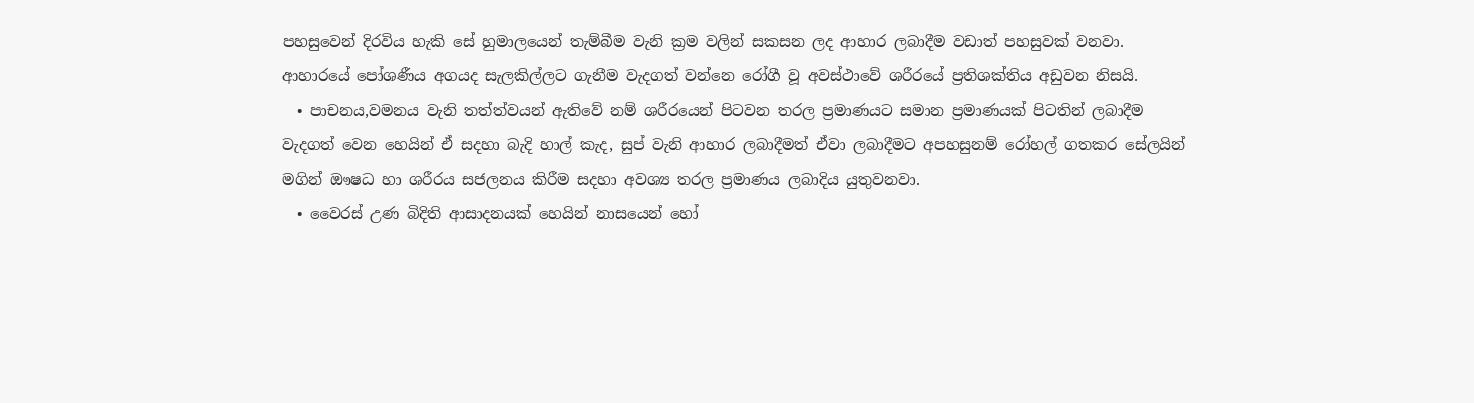පහසුවෙන් දිරවිය හැකි සේ හුමාලයෙන් තැම්බීම වැනි ක්‍රම වලින් සකසන ලද ආහාර ලබාදීම වඩාත් පහසුවක් වනවා. ආහාරයේ පෝශණීය අගයද සැලකිල්ලට ගැනීම වැදගත් වන්නෙ රෝගී වූ අවස්ථාවේ ශරීරයේ ප්‍රතිශක්තිය අඩුවන නිසයි.
  • පාචනය,වමනය වැනි තත්ත්වයන් ඇතිවේ නම් ශරීරයෙන් පිටවන තරල ප්‍රමාණයට සමාන ප්‍රමාණයක් පිටතින් ලබාදීම වැදගත් වෙන හෙයින් ඒ සදහා බැදි හාල් කැද, සුප් වැනි ආහාර ලබාදීමත් ඒවා ලබාදීමට අපහසුනම් රෝහල් ගතකර සේලයින් මගින් ඖෂධ හා ශරීරය සජලනය කිරීම සදහා අවශ්‍ය තරල ප්‍රමාණය ලබාදිය යුතුවනවා.
  • වෛරස් උණ බිදිති ආසාදනයක් හෙයින් නාසයෙන් හෝ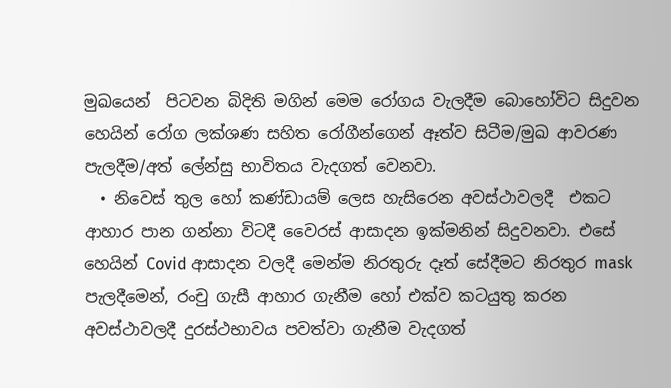මුඛයෙන්  පිටවන බිදිති මගින් මෙම රෝගය වැලදීම බොහෝවිට සිදුවන හෙයින් රෝග ලක්ශණ සහිත රෝගීන්ගෙන් ඈත්ව සිටීම/මුඛ ආවරණ පැලදීම/අත් ලේන්සු භාවිතය වැදගත් වෙනවා.
  • නිවෙස් තුල හෝ කණ්ඩායම් ලෙස හැසිරෙන අවස්ථාවලදී  එකට ආහාර පාන ගන්නා විටදී වෛරස් ආසාදන ඉක්මනින් සිදුවනවා. එසේ හෙයින් Covid ආසාදන වලදී මෙන්ම නිරතුරු දෑත් සේදීමට නිරතුර mask පැලදීමෙන්, රංචු ගැසී ආහාර ගැනීම හෝ එක්ව කටයුතු කරන අවස්ථාවලදී දුරස්ථභාවය පවත්වා ගැනීම වැදගත්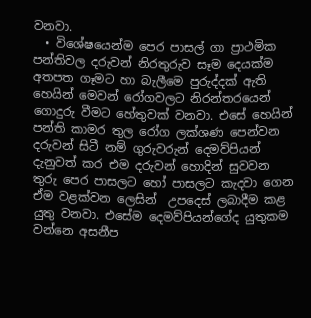වනවා.
  • විශේෂයෙන්ම පෙර පාසල් ගා ප්‍රාථමික පන්තිවල දරුවන් නිරතුරුව සෑම දෙයක්ම අතපත ගෑමට හා බැලීමෙ පුරුද්දක් ඇති හෙයින් මෙවන් රෝගවලට නිරන්තරයෙන් ගොදුරු වීමට හේතුවක් වනවා. එසේ හෙයින් පන්ති කාමර තුල රෝග ලක්ශණ පෙන්වන දරුවන් සිටී නම් ගුරුවරුන් දෙමව්පියන් දැනුවත් කර එම දරුවන් හොදින් සුවවන තුරු පෙර පාසලට හෝ පාසලට කැදවා ගෙන ඒම වළක්වන ලෙසින්  උපදෙස් ලබාදීම කළ යුතු වනවා. එසේම දෙමව්පියන්ගේද යුතුකම වන්නෙ අසනීප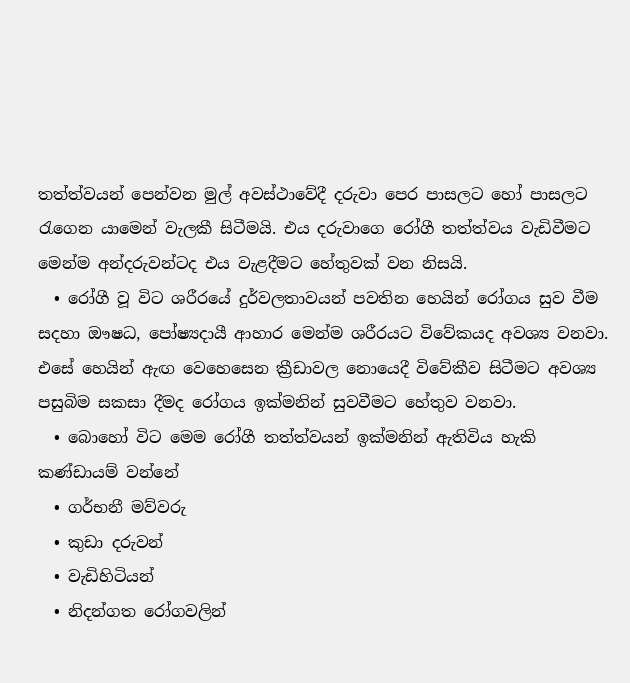තත්ත්වයන් පෙන්වන මුල් අවස්ථාවේදී දරුවා පෙර පාසලට හෝ පාසලට රැගෙන යාමෙන් වැලකී සිටීමයි. එය දරුවාගෙ රෝගී තත්ත්වය වැඩිවීමට මෙන්ම අන්දරුවන්ටද එය වැළදීමට හේතුවක් වන නිසයි.
  • රෝගී වූ විට ශරීරයේ දුර්වලතාවයන් පවතින හෙයින් රෝගය සුව වීම සදහා ඖෂධ, පෝෂ්‍යදායී ආහාර මෙන්ම ශරීරයට විවේකයද අවශ්‍ය වනවා. එසේ හෙයින් ඇඟ වෙහෙසෙන ක්‍රීඩාවල නොයෙදී විවේකීව සිටීමට අවශ්‍ය පසුබිම සකසා දීමද රෝගය ඉක්මනින් සුවවීමට හේතුව වනවා.
  • බොහෝ විට මෙම රෝගී තත්ත්වයන් ඉක්මනින් ඇතිවිය හැකි කණ්ඩායම් වන්නේ
  • ගර්භනී මව්වරු
  • කුඩා දරුවන්
  • වැඩිහිටියන්
  • නිදන්ගත රෝගවලින්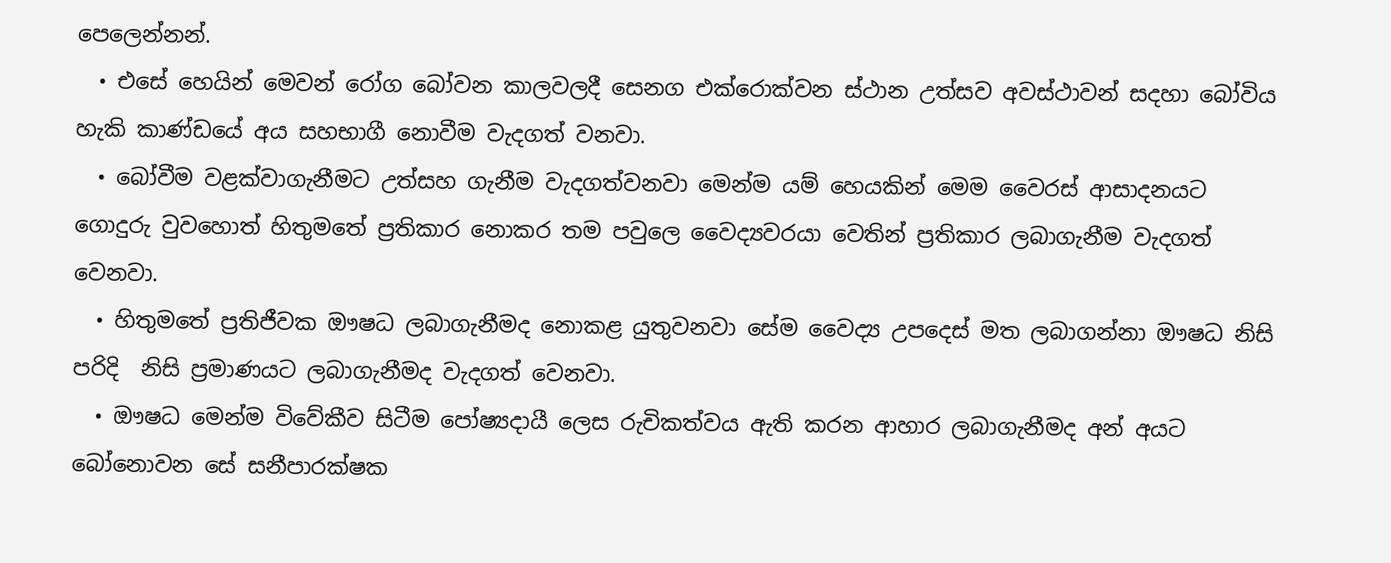පෙලෙන්නන්.
  • එසේ හෙයින් මෙවන් රෝග බෝවන කාලවලදී සෙනග එක්රොක්වන ස්ථාන උත්සව අවස්ථාවන් සදහා බෝවිය හැකි කාණ්ඩයේ අය සහභාගී නොවීම වැදගත් වනවා.
  • බෝවීම වළක්වාගැනීමට උත්සහ ගැනීම වැදගත්වනවා මෙන්ම යම් හෙයකින් මෙම වෛරස් ආසාදනයට ගොදුරු වුවහොත් හිතුමතේ ප්‍රතිකාර නොකර තම පවුලෙ වෛද්‍යවරයා වෙතින් ප්‍රතිකාර ලබාගැනීම වැදගත් වෙනවා.
  • හිතුමතේ ප්‍රතිජීවක ඖෂධ ලබාගැනීමද නොකළ යුතුවනවා සේම වෛද්‍ය උපදෙස් මත ලබාගන්නා ඖෂධ නිසි පරිදි  නිසි ප්‍රමාණයට ලබාගැනීමද වැදගත් වෙනවා.
  • ඖෂධ මෙන්ම විවේකීව සිටීම පෝෂ්‍යදායී ලෙස රුචිකත්වය ඇති කරන ආහාර ලබාගැනීමද අන් අයට බෝනොවන සේ සනීපාරක්ෂක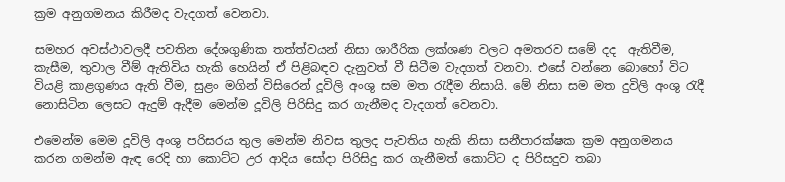ක්‍රම අනුගමනය කිරීමද වැදගත් වෙනවා.

සමහර අවස්ථාවලදී පවතින දේශගුණික තත්ත්වයන් නිසා ශාරීරික ලක්ශණ වලට අමතරව සමේ දද  ඇතිවීම, කැසීම, තුවාල වීම් ඇතිවිය හැකි හෙයින් ඒ පිළිබඳව දැනුවත් වී සිටීම වැදගත් වනවා. එසේ වන්නෙ බොහෝ විට වියළි කාළගුණය ඇති වීම, සුළං මගින් විසිරෙන් දූවිලි අංශු සම මත රැදීම නිසායි. මේ නිසා සම මත දුවිලි අංශු රැදී නොසිටින ලෙසට ඇදුම් ඇදීම මෙන්ම දූවිලි පිරිසිදු කර ගැනීමද වැදගත් වෙනවා.

එමෙන්ම මෙම දූවිලි අංශු පරිසරය තුල මෙන්ම නිවස තුලද පැවතිය හැකි නිසා සනීපාරක්ෂක ක්‍රම අනුගමනය කරන ගමන්ම ඇඳ රෙදි හා කොට්ට උර ආදිය සෝදා පිරිසිදු කර ගැනීමත් කොට්ට ද පිරිසදුව තබා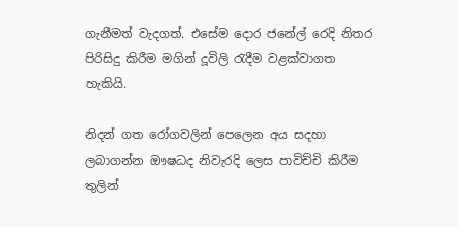ගැනීමත් වැදගත්. එසේම දොර ජනේල් රෙදි නිතර පිරිසිදු කිරීම මගින් දූවිලි රැදීම වළක්වාගත හැකියි.

නිදන් ගත රෝගවලින් පෙලෙන අය සදහා ලබාගන්න ඖෂධද නිවැරදි ලෙස පාවිච්චි කිරීම තුලින්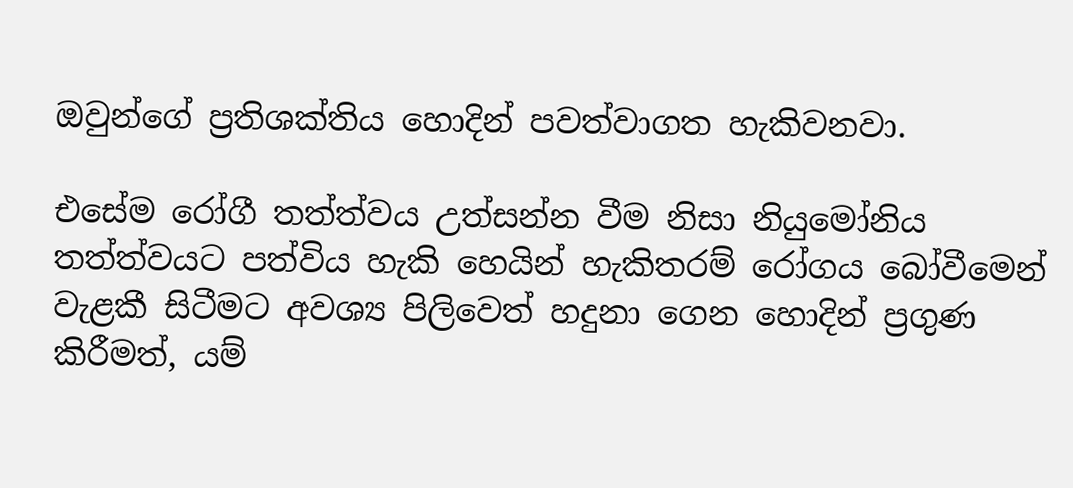ඔවුන්ගේ ප්‍රතිශක්තිය හොදින් පවත්වාගත හැකිවනවා.

එසේම රෝගී තත්ත්වය උත්සන්න වීම නිසා නියුමෝනිය තත්ත්වයට පත්විය හැකි හෙයින් හැකිතරම් රෝගය බෝවීමෙන් වැළකී සිටීමට අවශ්‍ය පිලිවෙත් හදුනා ගෙන හොදින් ප්‍රගුණ කිරීමත්, යම්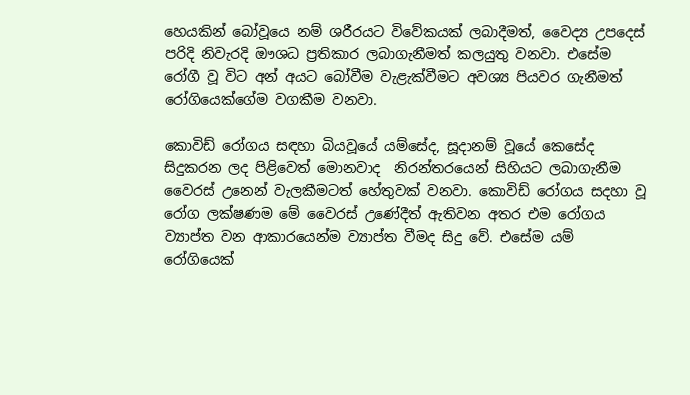හෙයකින් බෝවූයෙ නම් ශරීරයට විවේකයක් ලබාදීමත්, වෛද්‍ය උපදෙස් පරිදි නිවැරදි ඖශධ ප්‍රතිකාර ලබාගැනීමත් කලයුතු වනවා. එසේම රෝගී වූ විට අන් අයට බෝවීම වැළැක්වීමට අවශ්‍ය පියවර ගැනීමත් රෝගියෙක්ගේම වගකීම වනවා.

කොවිඩ් රෝගය සඳහා බියවූයේ යම්සේද, සූදානම් වූයේ කෙසේද සිදුකරන ලද පිළිවෙත් මොනවාද  නිරන්තරයෙන් සිහියට ලබාගැනීම  වෛරස් උනෙන් වැලකීමටත් හේතුවක් වනවා. කොවිඩ් රෝගය සදහා වූ රෝග ලක්ෂණම මේ වෛරස් උණේදීත් ඇතිවන අතර එම රෝගය ව්‍යාප්ත වන ආකාරයෙන්ම ව්‍යාප්ත වීමද සිදු වේ. එසේම යම් රෝගියෙක්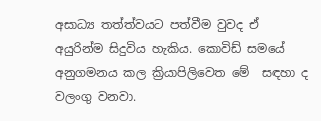අසාධ්‍ය තත්ත්වයට පත්වීම වුවද ඒ අයුරින්ම සිදුවිය හැකිය. කොවිඩ් සමයේ අනුගමනය කල ක්‍රියාපිලිවෙත මේ  සඳහා ද වලංගු වනවා.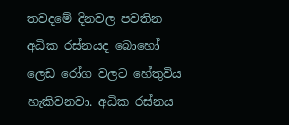තවදමේ දිනවල පවතින අධික රස්නයද බොහෝ ලෙඩ රෝග වලට හේතුවිය හැකිවනවා. අධික රස්නය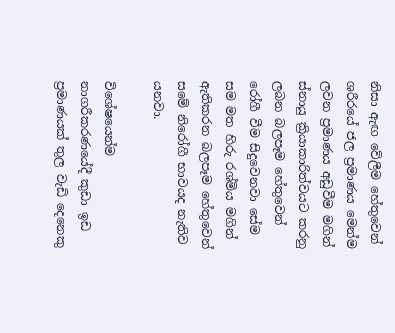නිසා ඇඟ වේලීම හේතුවෙන් ශරීරයේ ජල ප්‍රමාණය මෙන්ම ලවන ප්‍රමාණය අඩුවීම මගින් ස්නායු ක්‍රියාකාරිත්වයට කරනු ලබන බලපෑම හේතුවෙන් රෝගී වීම සිදුවෙනවා සේම සම මත හිරු රශ්මිය මගින් ඇතිකරන බලපෑම හේතුවෙන් සමේ නිරෝගී භාවයද නැතිව යනවා.

විශේෂයෙන්ම නාගරීකරණයේදී කුඩා ඉඩ ප්‍රමාණයක් තුල වැඩි දෙනෙකු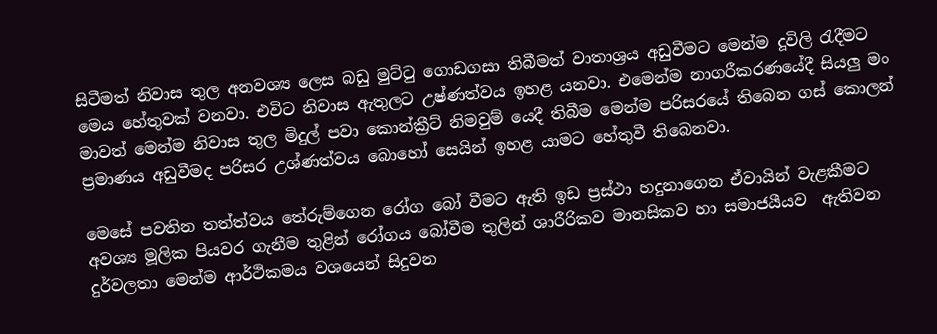සිටීමත් නිවාස තුල අනවශ්‍ය ලෙස බඩු මුට්ටු ගොඩගසා තිබීමත් වාතාශ්‍රය අඩුවීමට මෙන්ම දූවිලි රැදීමට මෙය හේතුවක් වනවා. එවිට නිවාස ඇතුලට උෂ්ණත්වය ඉහළ යනවා. එමෙන්ම නාගරීකරණයේදී සියලු මං මාවත් මෙන්ම නිවාස තුල මිදුල් පවා කොන්ක්‍රීට් නිමවුම් යෙදී තිබීම මෙන්ම පරිසරයේ තිබෙන ගස් කොලන් ප්‍රමාණය අඩුවීමද පරිසර උශ්ණත්වය බොහෝ සෙයින් ඉහළ යාමට හේතුවී තිබෙනවා.

මෙසේ පවතින තත්ත්වය තේරුම්ගෙන රෝග බෝ වීමට ඇති ඉඩ ප්‍රස්ථා හදුනාගෙන ඒවායින් වැළකීමට අවශ්‍ය මූලික පියවර ගැනීම තුළින් රෝගය බෝවීම තුලින් ශාරීරිකව මානසිකව හා සමාජයීයව  ඇතිවන දුර්වලතා මෙන්ම ආර්ථිකමය වශයෙන් සිදුවන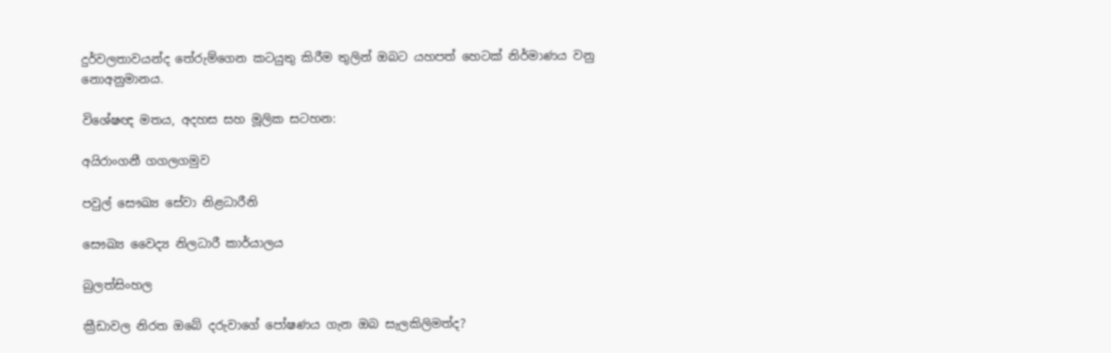දුර්වලතාවයන්ද තේරුම්ගෙන කටයුතු කිරීම තුලින් ඔබට යහපත් හෙටක් නිර්මාණය වනු නොඅනුමානය.

විශේෂඥ මතය, අදහස සහ මූලික සටහන:

අයිරාංගනී ගගලගමුව

පවුල් සෞඛ්‍ය සේවා නිළධාරීනි

සෞඛ්‍ය වෛද්‍ය නිලධාරී කාර්යාලය

බුලත්සිංහල

ක්‍රීඩාවල නිරත ඔබේ දරුවාගේ පෝෂණය ගැන ඔබ සැලකිලිමත්ද?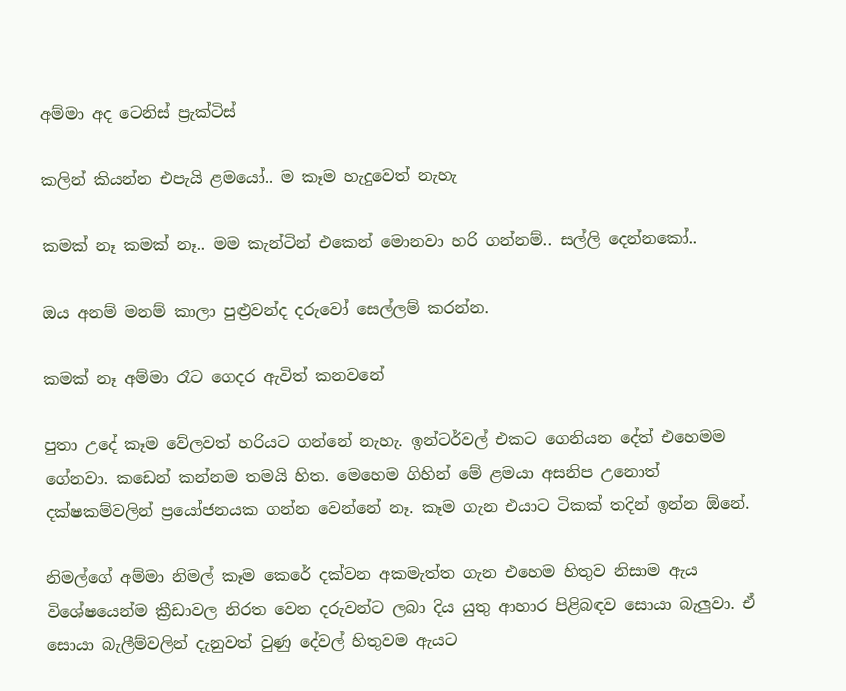අම්මා අද ටෙනිස් ප්‍රැක්ටිස්

කලින් කියන්න එපැයි ළමයෝ.. ම කෑම හැදුවෙත් නැහැ

කමක් නෑ කමක් නෑ.. මම කැන්ටින් එකෙන් මොනවා හරි ගන්නම්.. සල්ලි දෙන්නකෝ..

ඔය අනම් මනම් කාලා පුළ්‍රවන්ද දරුවෝ සෙල්ලම් කරන්න.

කමක් නෑ අම්මා රෑට ගෙදර ඇවිත් කනවනේ

පුතා උදේ කෑම වේලවත් හරියට ගන්‍නේ නැහැ. ඉන්ටර්වල් එකට ගෙනියන දේත් එහෙමම ගේනවා. කඩෙන් කන්නම තමයි හිත. මෙහෙම ගිහින් මේ ළමයා අසනිප උනොත් දක්ෂකම්වලින් ප්‍රයෝජනයක ගන්න වෙන්නේ නෑ. කෑම ගැන එයාට ටිකක් තදින් ඉන්න ඕනේ.

නිමල්ගේ අම්මා නිමල් කෑම කෙරේ දක්වන අකමැත්ත ගැන එහෙම හිතුව නිසාම ඇය විශේෂයෙන්ම ක්‍රීඩාවල නිරත වෙන දරුවන්ට ලබා දිය යුතු ආහාර පිළිබඳව සොයා බැලුවා. ඒ සොයා බැලීම්වලින් දැනුවත් වුණු දේවල් හිතුවම ඇයට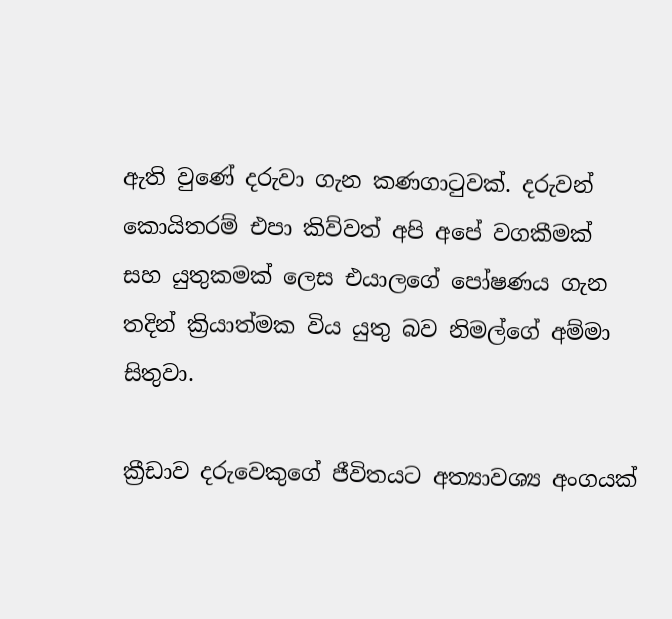ඇති වු‍ණේ දරුවා ගැන කණගාටුවක්. දරුවන් කොයිතරම් එපා කිව්වත් අපි අපේ වගකීමක් සහ යුතුකමක් ලෙස එයාලගේ පෝෂණය ගැන තදින් ක්‍රියාත්මක විය යුතු බව නිමල්ගේ අම්මා සිතුවා.

ක්‍රීඩාව දරුවෙකුගේ ජීවිතයට අත්‍යාවශ්‍ය අංගයක්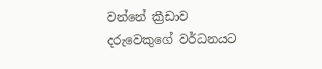වන්නේ ක්‍රීඩාව දරුවෙකුගේ වර්ධනයට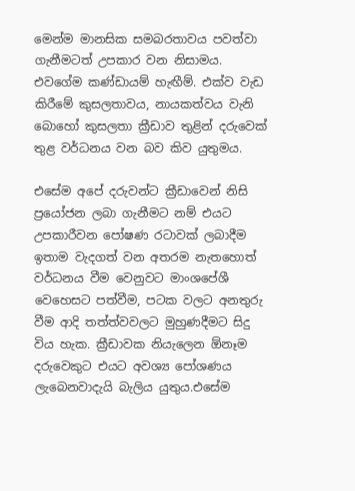මෙන්ම මානසික සමබරතාවය පවත්වා ගැනීමටත් උපකාර වන නිසාමය. එවගේම කණ්ඩායම් හැඟීම්. එක්ව වැඩ කිරීමේ කුසලතාවය, නායකත්වය වැනි බොහෝ කුසලතා ක්‍රීඩාව තුළින් දරුවෙක් තුළ වර්ධනය වන බව කිව යුතුමය.

එසේම අපේ දරුවන්ට ක්‍රීඩාවෙන් නිසි ප්‍රයෝජන ලබා ගැනීමට නම් එයට උපකාරීවන පෝෂණ රටාවක් ලබාදීම ඉතාම වැදගත් වන අතරම නැතහොත් වර්ධනය වීම වෙනුවට මාංශපේශී වෙහෙසට පත්වීම, පටක වලට අනතුරු වීම ආදි තත්ත්වවලට මුහුණදීමට සිදු විය හැක. ක්‍රීඩාවක නියැලෙන ඕනෑම දරුවෙකුට එයට අවශ්‍ය පෝශණය ලැබෙනවාදැයි බැලිය යුතුය.එසේම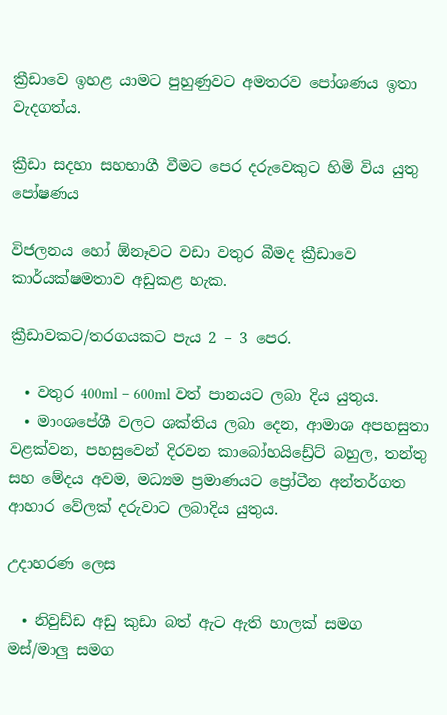ක්‍රීඩාවෙ ඉහළ යාමට පුහුණුවට අමතරව පෝශණය ඉතා වැදගත්ය.

ක්‍රීඩා සදහා සහභාගී වීමට පෙර දරුවෙකුට හිමි විය යුතු පෝෂණය

විජලනය හෝ ඕනෑවට වඩා වතුර බීමද ක්‍රීඩාවෙ කාර්යක්ෂමතාව අඩුකළ හැක.

ක්‍රීඩාවකට/තරගයකට පැය 2 – 3 පෙර.

  • වතුර 400ml – 600ml වත් පානයට ලබා දිය යුතුය.
  • මාංශපේශී වලට ශක්තිය ලබා දෙන, ආමාශ අපහසුතා වළක්වන, පහසුවෙන් දිරවන කාබෝහයිඩ්‍රේට් බහුල, තන්තු සහ මේදය අවම, මධ්‍යම ප්‍රමාණයට ප්‍රෝටීන අන්තර්ගත ආහාර වේලක් දරුවාට ලබාදිය යුතුය.

උදාහරණ ලෙස

  • නිවුඩ්ඩ අඩු කුඩා බත් ඇට ඇති හාලක් සමග මස්/මාලු සමග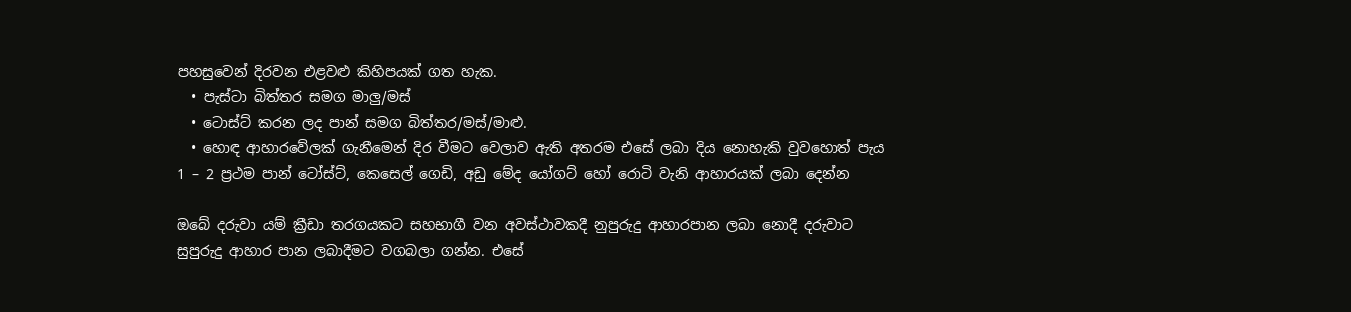පහසුවෙන් දිරවන එළවළු කිහිපයක් ගත හැක.
  • පැස්ටා බිත්තර සමග මාලු/මස්
  • ටොස්ට් කරන ලද පාන් සමග බිත්තර/මස්/මාළු.
  • හොඳ ආහාරවේලක් ගැනීමෙන් දිර වීමට වෙලාව ඇති අතරම එසේ ලබා දිය නොහැකි වුවහොත් පැය 1 – 2 ප්‍රථම පාන් ටෝස්ට්, කෙසෙල් ගෙඩි, අඩු මේද යෝගට් හෝ රොටි වැනි ආහාරයක් ලබා දෙන්න

ඔබේ දරුවා යම් ක්‍රීඩා තරගයකට සහභාගී වන අවස්ථාවකදී නුපුරුදු ආහාරපාන ලබා නොදී දරුවාට සුපුරුදු ආහාර පාන ලබාදීමට වගබලා ගන්න. එසේ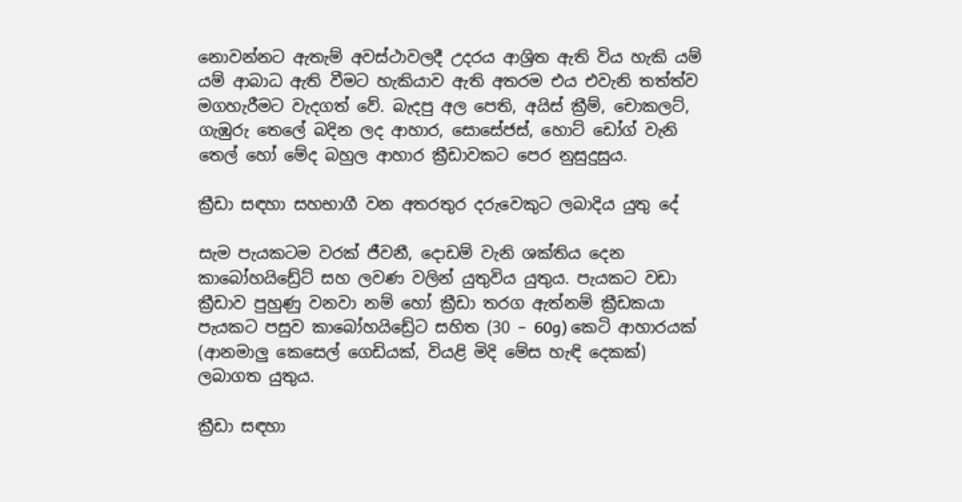නොවන්නට ඇතැම් අවස්ථාවලදී උදරය ආශ්‍රිත ඇති විය හැකි යම් යම් ආබාධ ඇති වීමට හැකියාව ඇති අතරම එය එවැනි තත්ත්ව මගහැරීමට වැදගත් වේ. බැදපු අල පෙති, අයිස් ක්‍රීම්, චොකලට්, ගැඹුරු තෙලේ බදින ලද ආහාර, සොසේජස්, හොට් ඩෝග් වැනි තෙල් හෝ මේද බහුල ආහාර ක්‍රීඩාවකට පෙර නුසුදුසුය.

ක්‍රීඩා සඳහා සහභාගී වන අතරතුර දරුවෙකුට ලබාදිය යුතු දේ

සැම පැයකටම වරක් ජීවනී, දොඩම් වැනි ශක්තිය දෙන කාබෝහයිඩ්‍රේට් සහ ලවණ වලින් යුතුවිය යුතුය. පැයකට වඩා ක්‍රීඩාව පුහුණු වනවා නම් හෝ ක්‍රීඩා තරග ඇත්නම් ක්‍රීඩකයා පැයකට පසුව කාබෝහයිඩ්‍රේට සහිත (30 – 60g) කෙටි ආහාරයක් (ආනමාලු කෙසෙල් ගෙඩියක්, වියළි මිදි මේස හැඳි දෙකක්)  ලබාගත යුතුය.

ක්‍රීඩා සඳහා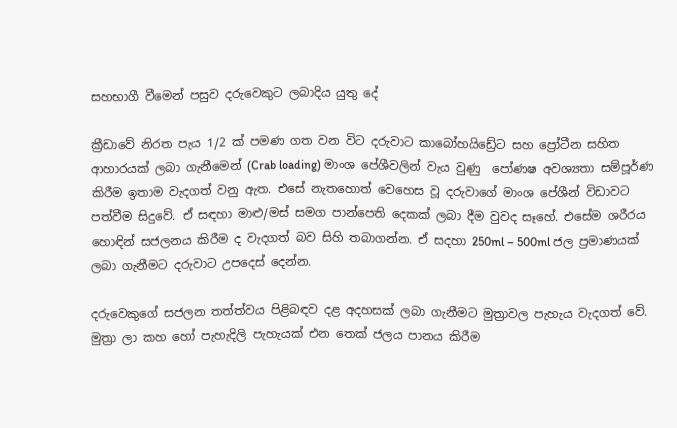සහභාගී වීමෙන් පසුව දරුවෙකුට ලබාදිය යුතු දේ

ක්‍රීඩාවේ නිරත පැය 1/2 ක් පමණ ගත වන විට දරුවාට කාබෝහයිඩ්‍රේට සහ ප්‍රෝටීන සහිත ආහාරයක් ලබා ගැනීමෙන් (Crab loading) මාංශ පේශීවලින් වැය වුණු  පෝණෂ අවශ්‍යතා සම්පූර්ණ කිරීම ඉතාම වැදගත් වනු ඇත. එසේ නැතහොත් වෙහෙස වූ දරුවාගේ මාංශ පේශීන් විඩාවට පත්වීම සිදුවේ. ඒ සඳහා මාළු/මස් සමග පාන්පෙති දෙකක් ලබා දීම වුවද සෑහේ. එසේම ශරීරය හොඳින් සජලනය කිරීම ද වැදගත් බව සිහි තබාගන්න‍. ඒ සදහා 250ml – 500ml ජල ප්‍රමාණයක් ලබා ගැනීමට දරුවාට උපදෙස් දෙන්න.

දරුවෙකුගේ සජලන තත්ත්වය පිළිබඳව දළ අදහසක් ලබා ගැනීමට මුත්‍රාවල පැහැය වැදගත් වේ‍. මුත්‍රා ලා කහ හෝ පැහැදිලි පැහැයක් එන තෙක් ජලය පානය කිරීම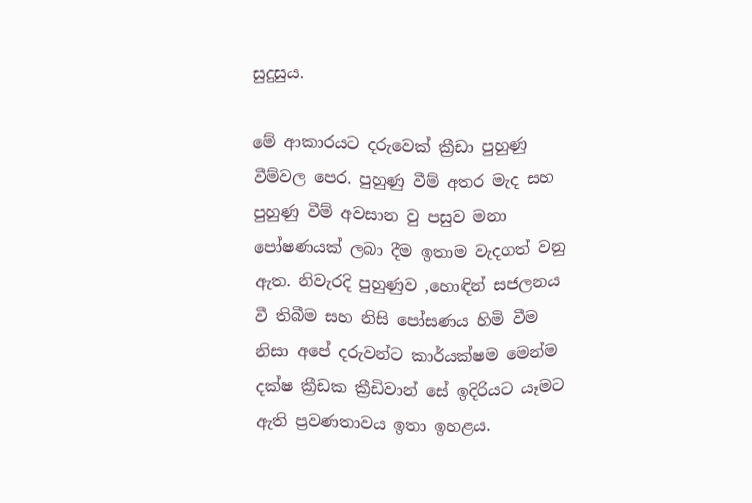සුදුසුය.

මේ ආකාරයට දරුවෙක් ක්‍රීඩා පුහුණු වීම්වල පෙර. පුහුණු වීම් අතර මැද සහ පුහුණු වීම් අවසාන වු පසුව මනා පෝෂණයක් ලබා දීම ඉතාම වැදගත් වනු ඇත. නිවැරදි පුහුණුව ,හොඳින් සජලනය වී තිබීම සහ නිසි පෝසණය හිමි වීම නිසා අ‍පේ දරුවන්ට කාර්යක්ෂම මෙන්ම දක්ෂ ක්‍රීඩක ක්‍රීඩිවාන් සේ ඉදිරියට යෑමට ඇති ප්‍රවණතාවය ඉතා ඉහළය.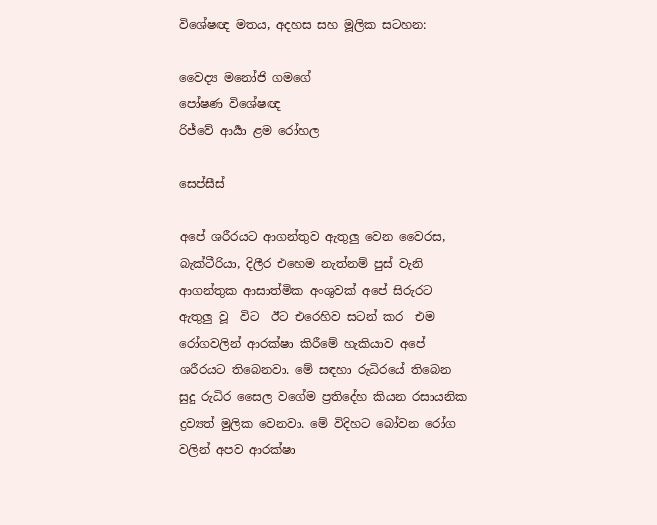විශේෂඥ මතය, අදහස සහ මූලික සටහන:

වෛද්‍ය මනෝජි ගමගේ
පෝෂණ විශේෂඥ
රිජ්වේ ආර්‍යා ළම රෝහල

සෙප්සීස්

අපේ ශරීරයට ආගන්තුව ඇතුලු වෙන වෛරස, බැක්ටීරියා, දිලීර එහෙම නැත්නම් පුස් වැනි ආගන්තුක ආසාත්මික අංශුවක් අපේ සිරුරට ඇතුලු වූ  විට  ඊට එරෙහිව සටන් කර  එම රෝගවලින් ආරක්ෂා කිරීමේ හැකියාව අපේ ශරීරයට තිබෙනවා. මේ සඳහා රුධිරයේ තිබෙන සුදු රුධිර සෛල වගේම ප්‍රතිදේහ කියන රසායනික ද්‍රව්‍යත් මුලික වෙනවා. මේ විදිහට බෝවන රෝග වලින් අපව ආරක්ෂා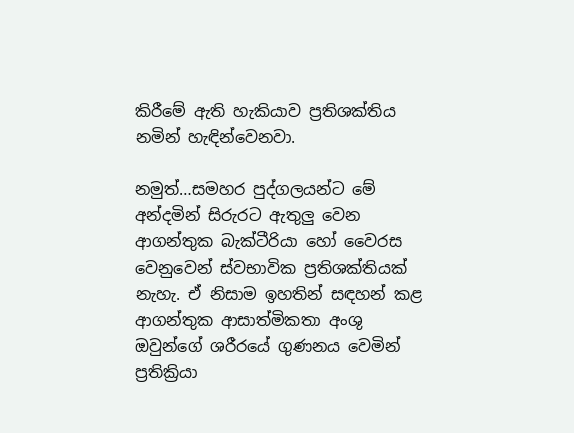කිරීමේ ඇති හැකියාව ප්‍රතිශක්තිය නමින් හැඳින්වෙනවා.

නමුත්…සමහර පුද්ගලයන්ට මේ අන්දමින් සිරුරට ඇතුලු වෙන ආගන්තුක බැක්ටීරියා හෝ වෛරස වෙනුවෙන් ස්වභාවික ප්‍රතිශක්තියක්  නැහැ. ඒ නිසාම ඉහතින් සඳහන් කළ ආගන්තුක ආසාත්මිකතා අංශු ඔවුන්ගේ ශරීරයේ ගුණනය වෙමින් ප්‍රතික්‍රියා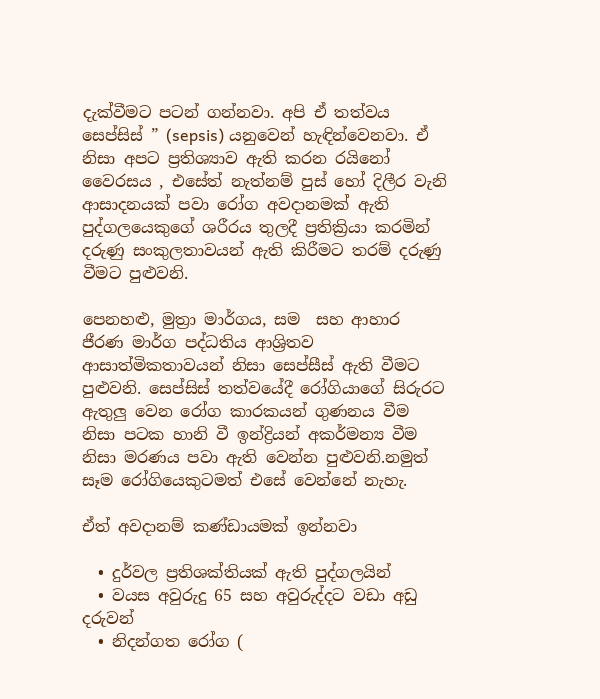දැක්වීමට පටන් ගන්නවා. අපි ඒ තත්වය සෙප්සිස් ” (sepsis) යනුවෙන් හැඳින්වෙනවා. ඒ නිසා අපට ප්‍රතිශ්‍යාව ඇති කරන රයිනෝ වෛරසය , එසේත් නැත්නම් පුස් හෝ දිලීර වැනි ආසාදනයක් පවා රෝග අවදානමක් ඇති පුද්ගලයෙකුගේ ශරීරය තුලදී ප්‍රතික්‍රියා කරමින් දරුණු සංකුලතාවයන් ඇති කිරීමට තරම් දරුණු වීමට පුළුවනි.

පෙනහළු, මුත්‍රා මාර්ගය, සම  සහ ආහාර ජීරණ මාර්ග පද්ධතිය ආශ්‍රිතව ආසාත්මිකතාවයන් නිසා සෙප්සීස් ඇති වීමට පුළුවනි. සෙප්සිස් තත්වයේදී රෝගියාගේ සිරුරට ඇතුලු වෙන රෝග කාරකයන් ගුණනය වීම නිසා පටක හානි වී ඉන්ද්‍රියන් අකර්මන්‍ය වීම නිසා මරණය පවා ඇති වෙන්න පුළුවනි.නමුත් සෑම රෝගියෙකුටමත් එසේ වෙන්නේ නැහැ.

ඒත් අවදානම් කණ්ඩායමක් ඉන්නවා

  • දුර්වල ප්‍රතිශක්තියක් ඇති පුද්ගලයින්
  • වයස අවුරුදු 65 සහ අවුරුද්දට වඩා අඩු දරුවන්
  • නිදන්ගත රෝග (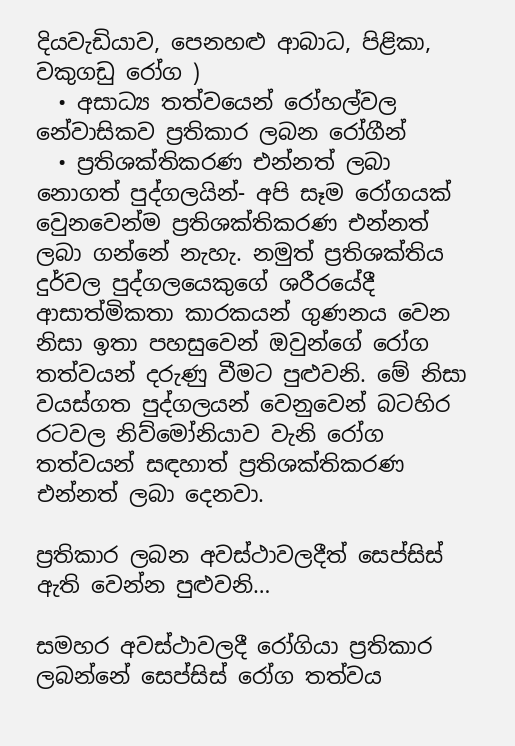දියවැඩියාව, පෙනහළු ආබාධ, පිළිකා, වකුගඩු රෝග )
  • අසාධ්‍ය තත්වයෙන් රෝහල්වල නේවාසිකව ප්‍රතිකාර ලබන රෝගීන්
  • ප්‍රතිශක්තිකරණ එන්නත් ලබා නොගත් පුද්ගලයින්- අපි සෑම රෝගයක් වෙුනවෙන්ම ප්‍රතිශක්තිකරණ එන්නත් ලබා ගන්නේ නැහැ. නමුත් ප්‍රතිශක්තිය දුර්වල පුද්ගලයෙකුගේ ශරීරයේදී ආසාත්මිකතා කාරකයන් ගුණනය වෙන නිසා ඉතා පහසුවෙන් ඔවුන්ගේ රෝග තත්වයන් දරුණු වීමට පුළුවනි. මේ නිසා වයස්ගත පුද්ගලයන් වෙනුවෙන් බටහිර රටවල නිව්මෝනියාව වැනි රෝග තත්වයන් සඳහාත් ප්‍රතිශක්තිකරණ එන්නත් ලබා දෙනවා.

ප්‍රතිකාර ලබන අවස්ථාවලදීත් සෙප්සිස් ඇති වෙන්න පුළුවනි…

සමහර අවස්ථාවලදී රෝගියා ප්‍රතිකාර ලබන්නේ සෙප්සිස් රෝග තත්වය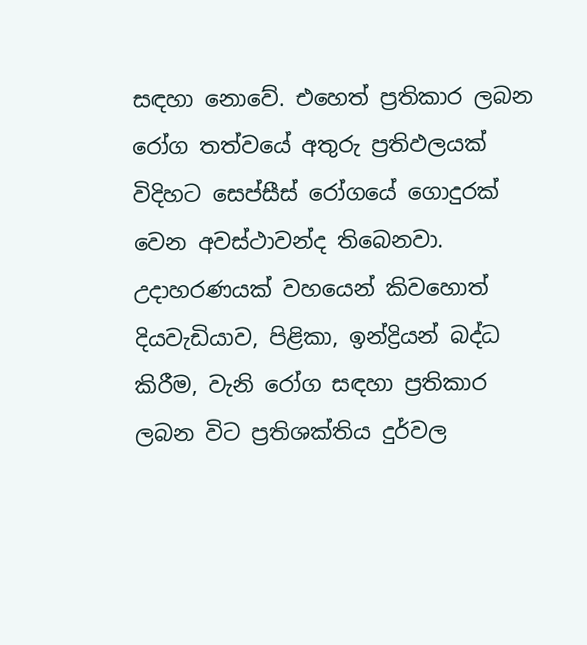සඳහා නොවේ. එහෙත් ප්‍රතිකාර ලබන රෝග තත්වයේ අතුරු ප්‍රතිඵලයක් විදිහට සෙප්සීස් රෝගයේ ගොදුරක් වෙන අවස්ථාවන්ද තිබෙනවා. උදාහරණයක් වහයෙන් කිවහොත් දියවැඩියාව, පිළිකා, ඉන්ද්‍රියන් බද්ධ කිරීම, වැනි රෝග සඳහා ප්‍රතිකාර ලබන විට ප්‍රතිශක්තිය දුර්වල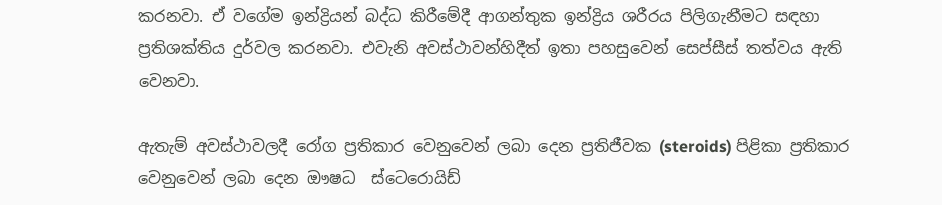කරනවා. ඒ වගේම ඉන්ද්‍රියන් බද්ධ කිරීමේදී ආගන්තුක ඉන්ද්‍රිය ශරීරය පිලිගැනීමට සඳහා ප්‍රතිශක්තිය දුර්වල කරනවා. එවැනි අවස්ථාවන්හිදීත් ඉතා පහසුවෙන් සෙප්සීස් තත්වය ඇති වෙනවා.

ඇතැම් අවස්ථාවලදී රෝග ප්‍රතිකාර වෙනුවෙන් ලබා දෙන ප්‍රතිජීවක (steroids) පිළිකා ප්‍රතිකාර වෙනුවෙන් ලබා දෙන ඖෂධ  ස්ටෙරොයිඩ්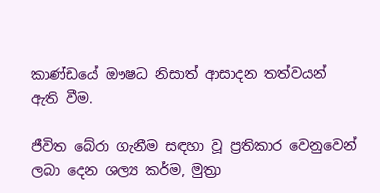කාණ්ඩයේ ඖෂධ නිසාත් ආසාදන තත්වයන් ඇති වීම.

ජීවිත බේරා ගැනීම සඳහා වූ ප්‍රතිකාර වෙනුවෙන් ලබා දෙන ශල්‍ය කර්ම, මුත්‍රා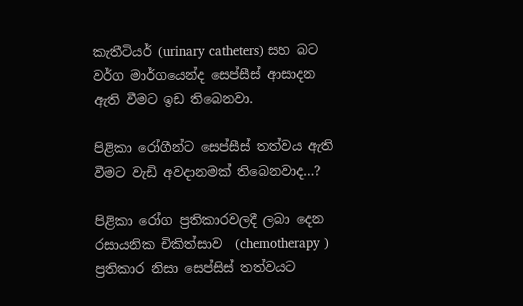කැතීටියර් (urinary catheters) සහ බට වර්ග මාර්ගයෙන්ද සෙප්සීස් ආසාදන ඇති වීමට ඉඩ තිබෙනවා.

පිළිකා රෝගීන්ට සෙප්සීස් තත්වය ඇති වීමට වැඩි අවදානමක් තිබෙනවාද…?

පිළිකා රෝග ප්‍රතිකාරවලදී ලබා දෙන රසායනික චිකිත්සාව  (chemotherapy ) ප්‍රතිකාර නිසා සෙප්සිස් තත්වයට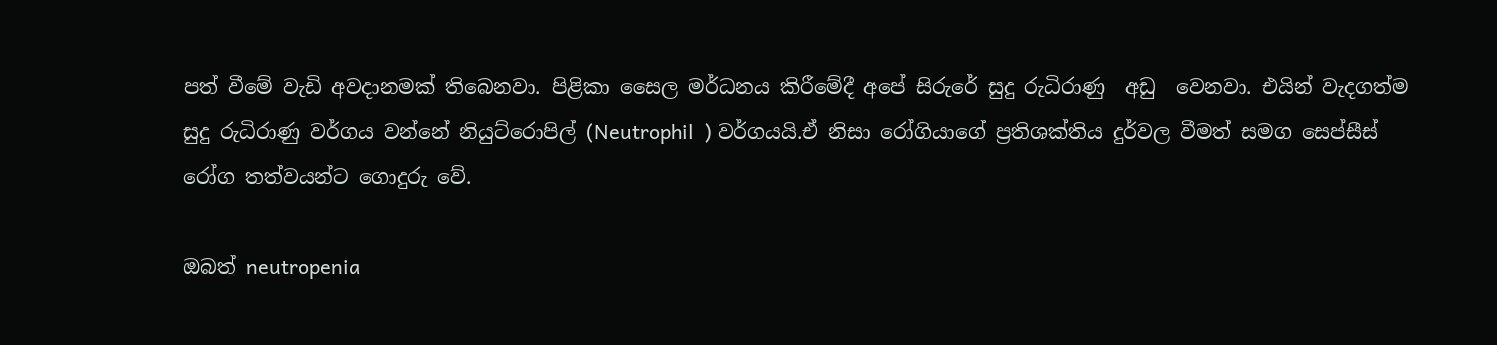පත් වීමේ වැඩි අවදානමක් තිබෙනවා. පිළිකා සෛල මර්ධනය කිරීමේදී අපේ සිරුරේ සුදු රුධිරාණු  අඩු  වෙනවා. එයින් වැදගත්ම සුදු රුධිරාණු වර්ගය වන්නේ නියුට්රොපිල් (Neutrophil  ) වර්ගයයි.ඒ නිසා රෝගියාගේ ප්‍රතිශක්තිය දුර්වල වීමත් සමග සෙප්සීස් රෝග තත්වයන්ට ගොදුරු වේ.

ඔබත් neutropenia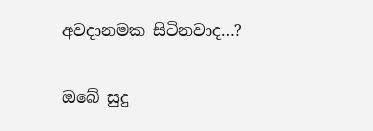අවදානමක සිටිනවාද…?

ඔබේ සුදු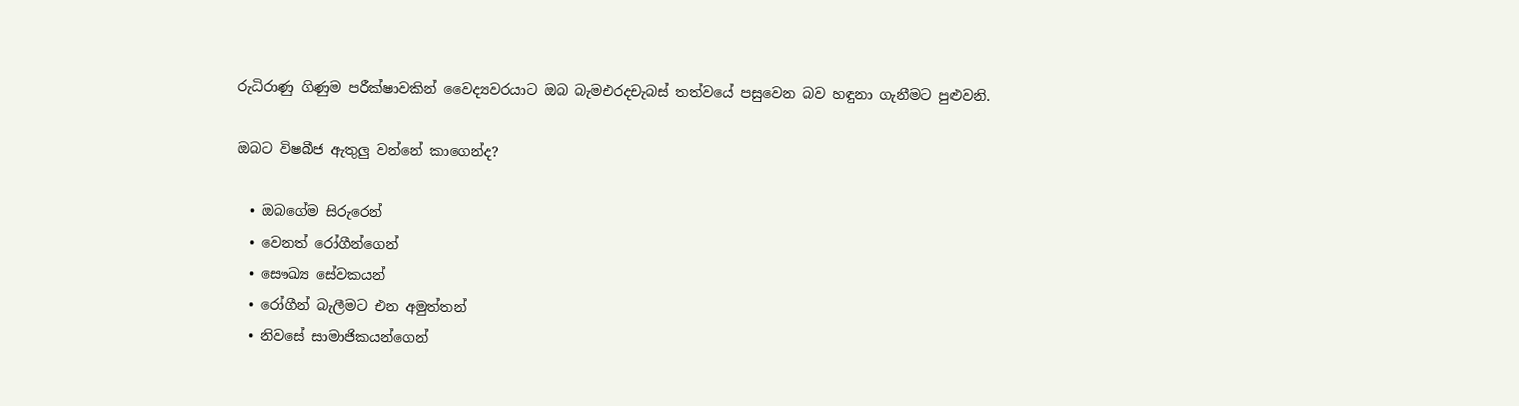රුධිරාණු ගිණුම පරීක්ෂාවකින් වෛද්‍යවරයාට ඔබ බැමඑරදචැබස් තත්වයේ පසුවෙන බව හඳුනා ගැනීමට පුළුවනි.

ඔබට විෂබීජ ඇතුලු වන්නේ කාගෙන්ද?

  • ඔබගේම සිරුරෙන්
  • වෙනත් රෝගීන්ගෙන්
  • සෞඛ්‍ය සේවකයන්
  • රෝගීන් බැලීමට එන අමුත්තන්
  • නිවසේ සාමාජිකයන්ගෙන්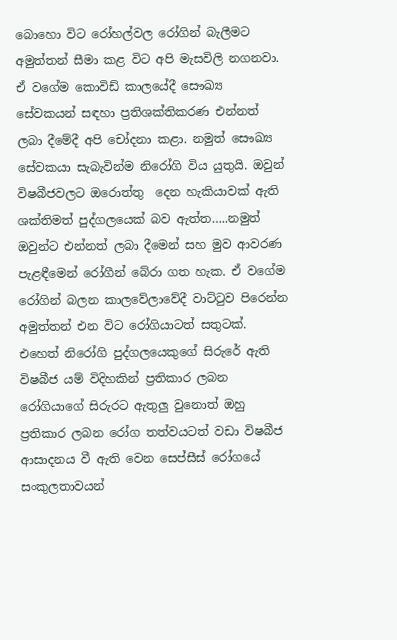බොහො විට රෝහල්වල රෝගින් බැලීමට අමුත්තන් සීමා කළ විට අපි මැසවිලි නගනවා. ඒ වගේම කොවිඩ් කාලයේදී සෞඛ්‍ය සේවකයන් සඳහා ප්‍රතිශක්තිකරණ එන්නත්  ලබා දීමේදී අපි චෝදනා කළා. නමුත් සෞඛ්‍ය සේවකයා සැබැවින්ම නිරෝගි විය යුතුයි. ඔවුන් විෂබීජවලට ඔරොත්තු  දෙන හැකියාවක් ඇති ශක්තිමත් පුද්ගලයෙක් බව ඇත්ත…..නමුත් ඔවුන්ට එන්නත් ලබා දීමෙන් සහ මුව ආවරණ පැළඳීමෙන් රෝගීන් බේරා ගත හැක. ඒ වගේම රෝගින් බලන කාලවේලාවේදී වාට්ටුව පිරෙන්න අමුත්තන් එන විට රෝගියාටත් සතුටක්. එහෙත් නිරෝගි පුද්ගලයෙකුගේ සිරුරේ ඇති විෂබීජ යම් විදිහකින් ප්‍රතිකාර ලබන රෝගියාගේ සිරුරට ඇතුලු වුනොත් ඔහු ප්‍රතිකාර ලබන රෝග තත්වයටත් වඩා විෂබීජ ආසාදනය වී ඇති වෙන සෙප්සීස් රෝගයේ සංකුලතාවයන්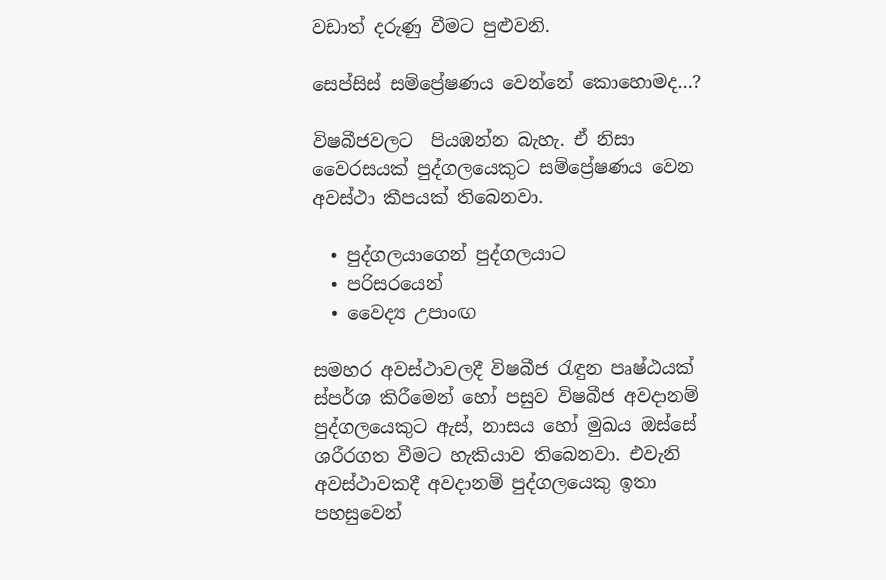වඩාත් දරුණු වීමට පුළුවනි.

සෙප්සිස් සම්ප්‍රේෂණය වෙන්නේ කොහොමද…?

විෂබීජවලට  පියඹන්න බැහැ. ඒ නිසා වෛරසයක් පුද්ගලයෙකුට සම්ප්‍රේෂණය වෙන අවස්ථා කීපයක් තිබෙනවා.

  • පුද්ගලයාගෙන් පුද්ගලයාට
  • පරිසරයෙන්
  • වෛද්‍ය උපාංඟ

සමහර අවස්ථාවලදී විෂබීජ රැඳුන පෘෂ්ඨයක් ස්පර්ශ කිරීමෙන් හෝ පසුව විෂබීජ අවදානම් පුද්ගලයෙකුට ඇස්, නාසය හෝ මුඛය ඔස්සේ ශරීරගත වීමට හැකියාව තිබෙනවා. එවැනි අවස්ථාවකදී අවදානම් පුද්ගලයෙකු ඉතා පහසුවෙන්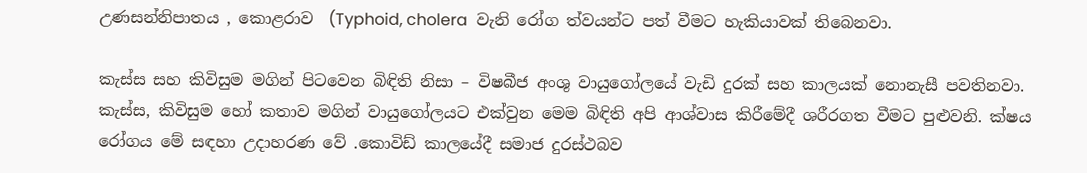උණසන්නිපාතය , කොළරාව  (Typhoid, cholera  වැනි රෝග ත්වයන්ට පත් වීමට හැකියාවක් තිබෙනවා.

කැස්ස සහ කිවිසුම මගින් පිටවෙන බිඳිති නිසා – විෂබීජ අංශු වායුගෝලයේ වැඩි දුරක් සහ කාලයක් නොනැසී පවතිනවා. කැස්ස, කිවිසුම හෝ කතාව මගින් වායුගෝලයට එක්වුන මෙම බිඳිති අපි ආශ්වාස කිරීමේදී ශරීරගත වීමට පුළුවනි. ක්ෂය රෝගය මේ සඳහා උදාහරණ වේ .කොවිඩ් කාලයේදී සමාජ දුරස්ථබව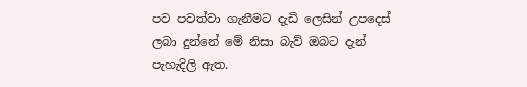පව පවත්වා ගැනීමට දැඩි ලෙසින් උපදෙස් ලබා දුන්නේ මේ නිසා බැව් ඔබට දැන් පැහැදිලි ඇත.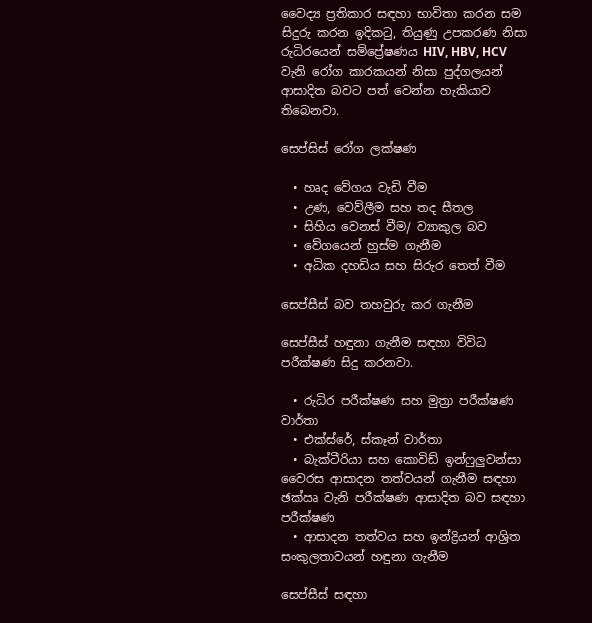වෛද්‍ය ප්‍රතිකාර සඳහා භාවිතා කරන සම සිදුරු කරන ඉදිකටු, තියුණු උපකරණ නිසා රුධිරයෙන් සම්ප්‍රේෂණය HIV, HBV, HCV වැනි රෝග කාරකයන් නිසා පුද්ගලයන් ආසාදිත බවට පත් වෙන්න හැකියාව තිබෙනවා.

සෙප්සිස් රෝග ලක්ෂණ

  • හෘද වේගය වැඩි වීම
  • උණ, වෙව්ලීම සහ තද සීතල
  • සිහිය වෙනස් වීම/ ව්‍යාකුල බව
  • වේගයෙන් හුස්ම ගැනීම
  • අධික දහඩිය සහ සිරුර තෙත් වීම

සෙප්සීස් බව තහවුරු කර ගැනීම

සෙප්සීස් හඳුනා ගැනීම සඳහා විවිධ පරීක්ෂණ සිදු කරනවා.

  • රුධිර පරීක්ෂණ සහ මුත්‍රා පරීක්ෂණ වාර්තා
  • එක්ස්රේ, ස්කෑන් වාර්තා
  • බැක්ටීරියා සහ කොවිඩ් ඉන්ෆුලුවන්සා වෛරස ආසාදන තත්වයන් ගැනීම සඳහා ඡක්‍ඍ වැනි පරීක්ෂණ ආසාදිත බව සඳහා පරීක්ෂණ
  • ආසාදන තත්වය සහ ඉන්ද්‍රියන් ආශ්‍රිත සංකුලතාවයන් හඳුනා ගැනීම

සෙප්සීස් සඳහා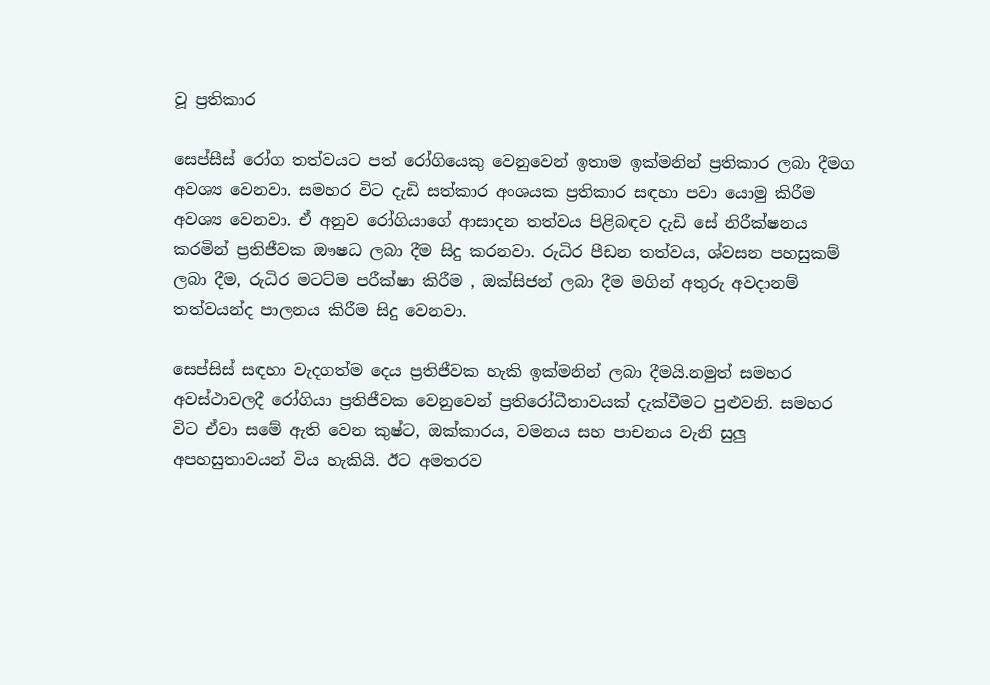වූ ප්‍රතිකාර

සෙප්සීස් රෝග තත්වයට පත් රෝගියෙකු වෙනුවෙන් ඉතාම ඉක්මනින් ප්‍රතිකාර ලබා දීමග අවශ්‍ය වෙනවා. සමහර විට දැඩි සත්කාර අංශයක ප්‍රතිකාර සඳහා පවා යොමු කිරීම අවශ්‍ය වෙනවා. ඒ අනුව රෝගියාගේ ආසාදන තත්වය පිළිබඳව දැඩි සේ නිරීක්ෂනය කරමින් ප්‍රතිජීවක ඖෂධ ලබා දීම සිදු කරනවා. රුධිර පීඩන තත්වය, ශ්වසන පහසුකම් ලබා දීම, රුධිර මටට්ම පරීක්ෂා කිරීම , ඔක්සිජන් ලබා දීම මගින් අතුරු අවදානම් තත්වයන්ද පාලනය කිරීම සිදු වෙනවා.

සෙප්සිස් සඳහා වැදගත්ම දෙය ප්‍රතිජීවක හැකි ඉක්මනින් ලබා දීමයි.නමුත් සමහර අවස්ථාවලදී රෝගියා ප්‍රතිජීවක වෙනුවෙන් ප්‍රතිරෝධීතාවයක් දැක්වීමට පුළුවනි. සමහර විට ඒවා සමේ ඇති වෙන කුෂ්ට, ඔක්කාරය, වමනය සහ පාචනය වැනි සුලු අපහසුතාවයන් විය හැකියි. ඊට අමතරව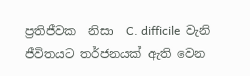ප්‍රතිජීවක  නිසා  C. difficile  වැනි ජීවිතයට තර්ජනයක් ඇති වෙන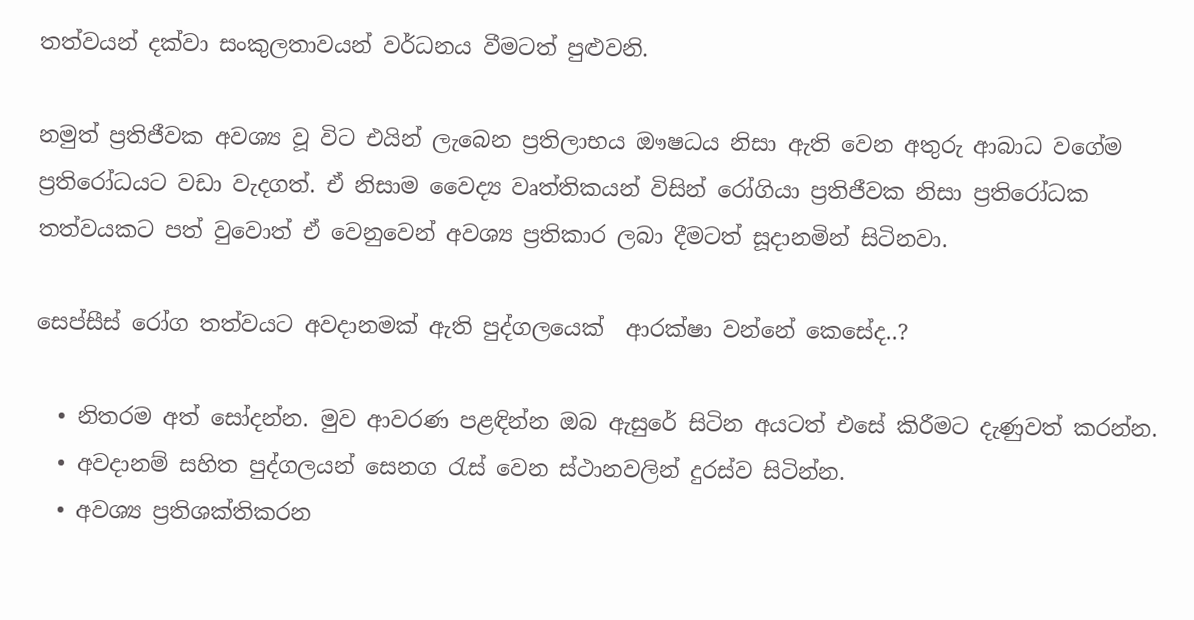තත්වයන් දක්වා සංකුලතාවයන් වර්ධනය වීමටත් පුළුවනි.

නමුත් ප්‍රතිජීවක අවශ්‍ය වූ විට එයින් ලැබෙන ප්‍රතිලාභය ඖෂධය නිසා ඇති වෙන අතුරු ආබාධ වගේම ප්‍රතිරෝධයට වඩා වැදගත්. ඒ නිසාම වෛද්‍ය වෘත්තිකයන් විසින් රෝගියා ප්‍රතිජීවක නිසා ප්‍රතිරෝධක තත්වයකට පත් වුවොත් ඒ වෙනුවෙන් අවශ්‍ය ප්‍රතිකාර ලබා දීමටත් සූදානමින් සිටිනවා.

සෙප්සීස් රෝග තත්වයට අවදානමක් ඇති පුද්ගලයෙක්  ආරක්ෂා වන්නේ කෙසේද..?

  • නිතරම අත් සෝදන්න. මුව ආවරණ පළඳින්න ඔබ ඇසුරේ සිටින අයටත් එසේ කිරීමට දැණුවත් කරන්න.
  • අවදානම් සහිත පුද්ගලයන් සෙනග රැස් වෙන ස්ථානවලින් දුරස්ව සිටින්න.
  • අවශ්‍ය ප්‍රතිශක්තිකරන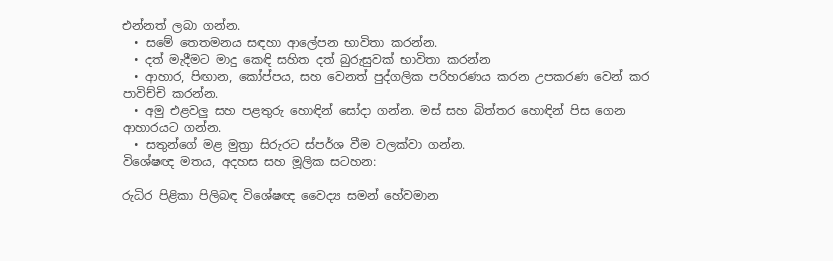එන්නත් ලබා ගන්න.
  • සමේ තෙතමනය සඳහා ආලේපන භාවිතා කරන්න.
  • දත් මැදීමට මාදු කෙඳි සහිත දත් බුරුසුවක් භාවිතා කරන්න
  • ආහාර, පිඟාන, කෝප්පය, සහ වෙනත් පුද්ගලික පරිහරණය කරන උපකරණ වෙන් කර පාවිච්චි කරන්න.
  • අමු එළවලු සහ පළතුරු හොඳින් සෝදා ගන්න. මස් සහ බිත්තර හොඳින් පිස ගෙන ආහාරයට ගන්න.
  • සතුන්ගේ මළ මුත්‍රා සිරුරට ස්පර්ශ වීම වලක්වා ගන්න.
විශේෂඥ මතය, අදහස සහ මූලික සටහන:

රුධිර පිළිකා පිලිබඳ විශේෂඥ වෛද්‍ය සමන් හේවමාන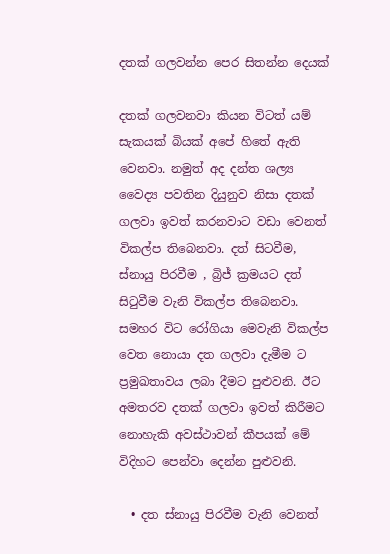දතක් ගලවන්න පෙර සිතන්න දෙයක්

දතක් ගලවනවා කියන විටත් යම් සැකයක් බියක් අපේ හිතේ ඇති වෙනවා. නමුත් අද දන්ත ශල්‍ය වෛද්‍ය පවතින දියුනුව නිසා දතක් ගලවා ඉවත් කරනවාට වඩා වෙනත් විකල්ප තිබෙනවා. දත් සිටවීම, ස්නායු පිරවීම , බ්‍රිජ් ක්‍රමයට දත් සිටුවීම වැනි විකල්ප තිබෙනවා. සමහර විට රෝගියා මෙවැනි විකල්ප වෙත නොයා දත ගලවා දැමීම ට ප්‍රමුඛතාවය ලබා දීමට පුළුවනි. ඊට අමතරව දතක් ගලවා ඉවත් කිරීමට නොහැකි අවස්ථාවන් කීපයක් මේ විදිහට පෙන්වා දෙන්න පුළුවනි.

  • දත ස්නායු පිරවීම වැනි වෙනත්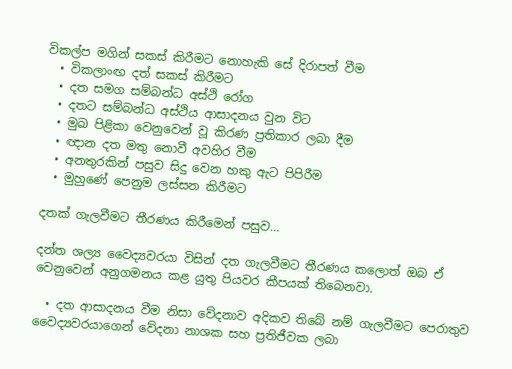විකල්ප මගින් සකස් කිරීමට නොහැකි සේ දිරාපත් වීම
  • විකලාංඟ දත් සකස් කිරීමට
  • දත සමග සම්බන්ධ අස්ථි රෝග
  • දතට සම්බන්ධ අස්ථිය ආසාදනය වුන විට
  • මුඛ පිළිකා වෙනුවෙන් වූ කිරණ ප්‍රතිකාර ලබා දීම
  • ඥාන දත මතු නොවී අවහිර වීම
  • අනතුරකින් පසුව සිදු වෙන හකු ඇට පිපිරීම
  • මුහුණේ පෙනුම ලස්සන කිරීමට

දතක් ගැලවීමට තීරණය කිරීමෙන් පසුව…

දන්ත ශල්‍ය වෛද්‍යවරයා විසින් දත ගැලවීමට තීරණය කලොත් ඔබ ඒ වෙනුවෙන් අනුගමනය කළ යුතු පියවර කීපයක් තිබෙනවා.

  • දත ආසාදනය වීම නිසා වේදනාව අදිකව තිබේ නම් ගැලවීමට පෙරාතුව වෛද්‍යවරයාගෙන් වේදනා නාශක සහ ප්‍රතිජීවක ලබා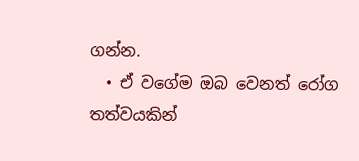ගන්න.
  • ඒ වගේම ඔබ වෙනත් රෝග තත්වයකින්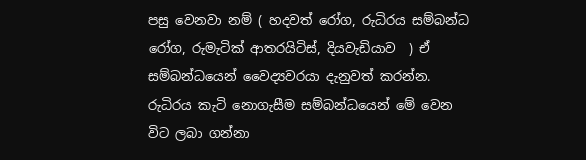පසු වෙනවා නම් ( හදවත් රෝග, රුධිරය සම්බන්ධ රෝග, රුමැටික් ආතරයිටිස්, දියවැඩියාව  ) ඒ සම්බන්ධයෙන් වෛද්‍යවරයා දැනුවත් කරන්න. රුධිරය කැටි නොගැසීම සම්බන්ධයෙන් මේ වෙන විට ලබා ගන්නා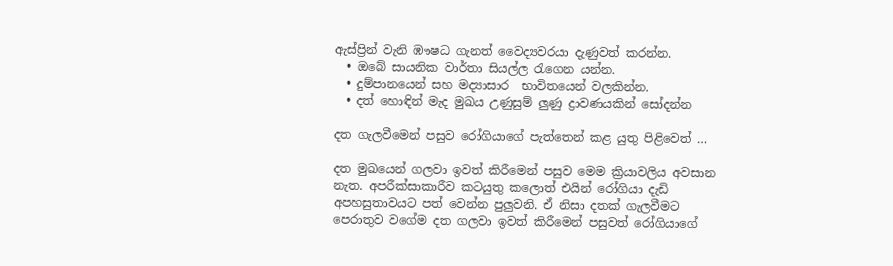ඇස්ප්‍රින් වැනි ඹෟෂධ ගැනත් වෛද්‍යවරයා දැණුවත් කරන්න.
  • ඔබේ සායනික වාර්තා සියල්ල රැගෙන යන්න.
  • දුම්පානයෙන් සහ මද්‍යාසාර  භාවිතයෙන් වලකින්න.
  • දත් හොඳින් මැද මුඛය උණුසුම් ලුණු ද්‍රාවණයකින් සෝදන්න

දත ගැලවීමෙන් පසුව රෝගියාගේ පැත්තෙන් කළ යුතු පිළිවෙත් …

දත මුඛයෙන් ගලවා ඉවත් කිරීමෙන් පසුව මෙම ක්‍රියාවලිය අවසාන නැත. අපරීක්සාකාරීව කටයුතු කලොත් එයින් රෝගියා දැඩි අපහසුතාවයට පත් වෙන්න පුලුවනි. ඒ නිසා දතක් ගැලවීමට පෙරාතුව වගේම දත ගලවා ඉවත් කිරීමෙන් පසුවත් රෝගියාගේ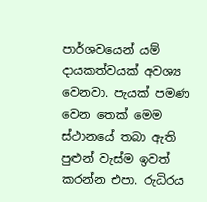පාර්ශවයෙන් යම් දායකත්වයක් අවශ්‍ය වෙනවා. පැයක් පමණ වෙන තෙක් මෙම ස්ථානයේ තබා ඇති පුළුන් වැස්ම ඉවත් කරන්න එපා. රුධිරය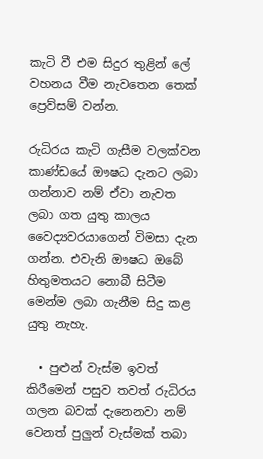කැටි වී එම සිදුර තුළින් ලේ වහනය වීම නැවතෙන තෙක් ප්‍රෙව්සම් වන්න.

රුධිරය කැටි ගැසීම වලක්වන කාණ්ඩයේ ඖෂධ දැනට ලබා ගන්නාව නම් ඒවා නැවත ලබා ගත යුතු කාලය වෛද්‍යවරයාගෙන් විමසා දැන ගන්න. එවැනි ඖෂධ ඔබේ හිතුමතයට නොබී සිටීම මෙන්ම ලබා ගැනීම සිදු කළ යුතු නැහැ.

  • පුළුන් වැස්ම ඉවත් කිරීමෙන් පසුව තවත් රුධිරය ගලන බවක් දැනෙනවා නම් වෙනත් පුලුන් වැස්මක් තබා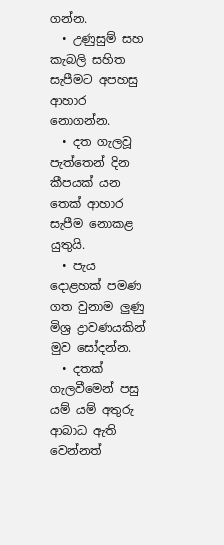ගන්න.
  • උණුසුම් සහ කැබලි සහිත සැපීමට අපහසු ආහාර නොගන්න.
  • දත ගැලවූ පැත්තෙන් දින කීපයක් යන තෙක් ආහාර සැපීම නොකළ යුතුයි.
  • පැය දොළහක් පමණ ගත වුනාම ලුණු මිශ්‍ර ද්‍රාවණයකින් මුව සෝදන්න.
  • දතක් ගැලවීමෙන් පසු යම් යම් අතුරු ආබාධ ඇති වෙන්නත්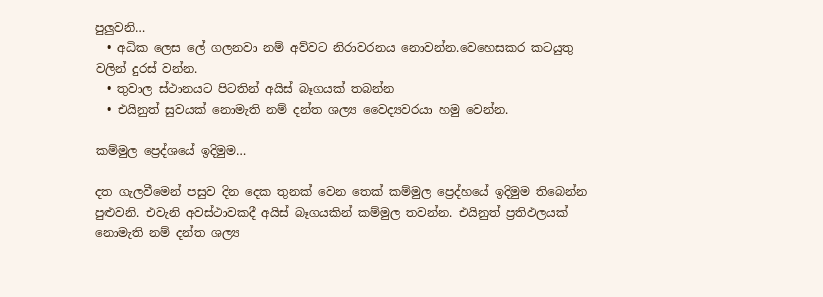පුලුවනි…
  • අධික ලෙස ලේ ගලනවා නම් අව්වට නිරාවරනය නොවන්න.වෙහෙසකර කටයුතු වලින් දුරස් වන්න.
  • තුවාල ස්ථානයට පිටතින් අයිස් බෑගයක් තබන්න
  • එයිනුත් සුවයක් නොමැති නම් දන්ත ශල්‍ය වෛද්‍යවරයා හමු වෙන්න.

කම්මුල ප්‍රෙද්ශයේ ඉදිමුම…

දත ගැලවීමෙන් පසුව දින දෙක තුනක් වෙන තෙක් කම්මුල ප්‍රෙද්හයේ ඉදිමුම තිබෙන්න පුළුවනි. එවැනි අවස්ථාවකදී අයිස් බෑගයකින් කම්මුල තවන්න. එයිනුත් ප්‍රතිඵලයක් නොමැති නම් දන්ත ශල්‍ය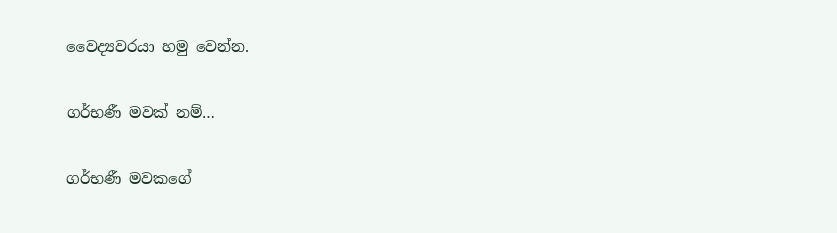වෛද්‍යවරයා හමු වෙන්න.

ගර්භණී මවක් නම්…

ගර්භණී මවකගේ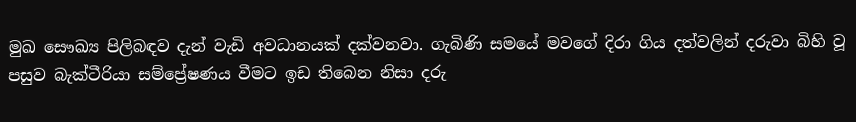මුඛ සෞඛ්‍ය පිලිබඳව දැන් වැඩි අවධානයක් දක්වනවා. ගැබිණි සමයේ මවගේ දිරා ගිය දත්වලින් දරුවා බිහි වූ පසුව බැක්ටීරියා සම්ප්‍රේෂණය වීමට ඉඩ තිබෙන නිසා දරු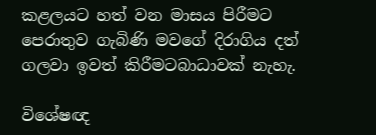කළලයට හත් වන මාසය පිරීමට පෙරාතුව ගැබිණි මවගේ දිරාගිය දත් ගලවා ඉවත් කිරීමටබාධාවක් නැහැ.

විශේෂඥ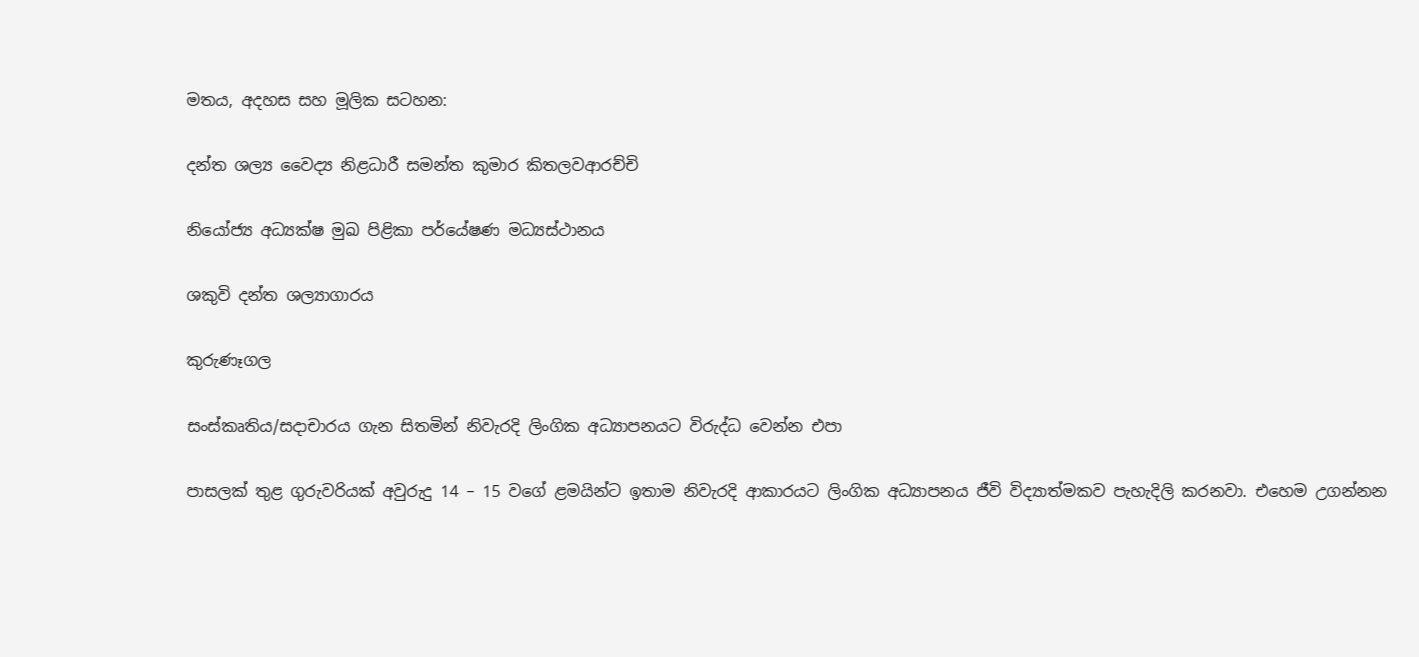මතය, අදහස සහ මූලික සටහන:

දන්ත ශල්‍ය වෛද්‍ය නිළධාරී සමන්ත කුමාර කිතලවආරච්චි

නියෝජ්‍ය අධ්‍යක්ෂ මුඛ පිළිකා පර්යේෂණ මධ්‍යස්ථානය

ශකුවි දන්ත ශල්‍යාගාරය

කුරුණෑගල

සංස්කෘතිය/සදාචාරය ගැන සිතමින් නිවැරදි ලිංගික අධ්‍යාපනයට විරුද්ධ වෙන්න එපා

පාසලක් තුළ ගුරුවරියක් අවුරුදු 14 – 15 වගේ ළමයින්ට ඉතාම නිවැරදි ආකාරයට ලිංගික අධ්‍යාපනය ජීවි විද්‍යාත්මකව පැහැදිලි කරනවා. එහෙම උගන්නන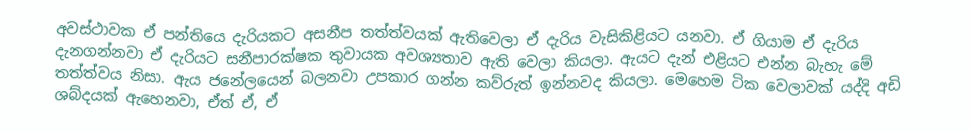අවස්ථාවක ඒ පන්තියෙ දැරියකට අසනීප තත්ත්වයක් ඇතිවෙලා ඒ දැරිය වැසිකිළියට යනවා. ඒ ගියාම ඒ දැරිය දැනගන්නවා ඒ දැරියට සනීපාරක්ෂක තුවායක අවශ්‍යතාව ඇති වෙලා කියලා. ඇයට දැන් එළියට එන්න බැහැ මේ තත්ත්වය නිසා. ඇය ජනේලයෙන් බලනවා උපකාර ගන්න කව්රුත් ඉන්නවද කියලා. මෙහෙම ටික වෙලාවක් යද්දි අඩි ශබ්දයක් ඇහෙනවා, ඒත් ඒ, ඒ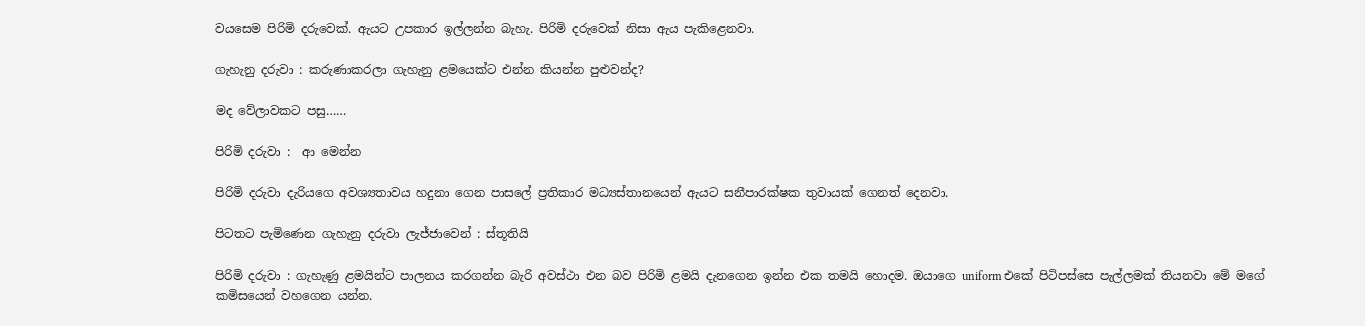වයසෙම පිරිමි දරුවෙක්. ඇයට උපකාර ඉල්ලන්න බැහැ. පිරිමි දරුවෙක් නිසා ඇය පැකිළෙනවා.

ගැහැනු දරුවා : කරුණාකරලා ගැහැනු ළමයෙක්ට එන්න කියන්න පුළුවන්ද?

මද ‍වේලාවකට පසු……

පිරිමි දරුවා :  ආ මෙන්න

පිරිමි දරුවා දැරියගෙ අවශ්‍යතාවය හදුනා ගෙන පාසලේ ප්‍රතිකාර මධ්‍යස්තානයෙන් ඇයට සනීපාරක්ෂක තුවායක් ගෙනත් දෙනවා.

පිටතට පැමිණෙන ගැහැනු දරුවා ලැජ්ජාවෙන් : ස්තූතියි

පිරිමි දරුවා : ගැහැණු ළමයින්ට පාලනය කරගන්න බැරි අවස්ථා එන බව පිරිමි ළමයි දැනගෙන ඉන්න එක තමයි හොදම. ඔයාගෙ uniform එකේ පිටිපස්සෙ පැල්ලමක් තියනවා මේ මගේ කමිසයෙන් වහගෙන යන්න.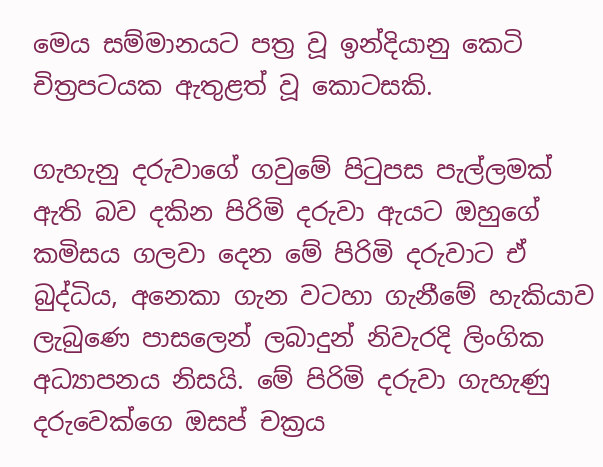මෙය සම්මානයට පත්‍ර වූ ඉන්දියානු කෙටි චිත්‍රපටයක ඇතුළත් වූ කොටසකි.

ගැහැනු දරුවාගේ ගවුමේ පිටුපස පැල්ලමක් ඇති බව දකින පිරිමි දරුවා ඇයට ඔහුගේ කමිසය ගලවා දෙන මේ පිරිමි දරුවාට ඒ බුද්ධිය, අනෙකා ගැන වටහා ගැනීමේ හැකියාව ලැබුණෙ පාසලෙන් ලබාදුන් නිවැරදි ලිංගික අධ්‍යාපනය නිසයි. මේ පිරිමි දරුවා ගැහැණු දරුවෙක්ගෙ ඔසප් චක්‍රය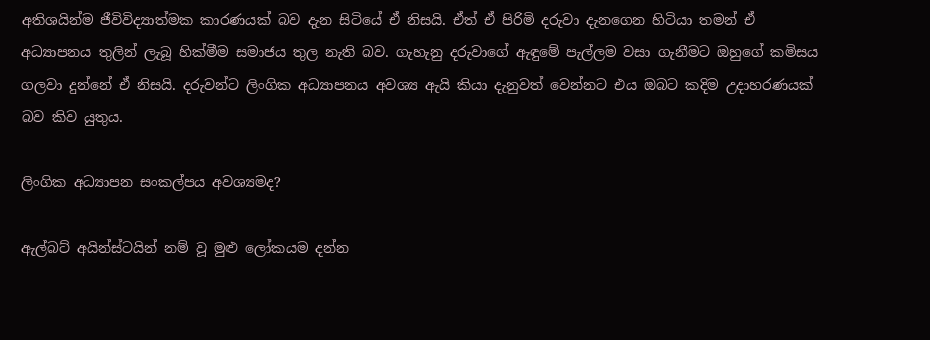අතිශයින්ම ජීවිවිද්‍යාත්මක කාරණයක් බව දැන සිටියේ ඒ නිසයි. ඒත් ඒ පිරිමි දරුවා දැනගෙන හිටියා තමන් ඒ අධ්‍යාපනය තුලින් ලැබූ හික්මීම සමාජය තුල නැති බව. ගැහැනු දරුවාගේ ඇඳුමේ පැල්ලම වසා ගැනීමට ඔහුගේ කමිසය ගලවා දුන්නේ ඒ නිසයි. දරුවන්ට ලිංගික අධ්‍යාපනය අවශ්‍ය ඇයි කියා දැනුවත් වෙන්නට එය ඔබට කදිම උදාහරණයක් බව කිව යුතුය.

ලිංගික අධ්‍යාපන සංකල්පය අවශ්‍යමද?

ඇල්බට් අයින්ස්ටයින් නම් වූ මුළු ලෝකයම දන්න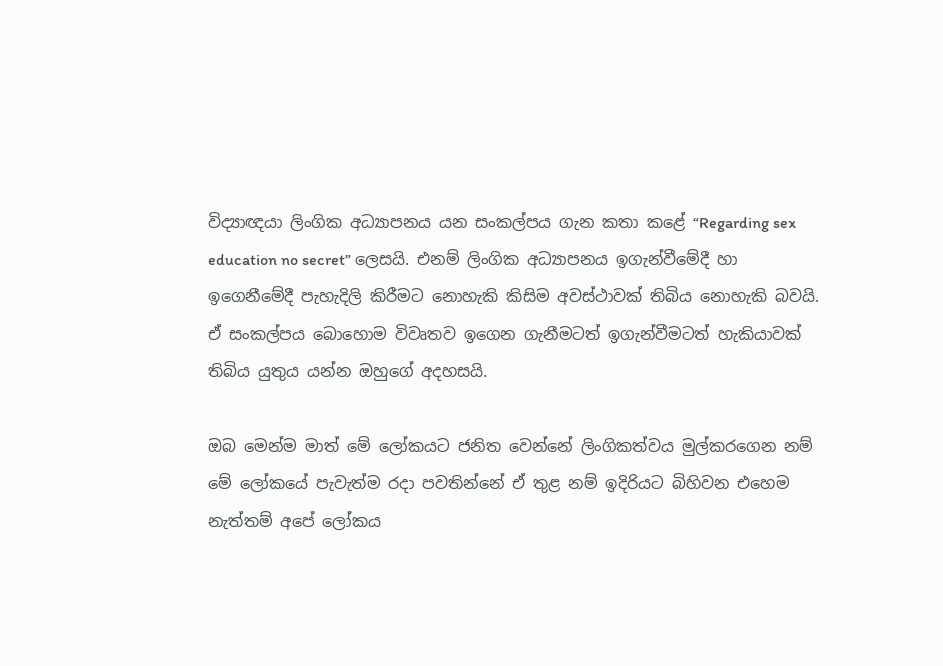විද්‍යාඥයා ලිංගික අධ්‍යාපනය යන සංකල්පය ගැන කතා කළේ “Regarding sex education no secret” ලෙසයි. එනම් ලිංගික අධ්‍යාපනය ඉගැන්වීමේදී හා ඉගෙනීමේදී පැහැදිලි කිරීමට නොහැකි කිසිම අවස්ථාවක් තිබිය නොහැකි බවයි. ඒ සංකල්පය බොහොම විවෘතව ඉගෙන ගැනීමටත් ඉගැන්වීමටත් හැකියාවක් තිබිය යුතුය යන්න ඔහුගේ අදහසයි.

ඔබ මෙන්ම මාත් මේ ලෝකයට ජනිත වෙන්නේ ලිංගිකත්වය මුල්කරගෙන නම් මේ ලෝකයේ පැවැත්ම රදා පවතින්නේ ඒ තුළ නම් ඉදිරියට බිහිවන එහෙම නැත්තම් අපේ ලෝකය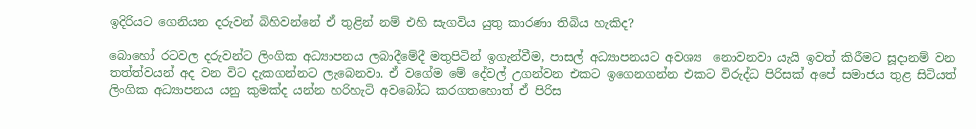ඉදිරියට ගෙනියන දරුවන් බිහිවන්නේ ඒ තුළින් නම් එහි සැගවිය යුතු කාරණා තිබිය හැකිද?

බොහෝ රටවල දරුවන්ට ලිංගික අධ්‍යාපනය ලබාදීමේදී මතුපිටින් ඉගැන්වීම, පාසල් අධ්‍යාපනයට අවශ්‍ය  නොවනවා යැයි ඉවත් කිරීමට සූදානම් වන තත්ත්වයන් අද වන විට දැකගන්නට ලැ‍බෙනවා. ඒ වගේම මේ දේවල් උගන්වන එකට ඉගෙනගන්න එකට විරුද්ධ පිරිසක් අපේ සමාජය තුළ සිටියත් ලිංගික අධ්‍යාපනය යනු කුමක්ද යන්න හරිහැටි අවබෝධ කරගතහොත් ඒ පිරිස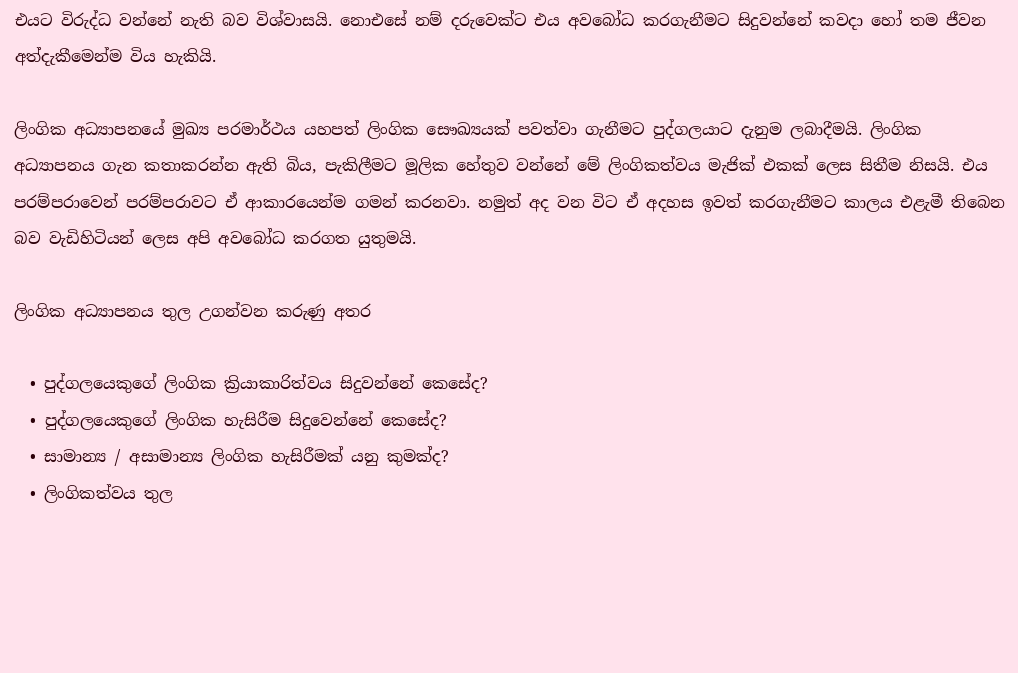එයට විරුද්ධ වන්නේ නැති බව විශ්වාසයි. නොඑසේ නම් දරුවෙක්ට එය අවබෝධ කරගැනීමට සිදුවන්නේ කවදා හෝ තම ජීවන අත්දැකීමෙන්ම විය හැකියි.

ලිංගික අධ්‍යාපනයේ මුඛ්‍ය පරමාර්ථය යහපත් ලිංගික සෞඛ්‍යයක් පවත්වා ගැනීමට පුද්ගලයාට දැනුම ලබාදීමයි. ලිංගික අධ්‍යාපනය ගැන කතාකරන්න ඇති බිය, පැකිලීමට මූලික හේතුව වන්නේ මේ ලිංගිකත්වය මැජික් එකක් ලෙස සිතීම නිසයි. එය පරම්පරාවෙන් පරම්පරාවට ඒ ආකාරයෙන්ම ගමන් කරනවා. නමුත් අද වන විට ඒ අදහස ඉවත් කරගැනීමට කාලය එළැමී තිබෙන බව වැඩිහිටියන් ලෙස අපි අවබෝධ කරගත යුතුමයි.

ලිංගික අධ්‍යාපනය තුල උගන්වන කරුණු අතර

  • පුද්ගලයෙකුගේ ලිංගික ක්‍රියාකාරිත්වය සිදුවන්නේ කෙසේද?
  • පුද්ගලයෙකුගේ ලිංගික හැසිරීම සිදුවෙන්නේ කෙසේද?
  • සාමාන්‍ය / අසාමාන්‍ය ලිංගික හැසිරීමක් යනු කුමක්ද?
  • ලිංගිකත්වය තුල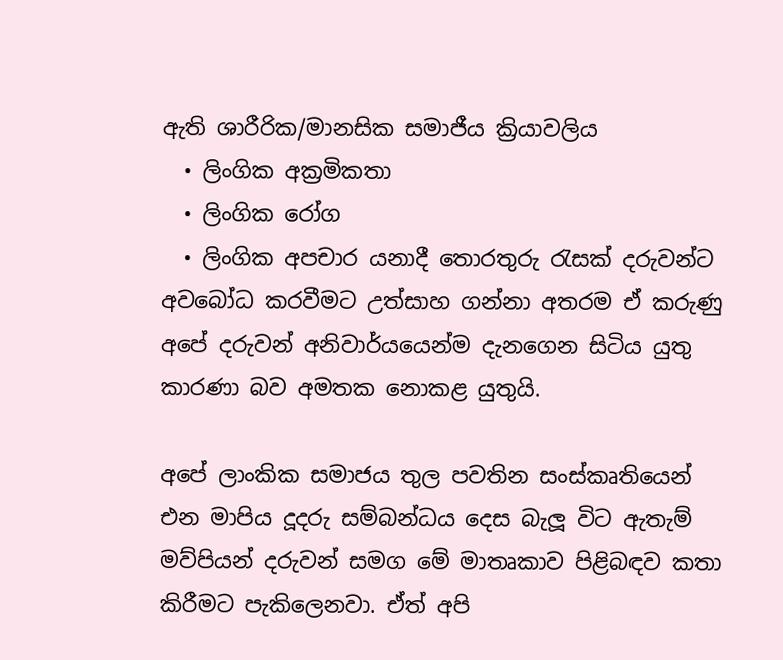ඇති ශාරීරික/මානසික සමාජීය ක්‍රියාවලිය
  • ලිංගික අක්‍රමිකතා
  • ලිංගික රෝග
  • ලිංගික අපචාර යනාදී තොරතුරු රැසක් දරුවන්ට අවබෝධ කරවීමට උත්සාහ ගන්නා අතරම ඒ කරුණු අපේ දරුවන් අනිවාර්යයෙන්ම දැනගෙන සිටිය යුතු කාරණා බව අමතක නොකළ යුතුයි.

අපේ ලාංකික සමාජය තුල පවතින සංස්කෘතියෙන් එන මාපිය දූදරු සම්බන්ධය දෙස බැලූ විට ඇතැම් මව්පියන් දරුවන් සමග මේ මාතෘකාව පිළිබඳව කතා කිරීමට පැකිලෙනවා. ඒත් අපි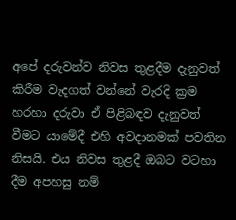අපේ දරුවන්ව නිවස තුළදීම දැනුවත් කිරීම වැදගත් වන්නේ වැරදි ක්‍රම හරහා දරුවා ඒ පිළිබඳව දැනුවත් වීමට යාමේදී එහි අවදානමක් පවතින නිසයි. එය නිවස තුළදී ඔබට වටහා දීම අපහසු නම්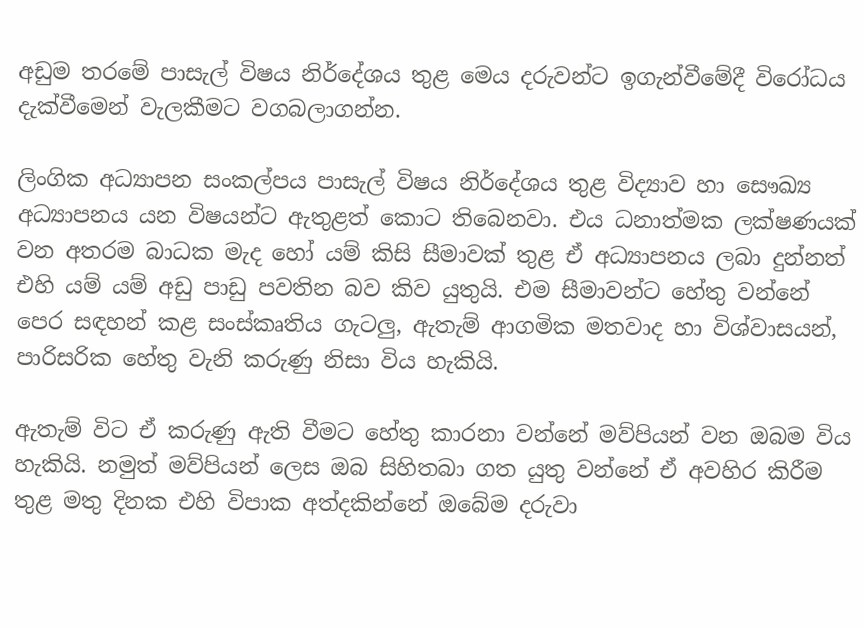අඩුම තරමේ පාසැල් විෂය නිර්දේශය තුළ මෙය දරුවන්ට ඉගැන්වීමේදී විරෝධය දැක්වීමෙන් වැලකීමට වගබලාගන්න.

ලිංගික අධ්‍යාපන සංකල්පය පාසැල් විෂය නිර්දේශය තුළ විද්‍යාව හා සෞඛ්‍ය අධ්‍යාපනය යන විෂයන්ට ඇතුළත් කොට තිබෙනවා. එය ධනාත්මක ලක්ෂණයක් වන අතරම බාධක මැද හෝ යම් කිසි සීමාවක් තුළ ඒ අධ්‍යාපනය ලබා දුන්නත් එහි යම් යම් අඩු පාඩු පවතින බව කිව යුතුයි. එම සීමාවන්ට හේතු වන්නේ පෙර සඳහන් කළ සංස්කෘතිය ගැටලු, ඇතැම් ආගමික මතවාද හා විශ්වාසයන්, පාරිසරික හේතු වැනි කරුණු නිසා විය හැකියි.

ඇතැම් විට ඒ කරුණු ඇති වීමට හේතු කාරනා වන්නේ මව්පියන් වන ඔබම විය හැකියි. නමුත් මව්පියන් ලෙස ඔබ සිහිතබා ගත යුතු වන්නේ ඒ අවහිර කිරීම තුළ මතු දිනක එහි විපාක අත්දකින්නේ ඔබේම දරුවා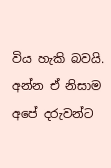විය හැකි බවයි. අන්න ඒ නිසාම අපේ දරුවන්ට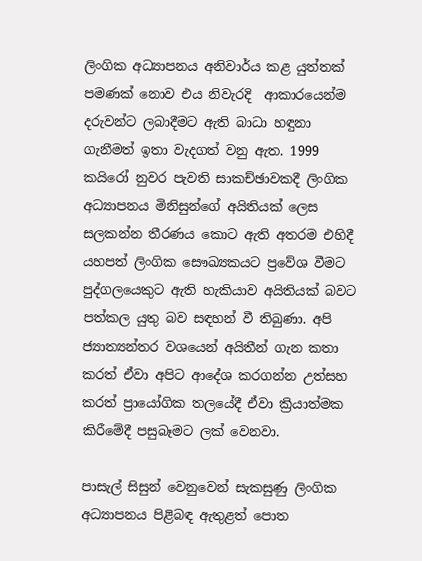ලිංගික අධ්‍යාපනය අනිවාර්ය කළ යුත්තක් පමණක් නොව එය නිවැරදි  ආකාරයෙන්ම දරුවන්ට ලබාදීමට ඇති බාධා හඳුනා ගැනීමත් ඉතා වැදගත් වනු ඇත. 1999 කයිරෝ නුවර පැවති සාකච්ඡාවකදී ලිංගික අධ්‍යාපනය මිනිසුන්ගේ අයිතියක් ලෙස සලකන්න තීරණය කොට ඇති අතරම එහිදී යහපත් ලිංගික සෞඛ්‍යකයට ප්‍රවේශ වීමට පුද්ගලයෙකුට ඇති හැකියාව අයිතියක් බවට පත්කල යුතු බව සඳහන් වී තිබුණා. අපි ජ්‍යාත්‍යන්තර වශයෙන් අයිතීන් ගැන කතා කරත් ඒවා අපිට ආදේශ කරගන්න උත්සහ කරත් ප්‍රායෝගික තලයේදී ඒවා ක්‍රියාත්මක කිරීමේදී පසුබෑමට ලක් වෙනවා.

පාසැල් සිසුන් වෙනුවෙන් සැකසුණු ලිංගික අධ්‍යාපනය පිළිබඳ ඇතුළත් පොත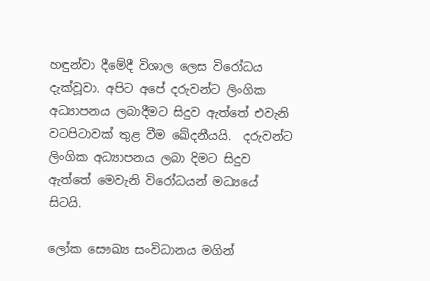හඳුන්වා දීමේදී විශාල ලෙස විරෝධය දැක්වූවා. අපිට අපේ දරුවන්ට ලිංගික අධ්‍යාපනය ලබාදීමට සිදුව ඇත්තේ එවැනි වටපිටාවක් තුළ වීම ඛේදනීයයි.  දරුවන්ට ලිංගික අධ්‍යාපනය ලබා දිමට සිදුව ඇත්තේ මෙවැනි විරෝධයන් මධ්‍යයේ සිටයි.

ලෝක සෞඛ්‍ය සංවිධානය මගින්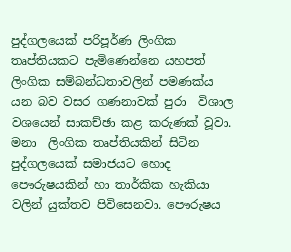පුද්ගලයෙක් පරිපූර්ණ ලිංගික තෘප්තියකට පැමිණෙන්නෙ යහපත් ලිංගික සම්බන්ධතාවලින් පමණක්ය යන බව වසර ගණනාවක් පුරා  විශාල වශයෙන් සාකච්ඡා කළ කරුණක් වූවා. මනා  ලිංගික තෘප්තියකින් සිටින පුද්ගලයෙක් සමාජයට හොද පෞරුෂයකින් හා තාර්කික හැකියා වලින් යුක්තව පිවිසෙනවා. පෞරුෂය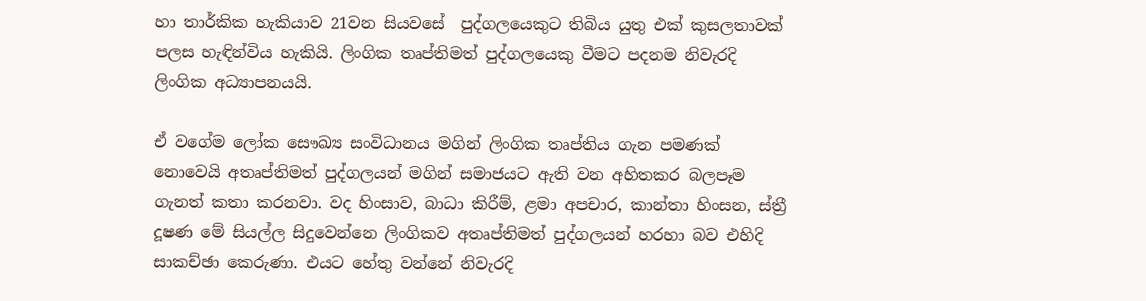හා තාර්කික හැකියාව 21වන සියවසේ  පුද්ගලයෙකුට තිබිය යුතු එක් කුසලතාවක් පලස හැඳින්විය හැකියි. ලිංගික තෘප්තිමත් පුද්ග‍ලයෙකු වීමට පදනම නිවැරදි ලිංගික අධ්‍යාපනයයි.

ඒ වගේම ලෝක සෞඛ්‍ය සංවිධානය මගින් ලිංගික තෘප්තිය ගැන පමණක් නොවෙයි අතෘප්තිමත් පුද්ගලයන් මගින් සමාජයට ඇති වන අහිතකර බලපෑම ගැනත් කතා කරනවා. වද හිංසාව, බාධා කිරීම්, ළමා අපචාර, කාන්තා හිංසන, ස්ත්‍රී දූෂණ මේ සියල්ල සිදුවෙන්නෙ ලිංගිකව අතෘප්තිමත් පුද්ගලයන් හරහා බව එහිදි සාකච්ඡා කෙරුණා. එයට හේතු වන්නේ නිවැරදි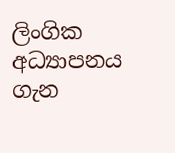ලිංගික අධ්‍යාපනය ගැන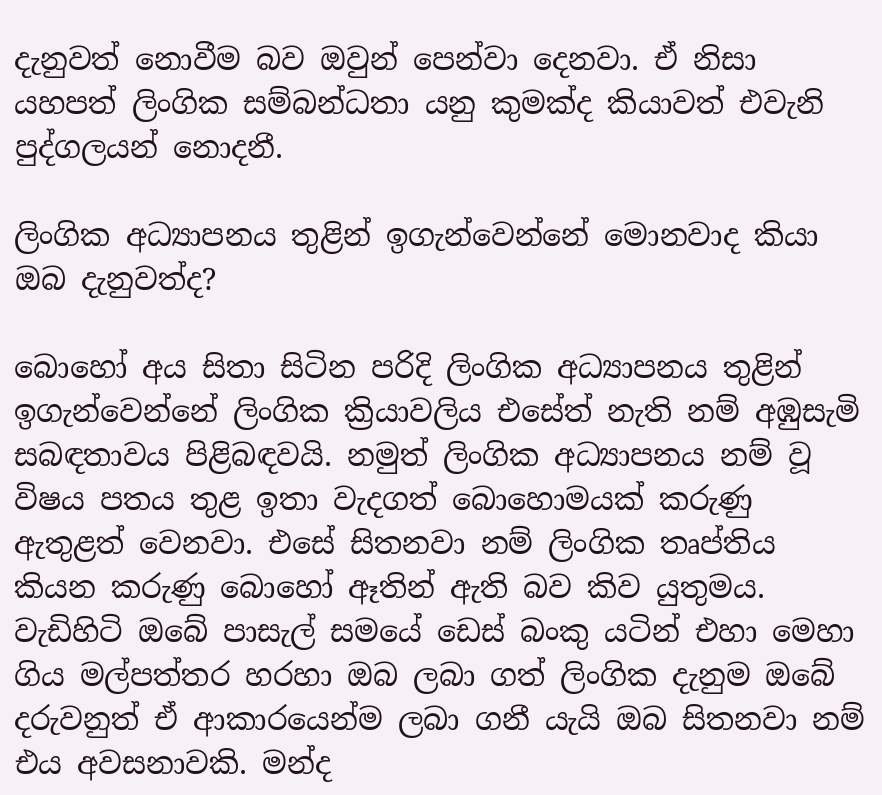දැනුවත් නොවීම බව ඔවුන් පෙන්වා දෙනවා. ඒ නිසා යහපත් ලිංගික සම්බන්ධතා යනු කුමක්ද කියාවත් එවැනි පුද්ගලයන් නොදනී.

ලිංගික අධ්‍යාපනය තුළින් ඉගැන්වෙන්නේ මොනවාද කියා ඔබ දැනුවත්ද?

බොහෝ අය සිතා සිටින පරිදි ලිංගික අධ්‍යාපනය තුළින් ඉගැන්වෙන්නේ ලිංගික ක්‍රියාවලිය එසේත් නැති නම් අඹුසැමි සබඳතාවය පිළිබඳවයි. නමුත් ලිංගික අධ්‍යාපනය නම් වූ විෂය පතය තුළ ඉතා වැදගත් බොහොමයක් කරුණු ඇතුළත් වෙනවා. එසේ සිතනවා නම් ලිංගික තෘප්තිය කියන කරුණු බොහෝ ඈතින් ඇති බව කිව යුතුමය.  වැඩිහිටි ඔබේ පාසැල් සමයේ ඩෙස් බංකු යටින් එහා මෙහා ගිය මල්පත්තර හරහා ඔබ ලබා ගත් ලිංගික දැනුම ඔබේ දරුවනුත් ඒ ආකාරයෙන්ම ලබා ගනී යැයි ඔබ සිතනවා නම් එය අවසනාවකි. මන්ද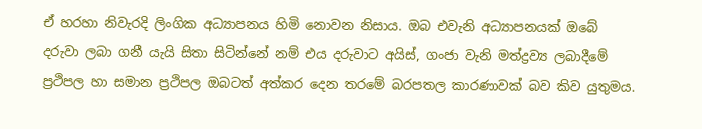ඒ හරහා නිවැරදි ලිංගික අධ්‍යාපනය හිමි නොවන නිසාය. ඔබ එවැනි අධ්‍යාපනයක් ඔබේ දරුවා ලබා ගනී යැයි සිතා සිටින්නේ නම් එය දරුවාට අයිස්, ගංජා වැනි මත්ද්‍රව්‍ය ලබාදීමේ ප්‍රථිපල හා සමාන ප්‍රථිපල ඔබටත් අත්කර දෙන තරමේ බරපතල කාරණාවක් බව කිව යුතුමය.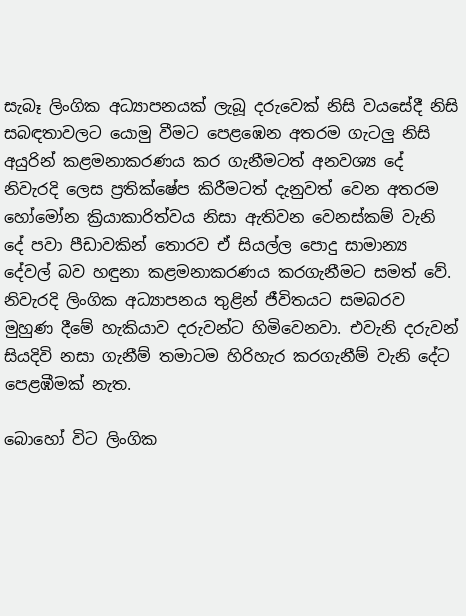සැබෑ ලිංගික අධ්‍යාපනයක් ලැබූ දරුවෙක් නිසි වයසේදී නිසි සබඳතාවලට යොමු වීමට පෙළඹෙන අතරම ගැටලු නිසි අයුරින් කළමනාකරණය කර ගැනීමටත් අනවශ්‍ය දේ නිවැරදි ලෙස ප්‍රතික්ෂේප කිරීමටත් දැනුවත් වෙන අතරම හෝමෝන ක්‍රියාකාරිත්වය නිසා ඇතිවන වෙනස්කම් වැනි දේ පවා පීඩාවකින් තොරව ඒ සියල්ල පොදු සාමාන්‍ය දේවල් බව හඳුනා කළමනාකරණය කරගැනීමට සමත් වේ. නිවැරදි ලිංගික අධ්‍යාපනය තුළින් ජීවිතයට සමබරව මුහුණ දීමේ හැකියාව දරුවන්ට හිමිවෙනවා. එවැනි දරුවන් සියදිවි නසා ගැනීම් තමාටම හිරිහැර කරගැනීම් වැනි දේට පෙළඹීමක් නැත.

බොහෝ විට ලිංගික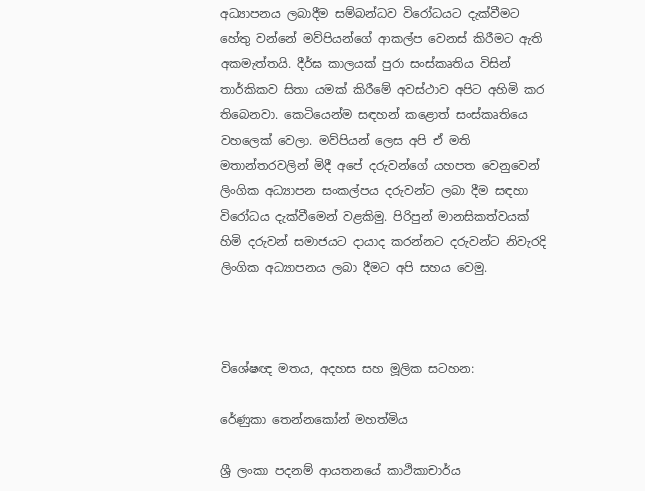අධ්‍යාපනය ලබාදීම සම්බන්ධව විරෝධයට දැක්වීමට හේතු වන්නේ මව්පියන්ගේ ආකල්ප වෙනස් කිරීමට ඇති අකමැත්තයි. දීර්ඝ කාලයක් පුරා සංස්කෘතිය විසින් තාර්කිකව සිතා යමක් කිරීමේ අවස්ථාව අපිට අහිමි කර තිබෙනවා. කෙටියෙන්ම සඳහන් කළොත් සංස්කෘතියෙ වහලෙක් වෙලා. මව්පියන් ලෙස අපි ඒ මති මතාන්තරවලින් මිදී අපේ දරුවන්ගේ යහපත වෙනුවෙන් ලිංගික අධ්‍යාපන සංකල්පය දරුවන්ට ලබා දීම සඳහා විරෝධය දැක්වීමෙන් වළකිමු. පිරිපුන් මානසිකත්වයක් හිමි දරුවන් සමාජයට දායාද කරන්නට දරුවන්ට නිවැරදි ලිංගික අධ්‍යාපනය ලබා දීමට අපි සහය වෙමු.



විශේෂඥ මතය, අදහස සහ මූලික සටහන:

රේණුකා තෙන්නකෝන් මහත්මිය

ශ්‍රී ලංකා පදනම් ආයතනයේ කාථිකාචාර්ය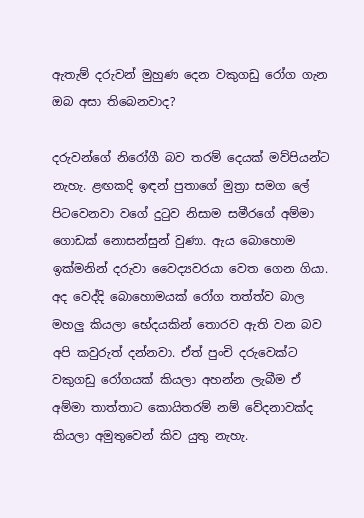ඇතැම් දරුවන් මුහුණ දෙන වකුගඩු රෝග ගැන ඔබ අසා තිබෙනවාද?

දරුවන්ගේ නිරෝගී බව තරම් දෙයක් මව්පියන්ට නැහැ. ළඟකදි ඉඳන් පුතාගේ මුත්‍රා සමග ලේ පිටවෙනවා වගේ දුටුව නිසාම සමීරගේ අම්මා ගොඩක් නොසන්සුන් වුණා. ඇය බොහොම ඉක්මනින් දරුවා වෛද්‍යවරයා වෙත ගෙන ගියා. අද වෙද්දි බොහොමයක් රෝග තත්ත්ව බාල මහලු කියලා භේදයකින් තොරව ඇති වන බව අපි කවුරුත් දන්නවා. ඒත් පුංචි දරුවෙක්ට වකුගඩු රෝගයක් කියලා අහන්න ලැබීම ඒ අම්මා තාත්තාට කොයිතරම් නම් වේදනාවක්ද කියලා අමුතුවෙන් කිව යුතු නැහැ.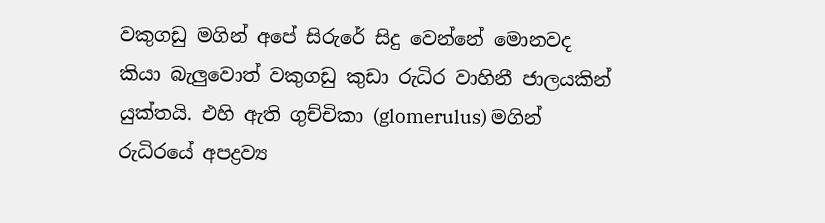වකුගඩු මගින් අපේ සිරුරේ සිදු වෙන්නේ මොනවද කියා බැලුවොත් වකුගඩු කුඩා රුධිර වාහිනී ජාලයකින් යුක්තයි. එහි ඇති ගුච්චිකා (glomerulus) මගින් රුධිරයේ අපද්‍රව්‍ය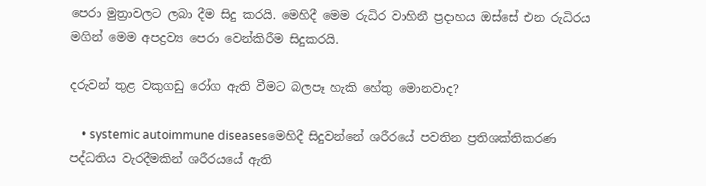පෙරා මුත්‍රාවලට ලබා දීම සිදු කරයි. මෙහිදී මෙම රුධිර වාහිනී ප්‍රදාහය ඔස්සේ එන රුධිරය මගින් මෙම අපද්‍රව්‍ය පෙරා වෙන්කිරීම සිදුකරයි.

දරුවන් තුළ වකුගඩු රෝග ඇති වීමට බලපෑ හැකි හේතු මොනවාද?

    • systemic autoimmune diseasesමෙහිදී සිදුවන්නේ ශරීරයේ පවතින ප්‍රතිශක්තිකරණ පද්ධතිය වැරදීමකින් ශරීරයයේ ඇති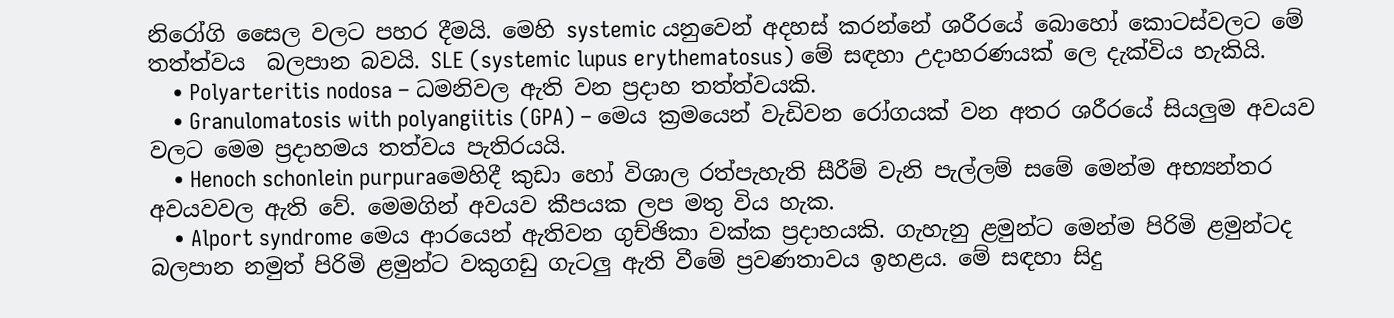නිරෝගි සෛල වලට පහර දීමයි. මෙහි systemic යනුවෙන් අදහස් කරන්නේ ශරීරයේ බොහෝ කොටස්වලට මේ තත්ත්වය  බලපාන බවයි. SLE (systemic lupus erythematosus) මේ සඳහා උදාහරණයක් ලෙ දැක්විය හැකියි.
    • Polyarteritis nodosa – ධමනිවල ඇති වන ප්‍රදාහ තත්ත්වයකි.
    • Granulomatosis with polyangiitis (GPA) – මෙය ක්‍රමයෙන් වැඩිවන රෝගයක් වන අතර ශරීරයේ සියලුම අවයව වලට මෙම ප්‍රදාහමය තත්වය පැතිරයයි.
    • Henoch schonlein purpuraමෙහිදී කුඩා හෝ විශාල රත්පැහැති සීරීම් වැනි පැල්ලම් සමේ මෙන්ම අභ්‍යන්තර අවයවවල ඇති වේ. මෙමගින් අවයව කීපයක ලප මතු විය හැක.
    • Alport syndrome මෙය ආරයෙන් ඇතිවන ගුච්ඡිකා වක්ක ප්‍රදාහයකි. ගැහැනු ළමුන්ට මෙන්ම පිරිමි ළමුන්ටද බලපාන නමුත් පිරිමි ළමුන්ට වකුගඩු ගැටලු ඇති වීමේ ප්‍රවණතාවය ඉහළය. මේ සඳහා සිදු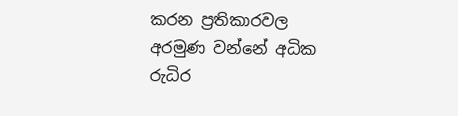කරන ප්‍රතිකාරවල අරමුණ වන්නේ අධික රුධිර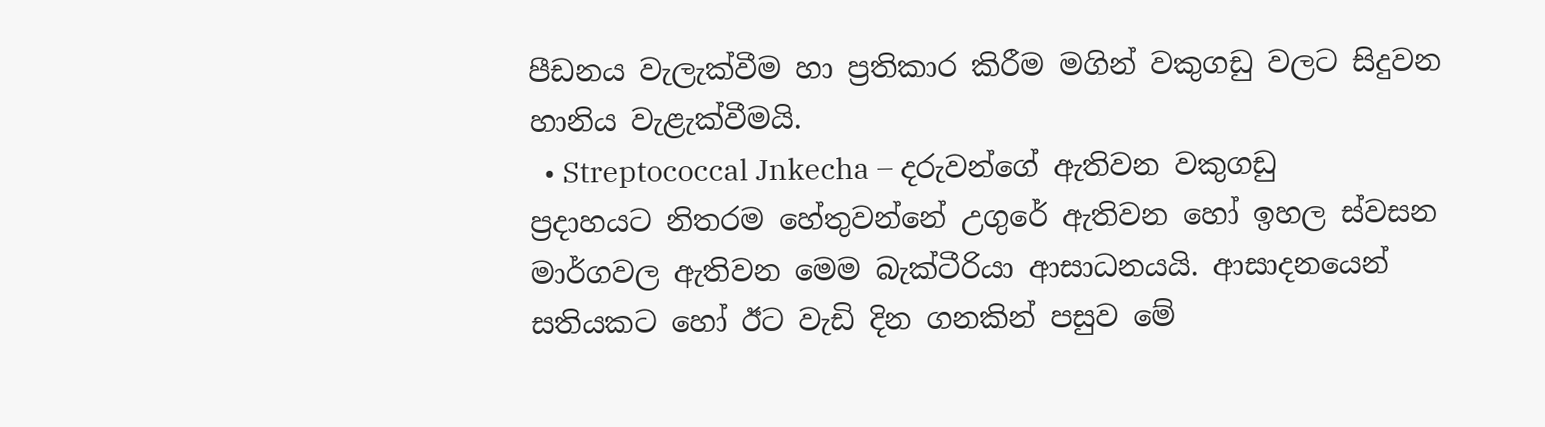පීඩනය වැලැක්වීම හා ප්‍රතිකාර කිරීම මගින් වකුගඩු වලට සිදුවන හානිය වැළැක්වීමයි.
  • Streptococcal Jnkecha – දරුවන්ගේ ඇතිවන වකුගඩු ප්‍රදාහයට නිතරම හේතුවන්නේ උගුරේ ඇතිවන හෝ ඉහල ස්වසන මාර්ගවල ඇතිවන මෙම බැක්ටීරියා ආසාධනයයි. ආසාදනයෙන් සතියකට හෝ ඊට වැඩි දින ගනකින් පසුව මේ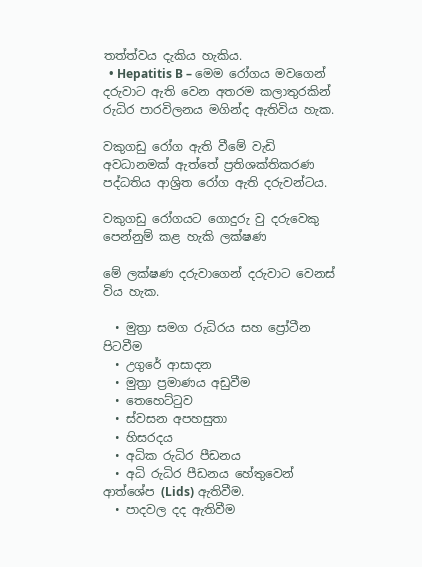තත්ත්වය දැකිය හැකිය.
  • Hepatitis B – මෙම රෝගය මවගෙන් දරුවාට ඇති වෙන අතරම කලාතුරකින් රුධිර පාරවිලනය මගින්ද ඇතිවිය හැක.

වකුගඩු රෝග ඇති වීමේ වැඩි අවධානමක් ඇත්තේ ප්‍රතිශක්තිකරණ පද්ධතිය ආශ්‍රිත රෝග ඇති දරුවන්ටය.

වකුගඩු රෝගයට ගොදුරු වු දරුවෙකු පෙන්නුම් කළ හැකි ලක්ෂණ

මේ ලක්ෂණ දරුවාගෙන් දරුවාට වෙනස් විය හැක.

  • මුත්‍රා සමග රුධිරය සහ ප්‍රෝටීන පිටවීම
  • උගුරේ ආසාදන
  • මුත්‍රා ප්‍රමාණය අඩුවීම
  • තෙහෙට්ටුව
  • ස්වසන අපහසුතා
  • හිසරදය
  • අධික රුධිර පීඩනය
  • අධි රුධිර පීඩනය හේතුවෙන් ආත්ශේප (Lids) ඇතිවීම.
  • පාදවල දද ඇතිවීම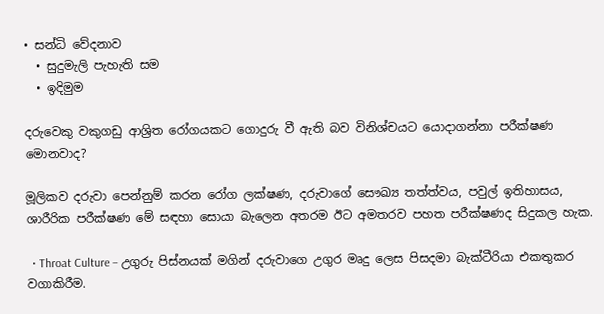• සන්ධි වේදනාව
  • සුදුමැලි පැහැති සම
  • ඉදිමුම

දරුවෙකු වකුගඩු ආශ්‍රිත රෝගයකට ගොදුරු වී ඇති බව විනිශ්චයට යොදාගන්නා පරීක්ෂණ මොනවාද?

මූලිකව දරුවා පෙන්නුම් කරන රෝග ලක්ෂණ, දරුවාගේ සෞඛ්‍ය තත්‍ත්වය, පවුල් ඉතිහාසය, ශාරීරික පරීක්ෂණ මේ සඳහා සොයා බැලෙන අතරම ඊට අමතරව පහත පරීක්ෂණද සිදුකල හැක.

  • Throat Culture – උගුරු පිස්නයක් මගින් දරුවාගෙ උගුර මෘදු ලෙස පිසදමා බැක්ටීරියා එකතුකර වගාකිරීම.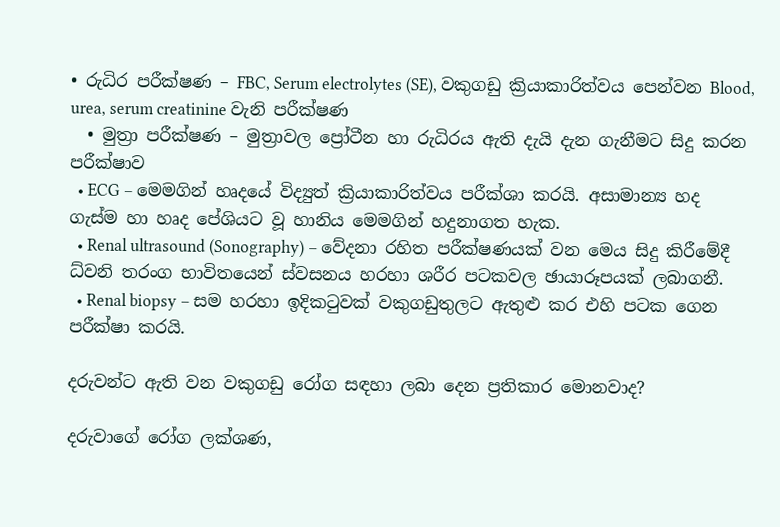• රුධිර පරීක්ෂණ – FBC, Serum electrolytes (SE), වකුගඩු ක්‍රියාකාරිත්වය පෙන්වන Blood, urea, serum creatinine වැනි පරීක්ෂණ
  • මුත්‍රා පරීක්ෂණ – මුත්‍රාවල ප්‍රෝටීන හා රුධිරය ඇති දැයි දැන ගැනීමට සිදු කරන පරීක්ෂාව
  • ECG – මෙමගින් හෘදයේ විද්‍යුත් ක්‍රියාකාරිත්වය පරීක්ශා කරයි. අසාමාන්‍ය හද ගැස්ම හා හෘද පේශියට වූ හානිය මෙමගින් හදුනාගත හැක.
  • Renal ultrasound (Sonography) – වේදනා රහිත පරීක්ෂණයක් වන මෙය සිදු කිරීමේදී ධ්වනි තරංග භාවිතයෙන් ස්වසනය හරහා ශරීර පටකවල ඡායාරූපයක් ලබාගනී.
  • Renal biopsy – සම හරහා ඉදිකටුවක් වකුගඩුතුලට ඇතුළු කර එහි පටක ගෙන පරීක්ෂා කරයි.

දරුවන්ට ඇති වන වකුගඩු රෝග සඳහා ලබා දෙන ප්‍රතිකාර මොනවාද?

දරුවාගේ රෝග ලක්ශණ,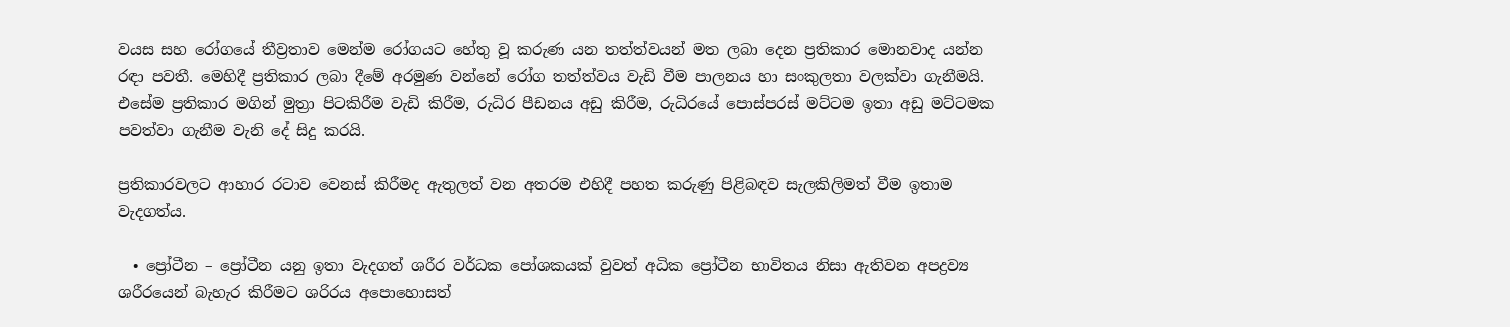වයස සහ රෝගයේ තීව්‍රතාව මෙන්ම රෝගයට හේතු වූ කරුණ යන තත්ත්වයන් මත ලබා දෙන ප්‍රතිකාර මොනවාද යන්න රඳා පවතී. මෙහිදී ප්‍රතිකාර ලබා දීමේ අරමුණ වන්නේ රෝග තත්ත්වය වැඩි වීම පාලනය හා සංකුලතා වලක්වා ගැනීමයි. එසේම ප්‍රතිකාර මගින් මුත්‍රා පිටකිරීම වැඩි කිරීම, රුධිර පීඩනය අඩු කිරීම, රුධිරයේ පොස්පරස් මට්ටම ඉතා අඩු මට්ටමක පවත්වා ගැනීම වැනි දේ සිදු කරයි.

ප්‍රතිකාරවලට ආහාර රටාව වෙනස් කිරීමද ඇතුලත් වන අතරම එහිදී පහත කරුණු පිළිබඳව සැලකිලිමත් වීම ඉතාම වැදගත්ය.

  • ප්‍රෝටීන – ප්‍රෝටීන යනු ඉතා වැදගත් ශරීර වර්ධක පෝශකයක් වුවත් අධික ප්‍රෝටීන භාවිතය නිසා ඇතිවන අපද්‍රව්‍ය ශරීරයෙන් බැහැර කිරීමට ශරිරය අපොහොසත්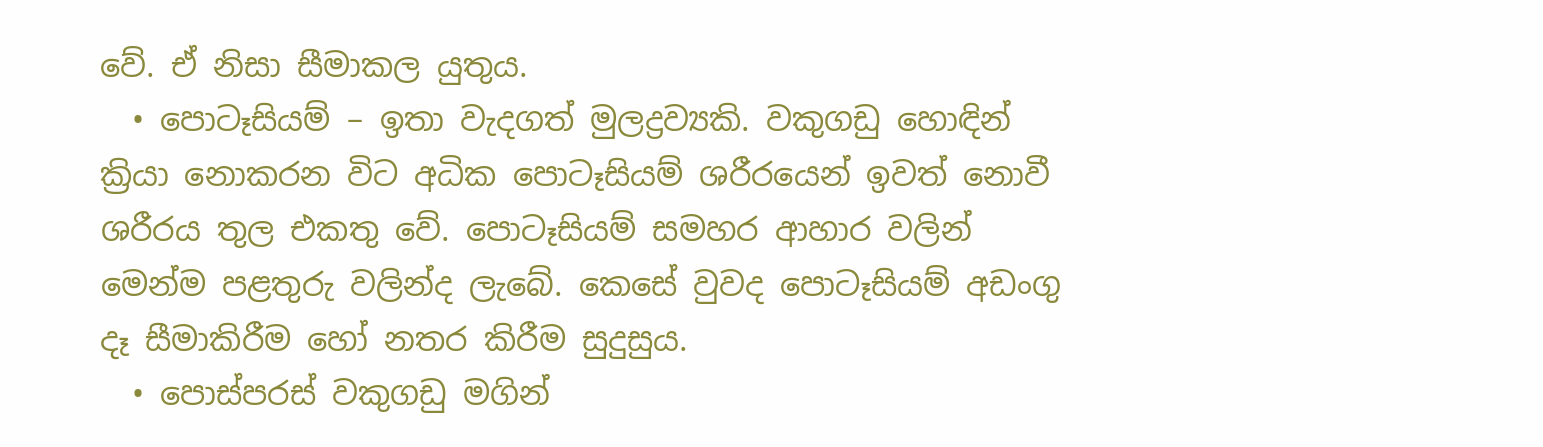වේ. ඒ නිසා සීමාකල යුතුය.
  • පොටෑසියම් – ඉතා වැදගත් මුලද්‍රව්‍යකි. වකුගඩු හොඳින් ක්‍රියා නොකරන විට අධික පොටෑසියම් ශරීරයෙන් ඉවත් නොවී ශරීරය තුල එකතු වේ. පොටෑසියම් සමහර ආහාර වලින් මෙන්ම පළතුරු වලින්ද ලැබේ. කෙසේ වුවද පොටෑසියම් අඩංගු දෑ සීමාකිරීම හෝ නතර කිරීම සුදුසුය.
  • පොස්පරස් වකුගඩු මගින්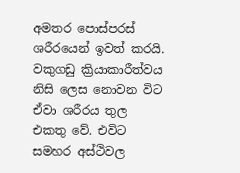අමතර පොස්පරස් ශරීරයෙන් ඉවත් කරයි. වකුගඩු ක්‍රියාකාරීත්වය නිසි ලෙස නොවන විට ඒවා ශරීරය තුල එකතු වේ. එවිට සමහර අස්ථිවල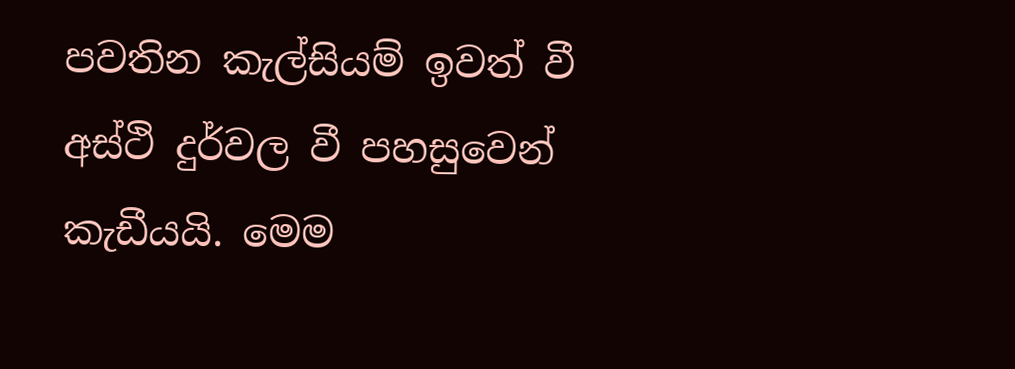පවතින කැල්සියම් ඉවත් වී අස්ථි දුර්වල වී පහසුවෙන් කැඩීයයි. මෙම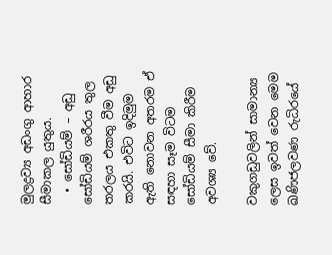මුලද්‍රව්‍ය අඩංගු ආහාර සීමාකල යුතුය.
  • සෝඩියම් – අඩු සෝඩියම් ශරීරය තුල තරලය එකතු වීම අඩු කරයි. එවිට ඉදිමුම ඇති නොවන අතරම ඒ සඳහා සෑම විටම සෝඩියම් සීමා කිරීම අවශ්‍ය වේ.

වකුගඩුවලින් සාමාන්‍ය ලෙස ඉවත් වෙන මෙම ඛණිජලවණ රුධිරයේ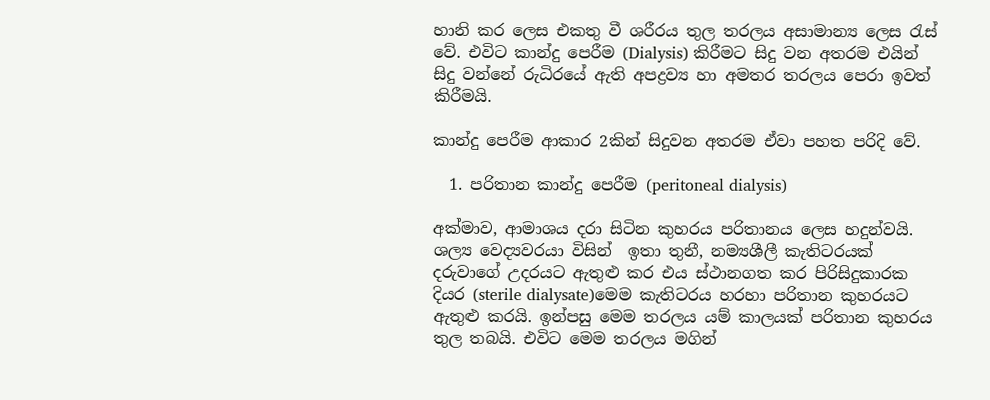හානි කර ලෙස එකතු වී ශරීරය තුල තරලය අසාමාන්‍ය ලෙස රැස් වේ. එවිට කාන්දු පෙරීම (Dialysis) කිරීමට සිදු වන අතරම එයින් සිදු වන්නේ රුධිරයේ ඇති අපද්‍රව්‍ය හා අමතර තරලය පෙරා ඉවත් කිරීමයි.

කාන්දු පෙරීම ආකාර 2කින් සිදුවන අතරම ඒවා පහත පරිදි වේ.

  1. පරිතාන කාන්දු පෙරීම (peritoneal dialysis)

අක්මාව, ආමාශය දරා සිටින කුහරය පරිතානය ලෙස හදුන්වයි. ශල්‍ය වෙද්‍යවරයා විසින්  ඉතා තුනී, නම්‍යශීලී කැතිටරයක් දරුවාගේ උදරයට ඇතුළු කර එය ස්ථානගත කර පිරිසිදුකාරක දියර (sterile dialysate)මෙම කැතිටරය හරහා පරිතාන කුහරයට ඇතුළු කරයි. ඉන්පසු මෙම තරලය යම් කාලයක් පරිතාන කුහරය තුල තබයි. එවිට මෙම තරලය මගින්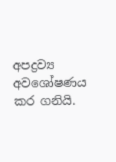අපද්‍රව්‍ය අවශෝෂණය කර ගනියි.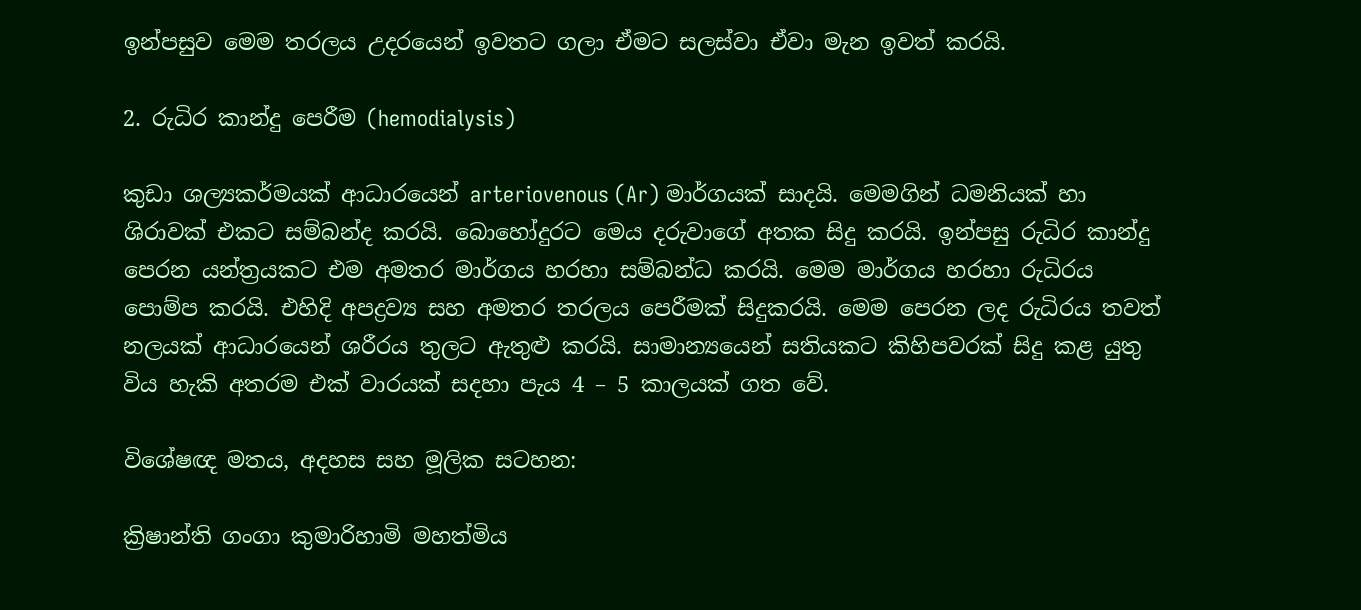ඉන්පසුව මෙම තරලය උදරයෙන් ඉවතට ගලා ඒමට සලස්වා ඒවා මැන ඉවත් කරයි.

2. රුධිර කාන්දු පෙරීම (hemodialysis)

කුඩා ශල්‍යකර්මයක් ආධාරයෙන් arteriovenous (Ar) මාර්ගයක් සාදයි. මෙමගින් ධමනියක් හා ශිරාවක් එකට සම්බන්ද කරයි. බොහෝදුරට මෙය දරුවාගේ අතක සිදු කරයි. ඉන්පසු රුධිර කාන්දු පෙරන යන්ත්‍රයකට එම අමතර මාර්ගය හරහා සම්බන්ධ කරයි. මෙම මාර්ගය හරහා රුධිරය පොම්ප කරයි. එහිදි අපද්‍රව්‍ය සහ අමතර තරලය පෙරීමක් සිදුකරයි. මෙම පෙරන ලද රුධිරය තවත් නලයක් ආධාරයෙන් ශරීරය තුලට ඇතුළු කරයි. සාමාන්‍යයෙන් සතියකට කිහිපවරක් සිදු කළ යුතු විය හැකි අතරම එක් වාරයක් සදහා පැය 4 – 5 කාලයක් ගත වේ.

විශේෂඥ මතය, අදහස සහ මූලික සටහන:

ක්‍රිෂාන්ති ගංගා කුමාරිහාමි මහත්මිය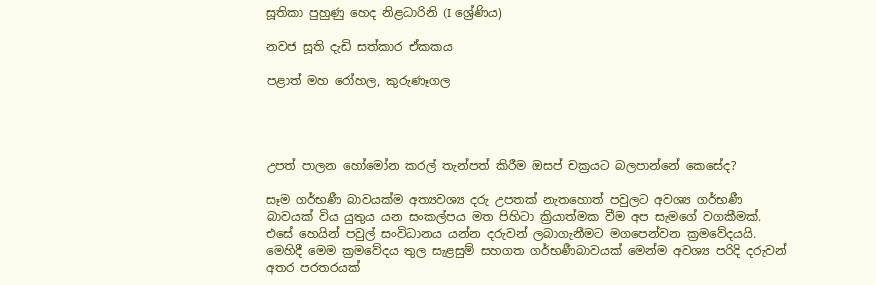සූතිකා පුහුණු හෙද නිළධාරිනි (I ශ්‍රේණිය)

නවජ සූති දැඩි සත්කාර ඒකකය

පළාත් මහ රෝහල, කුරුණෑගල




උපත් පාලන හෝමෝන කරල් තැන්පත් කිරීම ඔසප් චක්‍රයට බලපාන්නේ කෙසේද?

සෑම ගර්භණී බාවයක්ම අත්‍යවශ්‍ය දරු උපතක් නැතහොත් පවුලට අවශ්‍ය ගර්භණී බාවයක් විය යුතුය යන සංකල්පය මත පිහිටා ක්‍රියාත්මක වීම අප සැමගේ වගකීමක්. එසේ හෙයින් පවුල් සංවිධානය යන්න දරුවන් ලබාගැනීමට මගපෙන්වන ක්‍රමවේදයයි. මෙහිදී මෙම ක්‍රමවේදය තුල සැළසුම් සහගත ගර්භණීබාවයක් මෙන්ම අවශ්‍ය පරිදි දරුවන් අතර පරතරයක්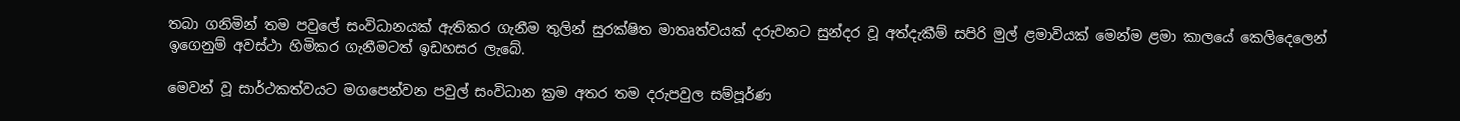තබා ගනිමින් තම පවුලේ සංවිධානයක් ඇතිකර ගැනීම තුලින් සුරක්ෂිත මාතෘත්වයක් දරුවනට සුන්දර වූ අත්දැකීම් සපිරි මුල් ළමාවියක් මෙන්ම ළමා කාලයේ කෙලිදෙලෙන් ඉගෙනුම් අවස්ථා හිමිකර ගැනීමටත් ඉඩහසර ලැබේ.

මෙවන් වූ සාර්ථකත්වයට මගපෙන්වන පවුල් සංවිධාන ක්‍රම අතර තම දරුපවුල සම්පූර්ණ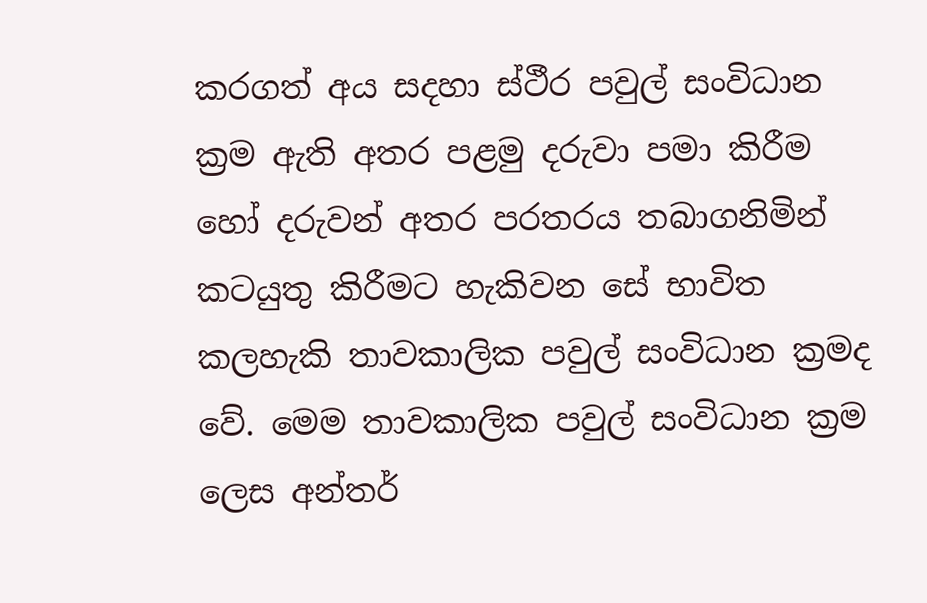කරගත් අය සදහා ස්ථීර පවුල් සංවිධාන ක්‍රම ඇති අතර පළමු දරුවා පමා කිරීම හෝ දරුවන් අතර පරතරය තබාගනිමින් කටයුතු කිරීමට හැකිවන සේ භාවිත කලහැකි තාවකාලික පවුල් සංවිධාන ක්‍රමද වේ. මෙම තාවකාලික පවුල් සංවිධාන ක්‍රම ලෙස අන්තර්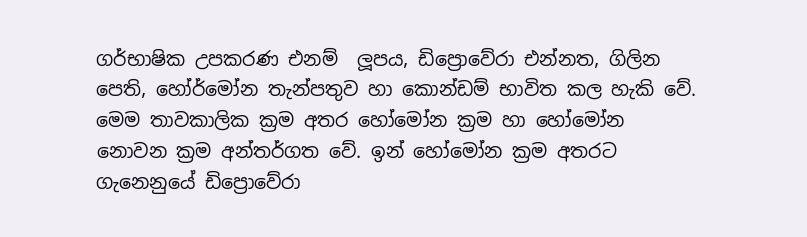ගර්භාෂික උපකරණ එනම්  ලූපය, ඩිප්‍රොවේරා එන්නත, ගිලින පෙති, හෝර්මෝන තැන්පතුව හා කොන්ඩම් භාවිත කල හැකි වේ. මෙම තාවකාලික ක්‍රම අතර හෝමෝන ක්‍රම හා හෝමෝන නොවන ක්‍රම අන්තර්ගත වේ. ඉන් හෝමෝන ක්‍රම අතරට ගැනෙනුයේ ඩිප්‍රොවේරා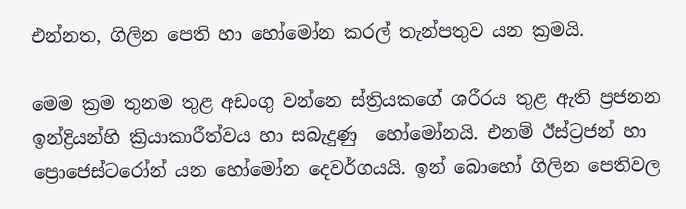එන්නත, ගිලින පෙති හා හෝමෝන කරල් තැන්පතුව යන ක්‍රමයි.

මෙම ක්‍රම තුනම තුළ අඩංගු වන්නෙ ස්ත්‍රියකගේ ශරීරය තුළ ඇති ප්‍රජනන ඉන්ද්‍රියන්හි ක්‍රියාකාරීත්වය හා සබැදුණු  හෝමෝනයි. එනම් ඊස්ට්‍රජන් හා ප්‍රොජෙස්ටරෝන් යන හෝමෝන දෙවර්ගයයි. ඉන් බොහෝ ගිලින පෙතිවල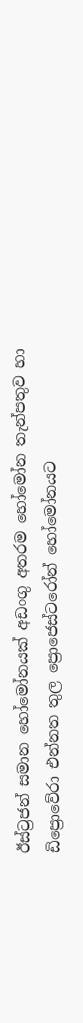ඊස්ට්‍රජන් සමාන හෝමෝනයක් අඩංගු අතරම හෝමෝන තැන්පතුව හා ඩිප්‍රොවේරා එන්නත තුල ප්‍රොජෙස්ටරෝන් හෝමෝනයට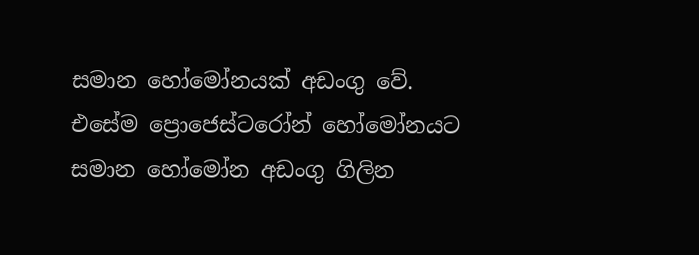සමාන හෝමෝනයක් අඩංගු වේ. එසේම ප්‍රොජෙස්ටරෝන් හෝමෝනයට සමාන හෝමෝන අඩංගු ගිලින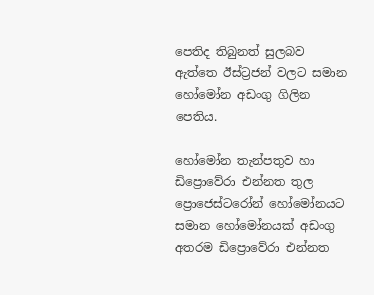පෙතිද තිබුනත් සුලබව ඇත්තෙ ඊස්ට්‍රජන් වලට සමාන හෝමෝන අඩංගු ගිලින පෙතිය.

හෝමෝන තැන්පතුව හා ඩිප්‍රොවේරා එන්නත තුල ප්‍රොජෙස්ටරෝන් හෝමෝනයට සමාන හෝමෝනයක් අඩංගු අතරම ඩිප්‍රොවේරා එන්නත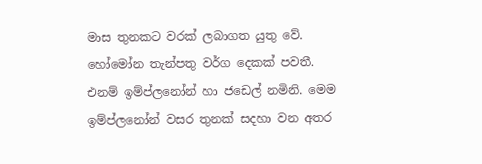මාස තුනකට වරක් ලබාගත යුතු වේ. හෝමෝන තැන්පතු වර්ග දෙකක් පවතී. එනම් ඉම්ප්ලනෝන් හා ජඩෙල් නමිනි. මෙම ඉම්ප්ලනෝන් වසර තුනක් සදහා වන අතර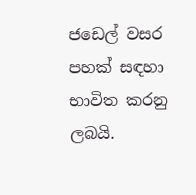ජඩෙල් වසර පහක් සඳහා භාවිත කරනු ලබයි.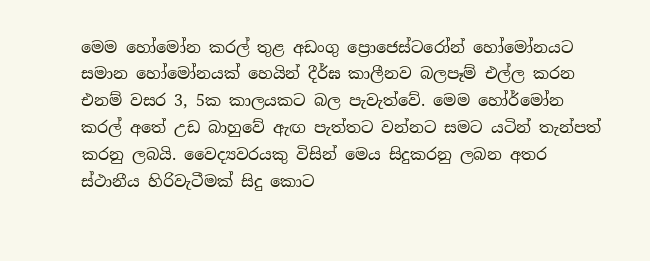මෙම හෝමෝන කරල් තුළ අඩංගු ප්‍රොජෙස්ටරෝන් හෝමෝනයට සමාන හෝමෝනයක් හෙයින් දීර්ඝ කාලීනව බලපෑම් එල්ල කරන එනම් වසර 3, 5ක කාලයකට බල පැවැත්වේ. මෙම හෝර්මෝන කරල් අතේ උඩ බාහුවේ ඇඟ පැත්තට වන්නට සමට යටින් තැන්පත් කරනු ලබයි. වෛද්‍යවරයකු විසින් මෙය සිදුකරනු ලබන අතර ස්ථානීය හිරිවැටීමක් සිදු කොට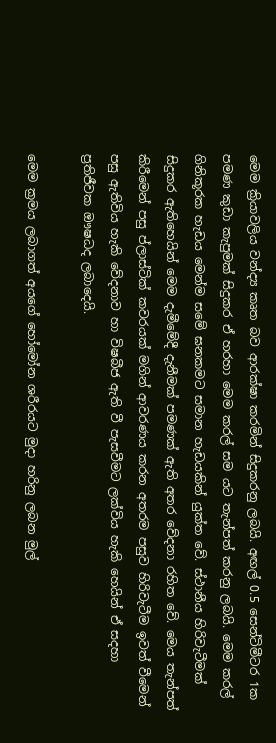මෙම ක්‍රියාවලිය වන්ද්‍ය කෘත බව ආරක්ෂා කරමින් සිදුකරනු ලබයි. අඟල් 0.5 සෙන්ටිමීටර 1ක පමණ කුඩා කැපුමක් සිදුකර ඒ හරහා මෙම කරල් සම යට තැන්පත් කරනු ලබයි. මෙම කරල් ගිනිකූරක හැඩය මෙන්ම සමේ ඝනකමට සමාන හැඩයකින් යුක්ත වේ. ස්ථානීය හිරිවැටීමක් සිදුකර ඇතිහෙයින් මෙම දැමීමේදී දැනීමක් පමණක් ඇති අතර වේදනා රහිත වේ. මෙය තැන්පත් කිරීමෙන් පසු ප්ලාස්ටික් කවරයක් මගින් ආවරණය කරන අතරම පසුව හිරිවැටීම ඉවත් වීමෙන් පසු ඇතිවිය හැකි වේදනාව හා විෂබීජ ඇති වී පැසවීමට ලක්විය හැකි හෙයින් ඒ සදහා ප්‍රතිජීවක ඖෂධද ලබාදෙයි.

මෙම ක්‍රමය ලබාගත් අයගේ හෝමෝන ශරීරයට මුදා හරිනු ලබන මුල්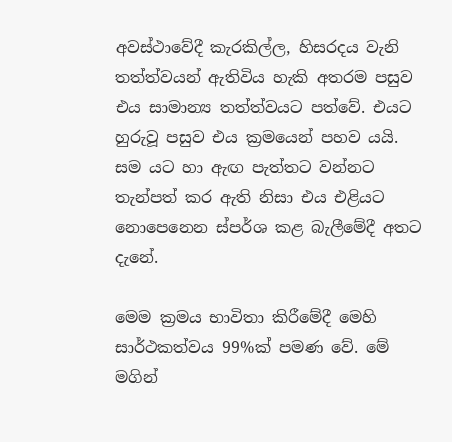අවස්ථාවේදී කැරකිල්ල, හිසරදය වැනි තත්ත්වයන් ඇතිවිය හැකි අතරම පසුව එය සාමාන්‍ය තත්ත්වයට පත්වේ. එයට හුරුවූ පසුව එය ක්‍රමයෙන් පහව යයි. සම යට හා ඇඟ පැත්තට වන්නට තැන්පත් කර ඇති නිසා එය එළියට නොපෙනෙන ස්පර්ශ කළ බැලීමේදී අතට දැනේ.

මෙම ක්‍රමය භාවිතා කිරීමේදී මෙහි සාර්ථකත්වය 99%ක් පමණ වේ. මේ මගින්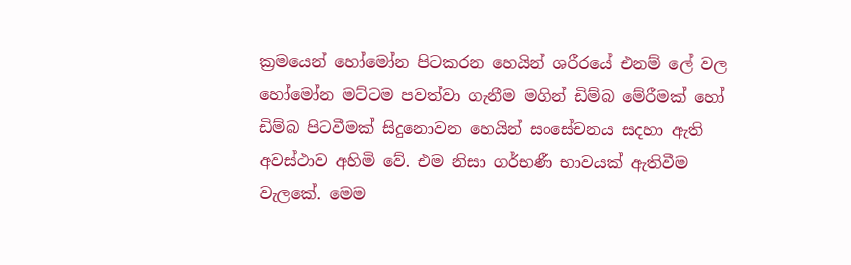ක්‍රමයෙන් හෝමෝන පිටකරන හෙයින් ශරීරයේ එනම් ලේ වල හෝමෝන මට්ටම පවත්වා ගැනීම මගින් ඩිම්බ මේරීමක් හෝ ඩිම්බ පිටවීමක් සිදුනොවන හෙයින් සංසේචනය සදහා ඇති අවස්ථාව අහිමි වේ. එම නිසා ගර්භණී භාවයක් ඇතිවීම වැලකේ. මෙම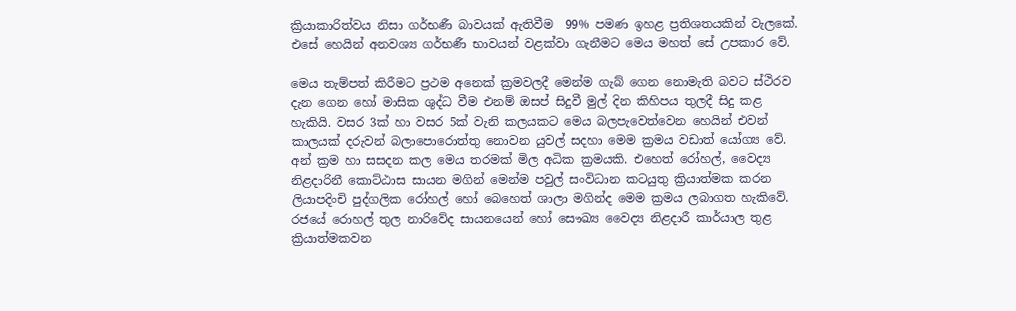ක්‍රියාකාරිත්වය නිසා ගර්භණී බාවයක් ඇතිවීම  99% පමණ ඉහළ ප්‍රතිශතයකින් වැලකේ. එසේ හෙයින් අනවශ්‍ය ගර්භණී භාවයන් වළක්වා ගැනීමට මෙය මහත් සේ උපකාර වේ.

මෙය තැම්පත් කිරීමට ප්‍රථම අනෙක් ක්‍රමවලදී මෙන්ම ගැබ් ගෙන නොමැති බවට ස්ථිරව දැන ගෙන හෝ මාසික ශුද්ධ වීම එනම් ඔසප් සිදුවී මුල් දින කිහිපය තුලදී සිදු කළ හැකියි. වසර 3ක් හා වසර 5ක් වැනි කලයකට මෙය බලපැවෙත්වෙන හෙයින් එවන් කාලයක් දරුවන් බලාපොරොත්තු නොවන යුවල් සදහා මෙම ක්‍රමය වඩාත් යෝග්‍ය වේ. අන් ක්‍රම හා සසදන කල මෙය තරමක් මිල අධික ක්‍රමයකි. එහෙත් රෝහල්, වෛද්‍ය නිළදාරිනී කොට්ඨාස සායන මගින් මෙන්ම පවුල් සංවිධාන කටයුතු ක්‍රියාත්මක කරන ලියාපදිංචි පුද්ගලික රෝහල් හෝ බෙහෙත් ශාලා මගින්ද මෙම ක්‍රමය ලබාගත හැකිවේ. රජයේ රොහල් තුල නාරිවේද සායනයෙන් හෝ සෞඛ්‍ය වෛද්‍ය නිළදාරී කාර්යාල තුළ ක්‍රියාත්මකවන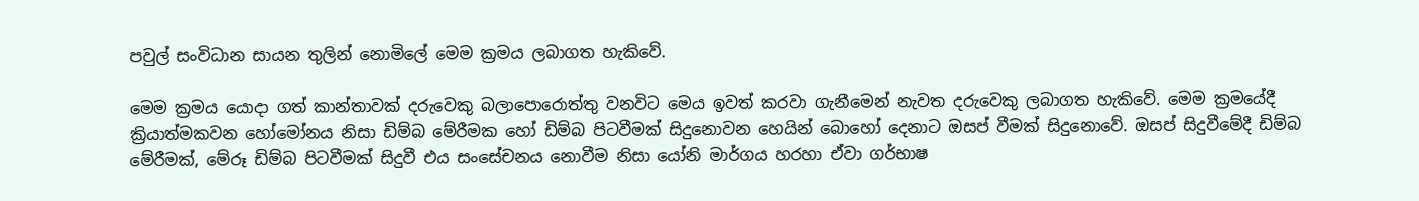පවුල් සංවිධාන සායන තුලින් නොමිලේ මෙම ක්‍රමය ලබාගත හැකිවේ.

මෙම ක්‍රමය යොදා ගත් කාන්තාවක් දරුවෙකු බලාපොරොත්තු වනවිට මෙය ඉවත් කරවා ගැනීමෙන් නැවත දරුවෙකු ලබාගත හැකිවේ. මෙම ක්‍රමයේදී ක්‍රියාත්මකවන හෝමෝනය නිසා ඩිම්බ මේරීමක හෝ ඩිම්බ පිටවීමක් සිදුනොවන හෙයින් බොහෝ දෙනාට ඔසප් වීමක් සිදුනොවේ. ඔසප් සිදුවීමේදී ඩිම්බ මේරීමක්, මේරූ ඩිම්බ පිටවීමක් සිදුවී එය සංසේචනය නොවීම නිසා යෝනි මාර්ගය හරහා ඒවා ගර්භාෂ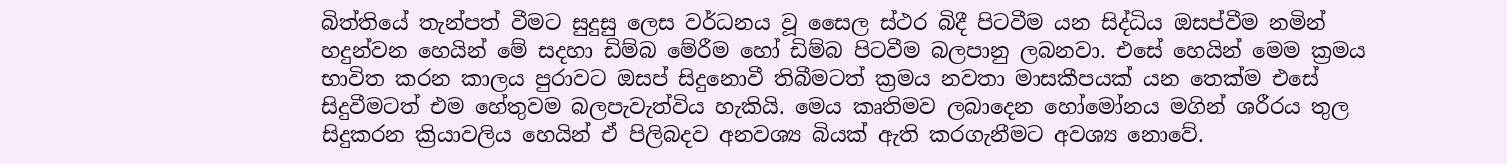බිත්තියේ තැන්පත් වීමට සුදුසු ලෙස වර්ධනය වූ සෛල ස්ථර බිදී පිටවීම යන සිද්ධිය ඔසප්වීම නමින් හදුන්වන හෙයින් මේ සදහා ඩිම්බ මේරීම හෝ ඩිම්බ පිටවීම බලපානු ලබනවා. එසේ හෙයින් මෙම ක්‍රමය භාවිත කරන කාලය පුරාවට ඔසප් සිදුනොවී තිබීමටත් ක්‍රමය නවතා මාසකීපයක් යන තෙක්ම එසේ සිදුවීමටත් එම හේතුවම බලපැවැත්විය හැකියි. මෙය කෘතිමව ලබාදෙන හෝමෝනය මගින් ශරීරය තුල සිදුකරන ක්‍රියාවලිය හෙයින් ඒ පිලිබදව අනවශ්‍ය බියක් ඇති කරගැනීමට අවශ්‍ය නොවේ.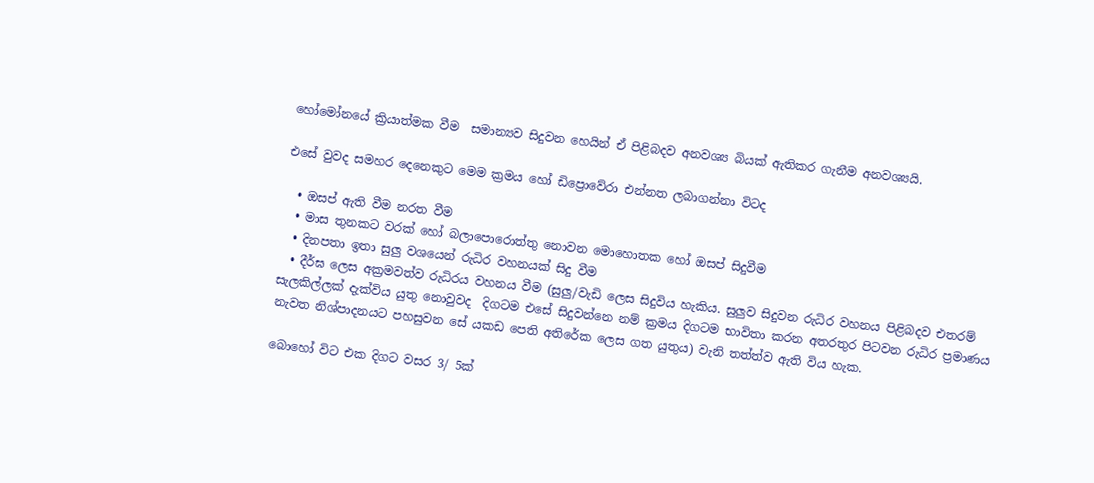හෝමෝනයේ ක්‍රියාත්මක වීම  සමාන්‍යව සිදුවන හෙයින් ඒ පිළිබදව අනවශ්‍ය බියක් ඇතිකර ගැනීම අනවශ්‍යයි.

එසේ වුවද සමහර දෙනෙකුට මෙම ක්‍රමය හෝ ඩිප්‍රොවේරා එන්නත ලබාගන්නා විටද

  • ඔසප් ඇති වීම නරත වීම
  • මාස තුනකට වරක් හෝ බලාපොරොත්තු නොවන මොහොතක හෝ ඔසප් සිදුවීම
  • දිනපතා ඉතා සුලු වශයෙන් රුධිර වහනයක් සිදු වීම
  • දීර්ඝ ලෙස අක්‍රමවත්ව රුධිරය වහනය වීම (සුලු/වැඩි ලෙස සිදුවිය හැකිය. සුලුව සිදුවන රුධිර වහනය පිළිබදව එතරම් සැලකිල්ලක් දැක්විය යුතු නොවුවද  දිගටම එසේ සිදුවන්නෙ නම් ක්‍රමය දිගටම භාවිතා කරන අතරතුර පිටවන රුධිර ප්‍රමාණය නැවත නිශ්පාදනයට පහසුවන සේ යකඩ පෙති අතිරේක ලෙස ගත යුතුය) වැනි තත්ත්ව ඇති විය හැක.

බොහෝ විට එක දිගට වසර 3/ 5ක්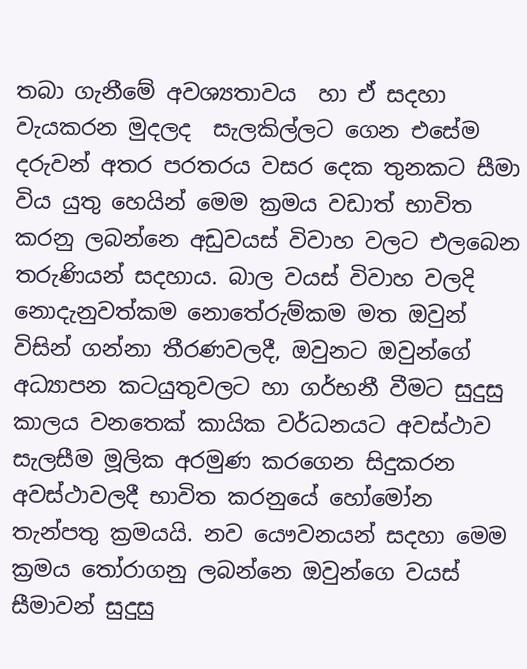තබා ගැනීමේ අවශ්‍යතාවය  හා ඒ සදහා වැයකරන මුදලද  සැලකිල්ලට ගෙන එසේම දරුවන් අතර පරතරය වසර දෙක තුනකට සීමා විය යුතු හෙයින් මෙම ක්‍රමය වඩාත් භාවිත කරනු ලබන්නෙ අඩුවයස් විවාහ වලට එලබෙන තරුණියන් සදහාය. බාල වයස් විවාහ වලදි නොදැනුවත්කම නොතේරුම්කම මත ඔවුන් විසින් ගන්නා තීරණවලදී, ඔවුනට ඔවුන්ගේ අධ්‍යාපන කටයුතුවලට හා ගර්භනී වීමට සුදුසු කාලය වනතෙක් කායික වර්ධනයට අවස්ථාව සැලසීම මූලික අරමුණ කරගෙන සිදුකරන අවස්ථාවලදී භාවිත කරනුයේ හෝමෝන තැන්පතු ක්‍රමයයි. නව යෞවනයන් සදහා මෙම ක්‍රමය තෝරාගනු ලබන්නෙ ඔවුන්ගෙ වයස් සීමාවන් සුදුසු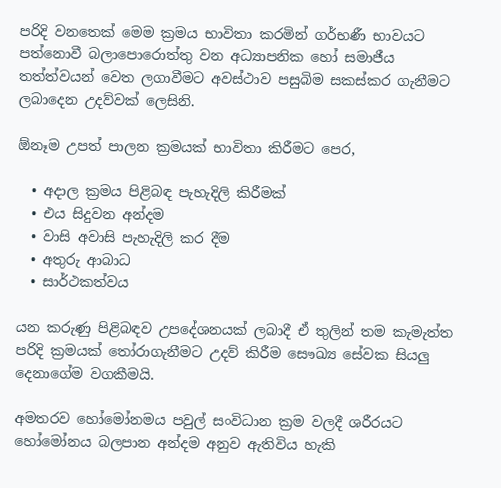පරිදි වනතෙක් මෙම ක්‍රමය භාවිතා කරමින් ගර්භණී භාවයට පත්නොවී බලාපොරොත්තු වන අධ්‍යාපනික හෝ සමාජීය තත්ත්වයන් වෙත ලගාවීමට අවස්ථාව පසුබිම සකස්කර ගැනීමට ලබාදෙන උදව්වක් ලෙසිනි.

ඕනෑම උපත් පාලන ක්‍රමයක් භාවිතා කිරීමට පෙර,

  • අදාල ක්‍රමය පිළිබඳ පැහැදිලි කිරීමක්
  • එය සිදුවන අන්දම
  • වාසි අවාසි පැහැදිලි කර දීම
  • අතුරු ආබාධ
  • සාර්ථකත්වය

යන කරුණු පිළිබඳව උපදේශනයක් ලබාදී ඒ තුලින් තම කැමැත්ත පරිදි ක්‍රමයක් තෝරාගැනීමට උදව් කිරීම සෞඛ්‍ය සේවක සියලු දෙනාගේම වගකීමයි.

අමතරව හෝමෝනමය පවුල් සංවිධාන ක්‍රම වලදී ශරීරයට හෝමෝනය බලපාන අන්දම අනුව ඇතිවිය හැකි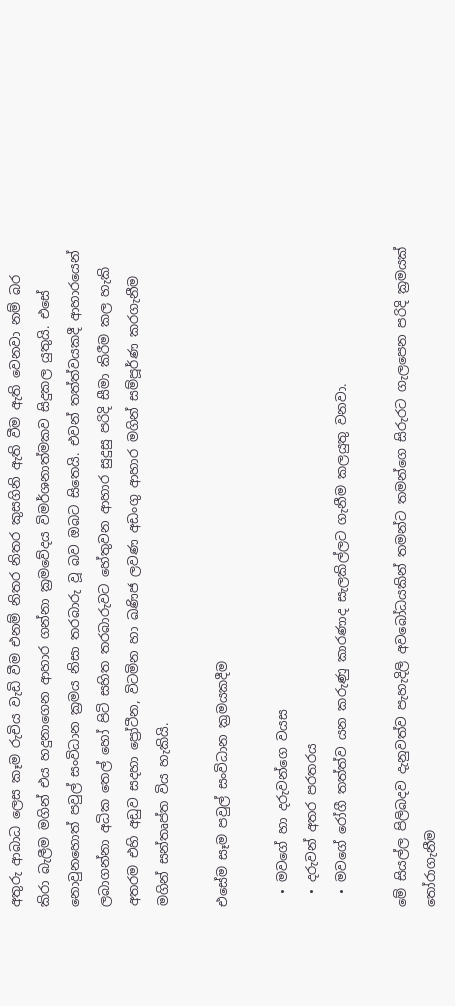අතුරු ආබාධ ලෙස කෑම රුචිය වැඩි වීම එනම් නිතර නිතර කුසගිනි ඇති වීම ඇති වෙනවා නම් බර කිරා බැලීම මගින් එය හදුනාගෙන ආහාර ගන්නා ක්‍රමවේදය විමර්ශනාත්මකව සිදුකල යුතුයි. එසේ නොවුනහොත් පවුල් සංවිධාන ක්‍රමය නිසා තරබාරු වූ බව ඔබට සිතෙයි. එවන් තත්ත්වයකදී ආහාරයෙන් ලබාගන්නා අධික තෙල් හෝ පිටි සහිත තරබාරුවට හේතුවන ආහාර සුදුසු පරිදි සීමා කිරීම කල හැකි අතරම එහි අඩුව සදහා ප්‍රෝටීන, විටමින හා ඛණිජ ලවණ අඩංගු ආහාර මගින් සම්පූර්ණ කරගැනීම මගින් සන්තෘප්ත විය හැකියි.

එසේම සෑම පවුල් සංවිධාන ක්‍රමයකදීම

  • මවගේ හා දරුවන්ගෙ වයස
  • දරුවන් අතර පරතරය
  • මවගේ රෝගී තත්ත්ව යන කරුණු කාරණාද සැලකිල්ලට ගැනීම කලයුතු වනවා.

මේ සියල්ල පිලිබදව දැනුවත්ව පැහැදිලි අවබෝධයකින් තමන්ට තමන්ගෙ සිරුරට ගැලපෙන පරිදි ක්‍රමයක් තෝරාගැනීම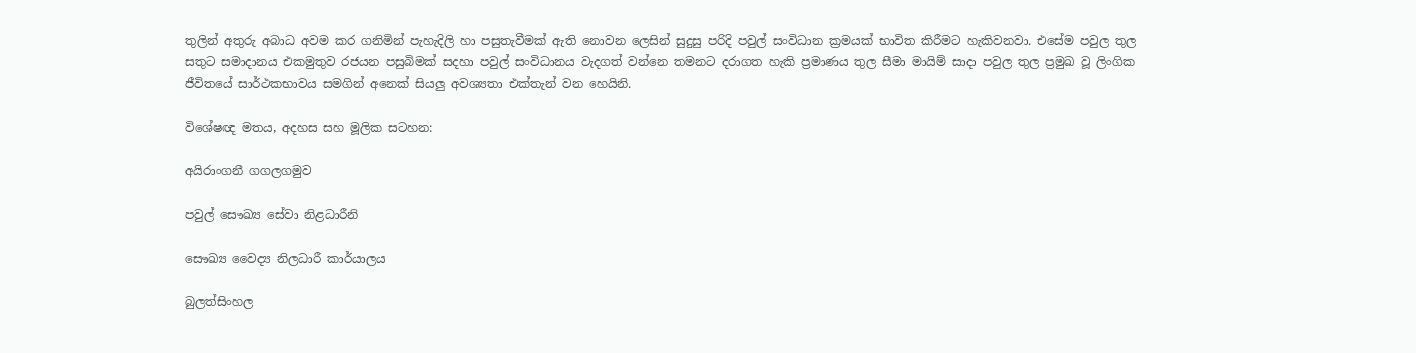තුලින් අතුරු අබාධ අවම කර ගනිමින් පැහැදිලි හා පසුතැවීමක් ඇති නොවන ලෙසින් සුදුසු පරිදි පවුල් සංවිධාන ක්‍රමයක් භාවිත කිරීමට හැකිවනවා. එසේම පවුල තුල සතුට සමාදානය එකමුතුව රජයන පසුබිමක් සදහා පවුල් සංවිධානය වැදගත් වන්නෙ තමනට දරාගත හැකි ප්‍රමාණය තුල සීමා මායිම් සාදා පවුල තුල ප්‍රමුඛ වූ ලිංගික ජීවිතයේ සාර්ථකභාවය සමගින් අනෙක් සියලු අවශ්‍යතා එක්තැන් වන හෙයිනි.

විශේෂඥ මතය, අදහස සහ මූලික සටහන:

අයිරාංගනී ගගලගමුව

පවුල් සෞඛ්‍ය සේවා නිළධාරීනි

සෞඛ්‍ය වෛද්‍ය නිලධාරී කාර්යාලය

බුලත්සිංහල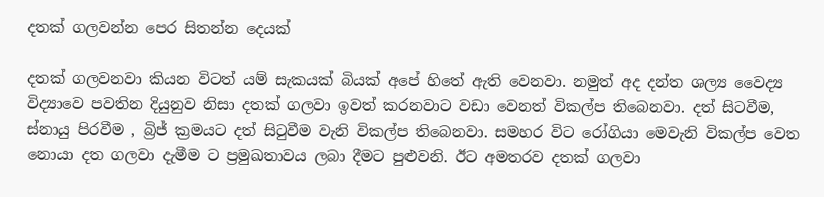දතක් ගලවන්න පෙර සිතන්න දෙයක්

දතක් ගලවනවා කියන විටත් යම් සැකයක් බියක් අපේ හිතේ ඇති වෙනවා. නමුත් අද දන්ත ශල්‍ය වෛද්‍ය විද්‍යාවෙ පවතින දියුනුව නිසා දතක් ගලවා ඉවත් කරනවාට වඩා වෙනත් විකල්ප තිබෙනවා. දත් සිටවීම, ස්නායු පිරවීම , බ්‍රිජ් ක්‍රමයට දත් සිටුවීම වැනි විකල්ප තිබෙනවා. සමහර විට රෝගියා මෙවැනි විකල්ප වෙත නොයා දත ගලවා දැමීම ට ප්‍රමුඛතාවය ලබා දීමට පුළුවනි. ඊට අමතරව දතක් ගලවා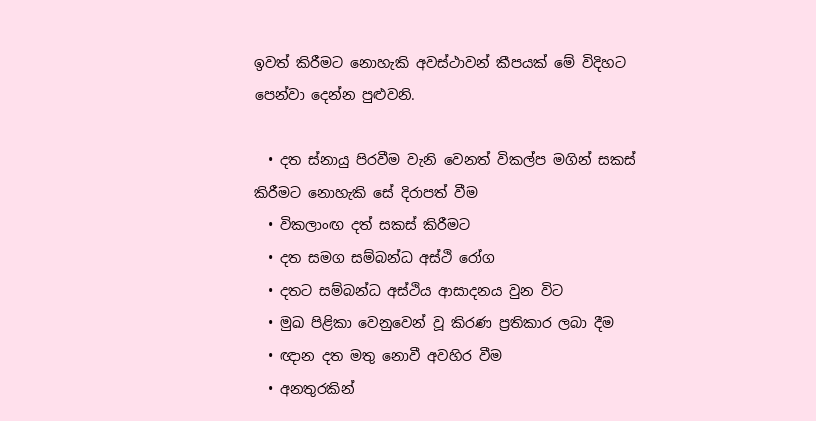ඉවත් කිරීමට නොහැකි අවස්ථාවන් කීපයක් මේ විදිහට පෙන්වා දෙන්න පුළුවනි.

  • දත ස්නායු පිරවීම වැනි වෙනත් විකල්ප මගින් සකස් කිරීමට නොහැකි සේ දිරාපත් වීම
  • විකලාංඟ දත් සකස් කිරීමට
  • දත සමග සම්බන්ධ අස්ථි රෝග
  • දතට සම්බන්ධ අස්ථිය ආසාදනය වුන විට
  • මුඛ පිළිකා වෙනුවෙන් වූ කිරණ ප්‍රතිකාර ලබා දීම
  • ඥාන දත මතු නොවී අවහිර වීම
  • අනතුරකින්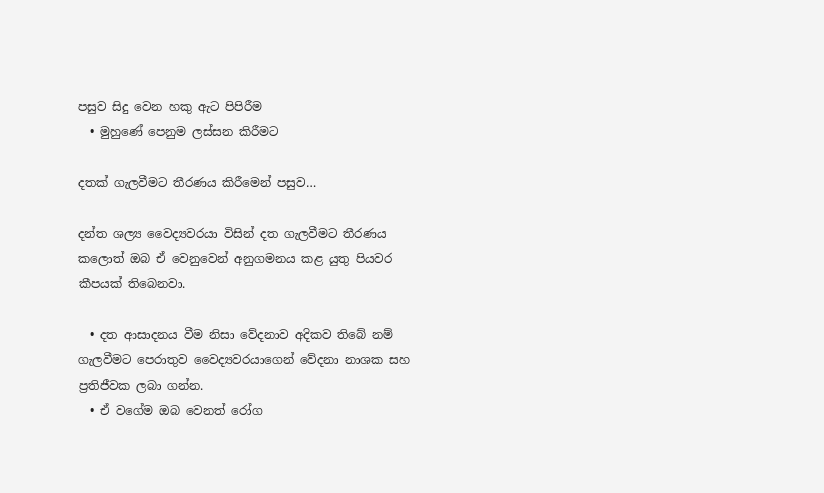පසුව සිදු වෙන හකු ඇට පිපිරීම
  • මුහුණේ පෙනුම ලස්සන කිරීමට

දතක් ගැලවීමට තීරණය කිරීමෙන් පසුව…

දන්ත ශල්‍ය වෛද්‍යවරයා විසින් දත ගැලවීමට තීරණය කලොත් ඔබ ඒ වෙනුවෙන් අනුගමනය කළ යුතු පියවර කීපයක් තිබෙනවා.

  • දත ආසාදනය වීම නිසා වේදනාව අදිකව තිබේ නම් ගැලවීමට පෙරාතුව වෛද්‍යවරයාගෙන් වේදනා නාශක සහ ප්‍රතිජීවක ලබා ගන්න.
  • ඒ වගේම ඔබ වෙනත් රෝග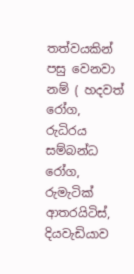තත්වයකින් පසු වෙනවා නම් ( හදවත් රෝග, රුධිරය සම්බන්ධ රෝග, රුමැටික් ආතරයිටිස්, දියවැඩියාව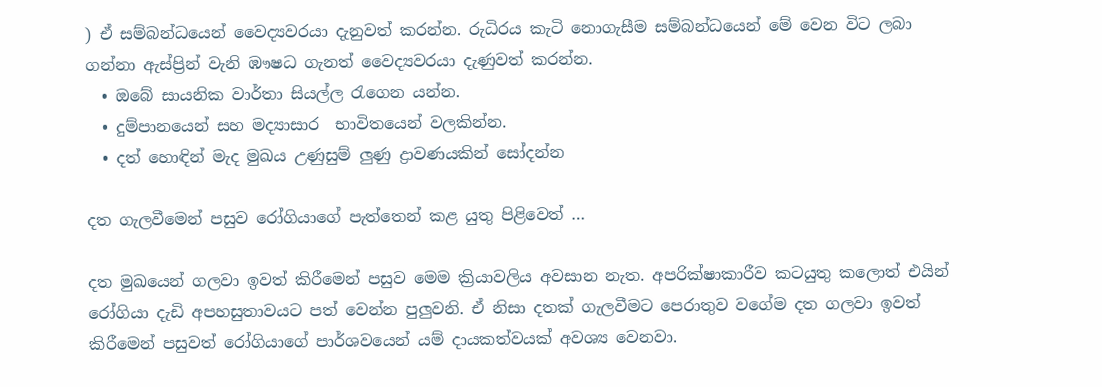) ඒ සම්බන්ධයෙන් වෛද්‍යවරයා දැනුවත් කරන්න. රුධිරය කැටි නොගැසීම සම්බන්ධයෙන් මේ වෙන විට ලබා ගන්නා ඇස්ප්‍රින් වැනි ඹෟෂධ ගැනත් වෛද්‍යවරයා දැණුවත් කරන්න.
  • ඔබේ සායනික වාර්තා සියල්ල රැගෙන යන්න.
  • දුම්පානයෙන් සහ මද්‍යාසාර  භාවිතයෙන් වලකින්න.
  • දත් හොඳින් මැද මුඛය උණුසුම් ලුණු ද්‍රාවණයකින් සෝදන්න

දත ගැලවීමෙන් පසුව රෝගියාගේ පැත්තෙන් කළ යුතු පිළිවෙත් …

දත මුඛයෙන් ගලවා ඉවත් කිරීමෙන් පසුව මෙම ක්‍රියාවලිය අවසාන නැත. අපරික්ෂාකාරීව කටයුතු කලොත් එයින් රෝගියා දැඩි අපහසුතාවයට පත් වෙන්න පුලුවනි. ඒ නිසා දතක් ගැලවීමට පෙරාතුව වගේම දත ගලවා ඉවත් කිරීමෙන් පසුවත් රෝගියාගේ පාර්ශවයෙන් යම් දායකත්වයක් අවශ්‍ය වෙනවා.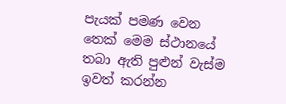පැයක් පමණ වෙන තෙක් මෙම ස්ථානයේ තබා ඇති පුළුන් වැස්ම ඉවත් කරන්න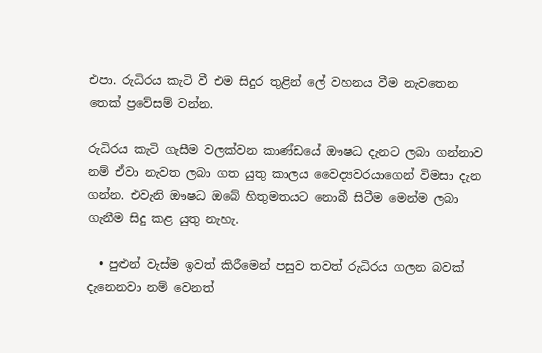එපා. රුධිරය කැටි වී එම සිදුර තුළින් ලේ වහනය වීම නැවතෙන තෙක් ප්‍රවේසම් වන්න.

රුධිරය කැටි ගැසීම වලක්වන කාණ්ඩයේ ඖෂධ දැනට ලබා ගන්නාව නම් ඒවා නැවත ලබා ගත යුතු කාලය වෛද්‍යවරයාගෙන් විමසා දැන ගන්න. එවැනි ඖෂධ ඔබේ හිතුමතයට නොබී සිටීම මෙන්ම ලබා ගැනීම සිදු කළ යුතු නැහැ.

  • පුළුන් වැස්ම ඉවත් කිරීමෙන් පසුව තවත් රුධිරය ගලන බවක් දැනෙනවා නම් වෙනත්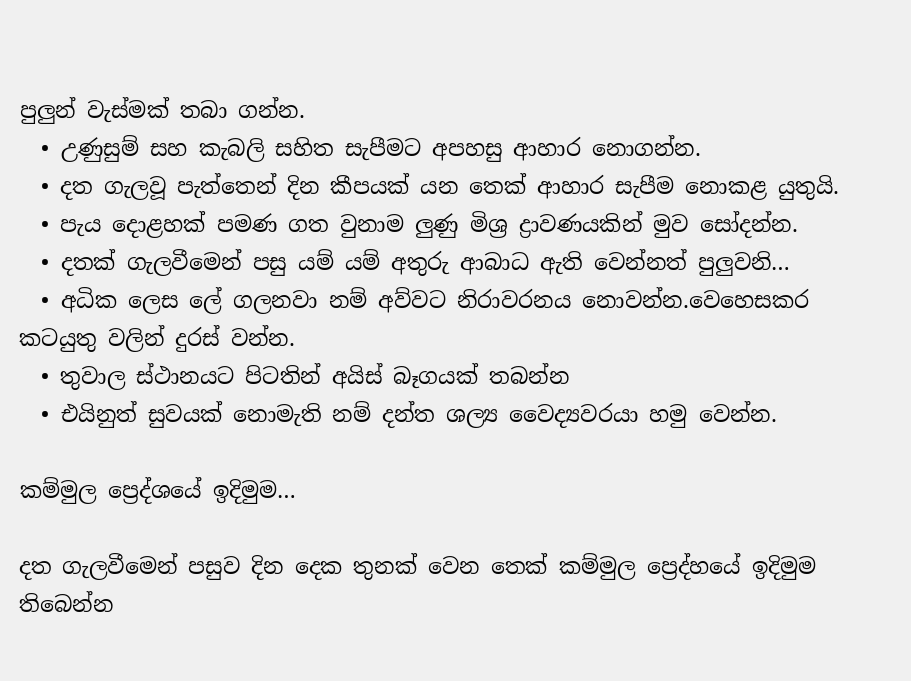පුලුන් වැස්මක් තබා ගන්න.
  • උණුසුම් සහ කැබලි සහිත සැපීමට අපහසු ආහාර නොගන්න.
  • දත ගැලවූ පැත්තෙන් දින කීපයක් යන තෙක් ආහාර සැපීම නොකළ යුතුයි.
  • පැය දොළහක් පමණ ගත වුනාම ලුණු මිශ්‍ර ද්‍රාවණයකින් මුව සෝදන්න.
  • දතක් ගැලවීමෙන් පසු යම් යම් අතුරු ආබාධ ඇති වෙන්නත් පුලුවනි…
  • අධික ලෙස ලේ ගලනවා නම් අව්වට නිරාවරනය නොවන්න.වෙහෙසකර කටයුතු වලින් දුරස් වන්න.
  • තුවාල ස්ථානයට පිටතින් අයිස් බෑගයක් තබන්න
  • එයිනුත් සුවයක් නොමැති නම් දන්ත ශල්‍ය වෛද්‍යවරයා හමු වෙන්න.

කම්මුල ප්‍රෙද්ශයේ ඉදිමුම…

දත ගැලවීමෙන් පසුව දින දෙක තුනක් වෙන තෙක් කම්මුල ප්‍රෙද්හයේ ඉදිමුම තිබෙන්න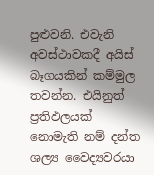පුළුවනි. එවැනි අවස්ථාවකදී අයිස් බෑගයකින් කම්මුල තවන්න. එයිනුත් ප්‍රතිඵලයක් නොමැති නම් දන්ත ශල්‍ය වෛද්‍යවරයා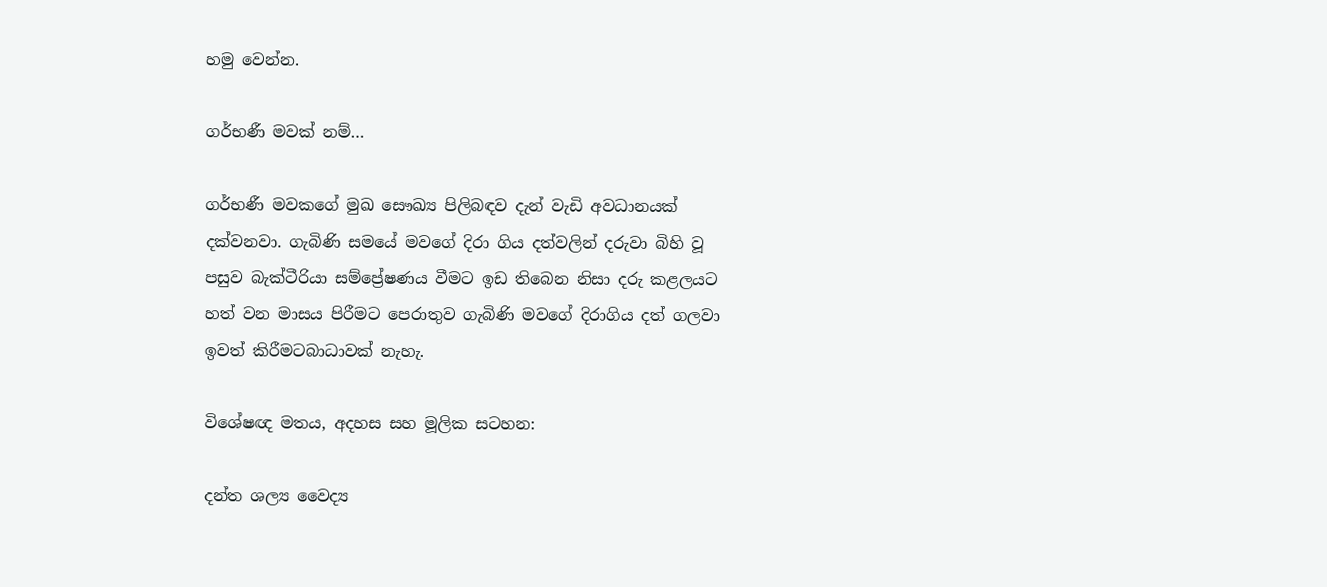හමු වෙන්න.

ගර්භණී මවක් නම්…

ගර්භණී මවකගේ මුඛ සෞඛ්‍ය පිලිබඳව දැන් වැඩි අවධානයක් දක්වනවා. ගැබිණි සමයේ මවගේ දිරා ගිය දත්වලින් දරුවා බිහි වූ පසුව බැක්ටීරියා සම්ප්‍රේෂණය වීමට ඉඩ තිබෙන නිසා දරු කළලයට හත් වන මාසය පිරීමට පෙරාතුව ගැබිණි මවගේ දිරාගිය දත් ගලවා ඉවත් කිරීමටබාධාවක් නැහැ.

විශේෂඥ මතය, අදහස සහ මූලික සටහන:

දන්ත ශල්‍ය වෛද්‍ය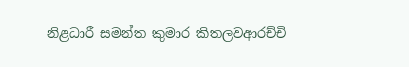නිළධාරී සමන්ත කුමාර කිතලවආරච්චි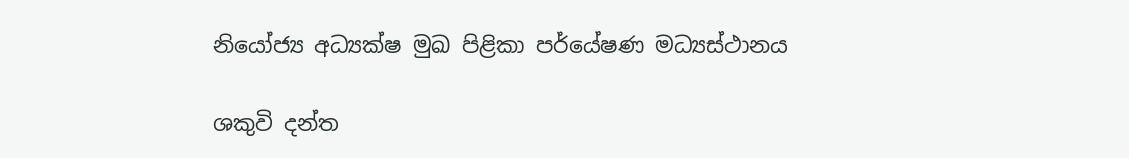නියෝජ්‍ය අධ්‍යක්ෂ මුඛ පිළිකා පර්යේෂණ මධ්‍යස්ථානය

ශකුවි දන්ත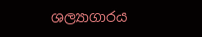ශල්‍යාගාරය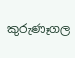කුරුණෑගල